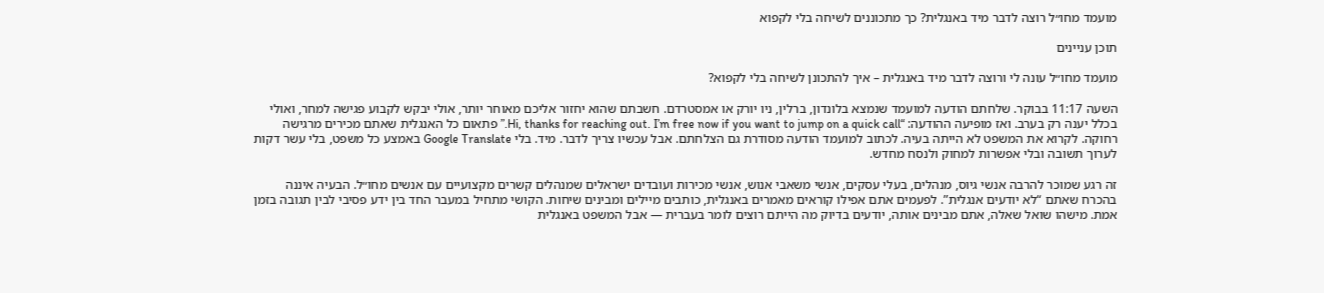מועמד מחו״ל רוצה לדבר מיד באנגלית? כך מתכוננים לשיחה בלי לקפוא

תוכן עניינים

מועמד מחו״ל עונה לי ורוצה לדבר מיד באנגלית – איך להתכונן לשיחה בלי לקפוא?

השעה 11:17 בבוקר. שלחתם הודעה למועמד שנמצא בלונדון, ברלין, ניו יורק או אמסטרדם. חשבתם שהוא יחזור אליכם מאוחר יותר, אולי יבקש לקבוע פגישה למחר, ואולי בכלל יענה רק בערב. ואז מופיעה ההודעה: “Hi, thanks for reaching out. I’m free now if you want to jump on a quick call.” פתאום כל האנגלית שאתם מכירים מרגישה רחוקה. לקרוא את המשפט לא הייתה בעיה. לכתוב למועמד הודעה מסודרת גם הצלחתם. אבל עכשיו צריך לדבר. מיד. בלי Google Translate באמצע כל משפט, בלי עשר דקות לערוך תשובה ובלי אפשרות למחוק ולנסח מחדש.

זה רגע שמוכר להרבה אנשי גיוס, מנהלים, בעלי עסקים, אנשי משאבי אנוש, אנשי מכירות ועובדים ישראלים שמנהלים קשרים מקצועיים עם אנשים מחו״ל. הבעיה איננה בהכרח שאתם “לא יודעים אנגלית”. לפעמים אתם אפילו קוראים מאמרים באנגלית, כותבים מיילים ומבינים שיחות. הקושי מתחיל במעבר החד בין ידע פסיבי לבין תגובה בזמן אמת. מישהו שואל שאלה, אתם מבינים אותה, יודעים בדיוק מה הייתם רוצים לומר בעברית — אבל המשפט באנגלית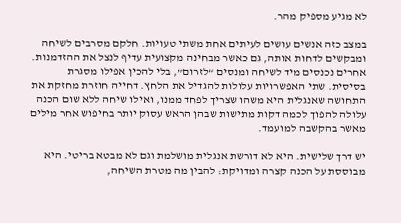לא מגיע מספיק מהר.

במצב כזה אנשים עושים לעיתים אחת משתי טעויות. חלקם מסרבים לשיחה ומבקשים לדחות אותה, גם כאשר מבחינה מקצועית עדיף לנצל את ההזדמנות. אחרים נכנסים מיד לשיחה ומנסים “לזרום”, בלי להכין אפילו מסגרת בסיסית. שתי האפשרויות עלולות להגדיל את הלחץ. דחייה חוזרת מחזקת את התחושה שאנגלית היא משהו שצריך לפחד ממנו, ואילו שיחה ללא שום הכנה עלולה להפוך לכמה דקות מתישות שבהן הראש עסוק יותר בחיפוש אחר מילים מאשר בהקשבה למועמד.

יש דרך שלישית. היא לא דורשת אנגלית מושלמת וגם לא מבטא בריטי. היא מבוססת על הכנה קצרה ומדויקת: להבין מה מטרת השיחה,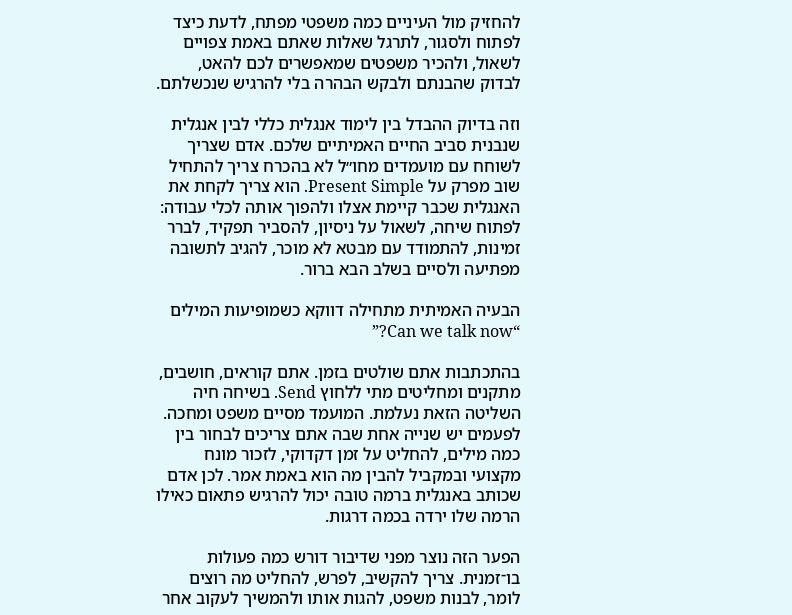להחזיק מול העיניים כמה משפטי מפתח, לדעת כיצד לפתוח ולסגור, לתרגל שאלות שאתם באמת צפויים לשאול, ולהכיר משפטים שמאפשרים לכם להאט, לבדוק שהבנתם ולבקש הבהרה בלי להרגיש שנכשלתם.

וזה בדיוק ההבדל בין לימוד אנגלית כללי לבין אנגלית שנבנית סביב החיים האמיתיים שלכם. אדם שצריך לשוחח עם מועמדים מחו״ל לא בהכרח צריך להתחיל שוב מפרק על Present Simple. הוא צריך לקחת את האנגלית שכבר קיימת אצלו ולהפוך אותה לכלי עבודה: לפתוח שיחה, לשאול על ניסיון, להסביר תפקיד, לברר זמינות, להתמודד עם מבטא לא מוכר, להגיב לתשובה מפתיעה ולסיים בשלב הבא ברור.

הבעיה האמיתית מתחילה דווקא כשמופיעות המילים “Can we talk now?”

בהתכתבות אתם שולטים בזמן. אתם קוראים, חושבים, מתקנים ומחליטים מתי ללחוץ Send. בשיחה חיה השליטה הזאת נעלמת. המועמד מסיים משפט ומחכה. לפעמים יש שנייה אחת שבה אתם צריכים לבחור בין כמה מילים, להחליט על זמן דקדוקי, לזכור מונח מקצועי ובמקביל להבין מה הוא באמת אמר. לכן אדם שכותב באנגלית ברמה טובה יכול להרגיש פתאום כאילו הרמה שלו ירדה בכמה דרגות.

הפער הזה נוצר מפני שדיבור דורש כמה פעולות בו־זמנית. צריך להקשיב, לפרש, להחליט מה רוצים לומר, לבנות משפט, להגות אותו ולהמשיך לעקוב אחר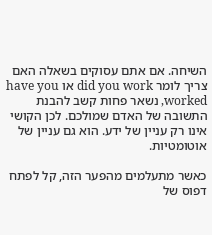השיחה. אם אתם עסוקים בשאלה האם צריך לומר did you work או have you worked, נשאר פחות קשב להבנת התשובה של האדם שמולכם. לכן הקושי אינו רק עניין של ידע. הוא גם עניין של אוטומטיות.

כאשר מתעלמים מהפער הזה, קל לפתח דפוס של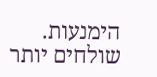הימנעות. שולחים יותר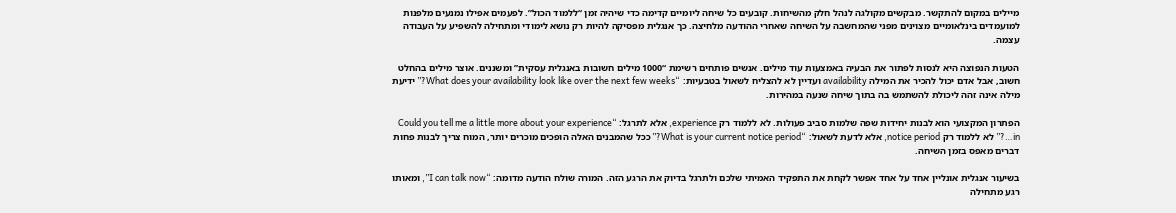מיילים במקום להתקשר. מבקשים מקולגה לנהל חלק מהשיחות. קובעים כל שיחה ליומיים קדימה כדי שיהיה זמן “ללמוד הכול”. לפעמים אפילו נמנעים מלפנות למועמדים בינלאומיים מצוינים מפני שהמחשבה על השיחה שאחרי ההודעה מלחיצה. כך אנגלית מפסיקה להיות רק נושא לימודי ומתחילה להשפיע על העבודה עצמה.

הטעות הנפוצה היא לנסות לפתור את הבעיה באמצעות עוד מילים. אנשים פותחים רשימת “1000 מילים חשובות באנגלית עסקית” ומשננים. אוצר מילים בהחלט חשוב, אבל אדם יכול להכיר את המילה availability ועדיין לא להצליח לשאול בטבעיות: “What does your availability look like over the next few weeks?” ידיעת מילה אינה זהה ליכולת להשתמש בה בתוך שיחה שנעה במהירות.

הפתרון המקצועי הוא לבנות יחידות שפה שלמות סביב פעולות. לא ללמוד רק experience, אלא לתרגל: “Could you tell me a little more about your experience in…?” לא ללמוד רק notice period, אלא לדעת לשאול: “What is your current notice period?” ככל שהמבנים האלה הופכים מוכרים יותר, המוח צריך לבנות פחות דברים מאפס בזמן השיחה.

בשיעור אנגלית אונליין אחד על אחד אפשר לקחת את התפקיד האמיתי שלכם ולתרגל בדיוק את הרגע הזה. המורה שולח הודעה מדומה: “I can talk now”, ומאותו רגע מתחילה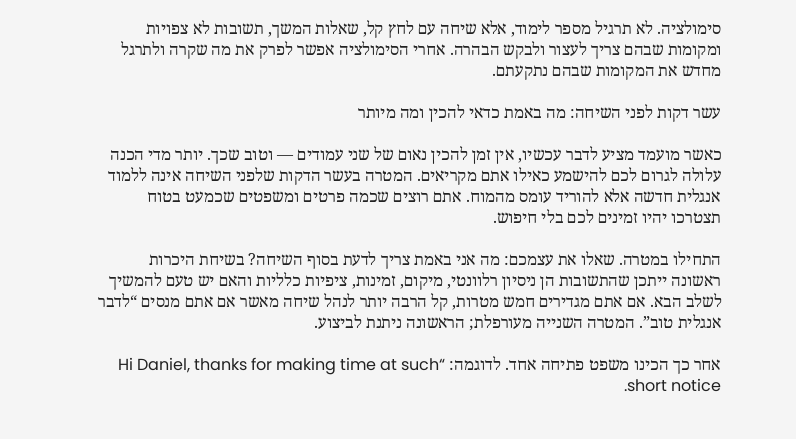סימולציה. לא תרגיל מספר לימוד, אלא שיחה עם לחץ קל, שאלות המשך, תשובות לא צפויות ומקומות שבהם צריך לעצור ולבקש הבהרה. אחרי הסימולציה אפשר לפרק את מה שקרה ולתרגל מחדש את המקומות שבהם נתקעתם.

עשר דקות לפני השיחה: מה באמת כדאי להכין ומה מיותר

כאשר מועמד מציע לדבר עכשיו, אין זמן להכין נאום של שני עמודים — וטוב שכך. יותר מדי הכנה עלולה לגרום לכם להישמע כאילו אתם מקריאים. המטרה בעשר הדקות שלפני השיחה אינה ללמוד אנגלית חדשה אלא להוריד עומס מהמוח. אתם רוצים שכמה פרטים ומשפטים שכמעט בטוח תצטרכו יהיו זמינים לכם בלי חיפוש.

התחילו במטרה. שאלו את עצמכם: מה אני באמת צריך לדעת בסוף השיחה? בשיחת היכרות ראשונה ייתכן שהתשובות הן ניסיון רלוונטי, מיקום, זמינות, ציפיות כלליות והאם יש טעם להמשיך לשלב הבא. אם אתם מגדירים חמש מטרות, קל הרבה יותר לנהל שיחה מאשר אם אתם מנסים “לדבר אנגלית טוב”. המטרה השנייה מעורפלת; הראשונה ניתנת לביצוע.

אחר כך הכינו משפט פתיחה אחד. לדוגמה: “Hi Daniel, thanks for making time at such short notice.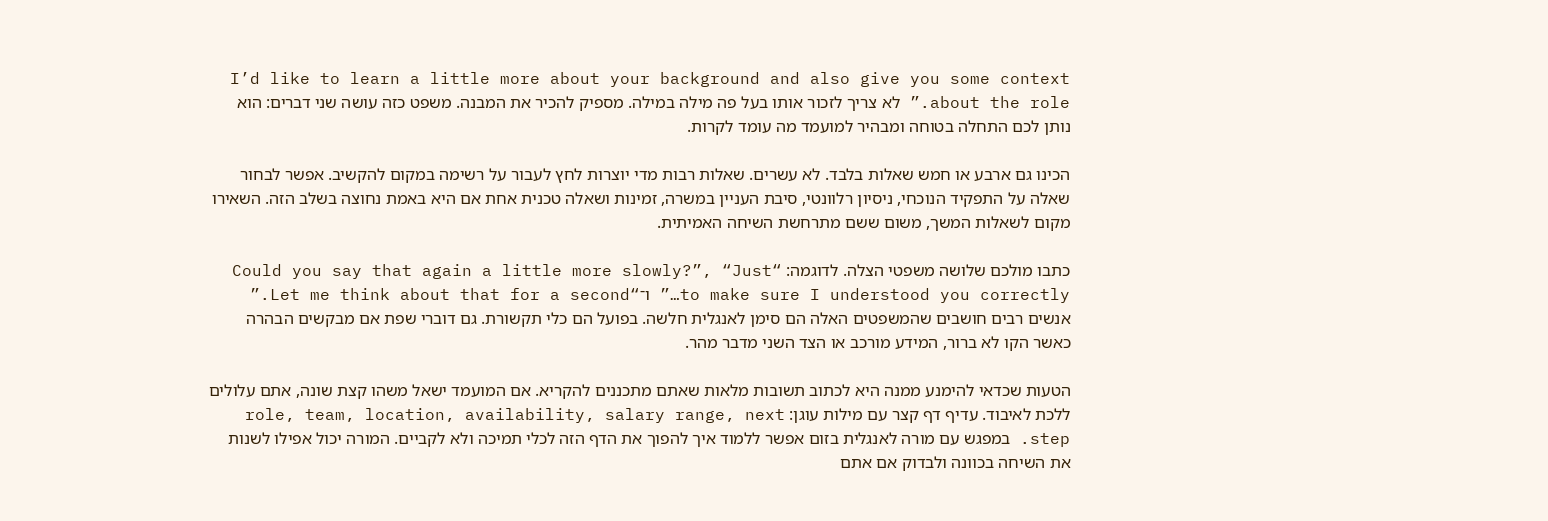I’d like to learn a little more about your background and also give you some context about the role.” לא צריך לזכור אותו בעל פה מילה במילה. מספיק להכיר את המבנה. משפט כזה עושה שני דברים: הוא נותן לכם התחלה בטוחה ומבהיר למועמד מה עומד לקרות.

הכינו גם ארבע או חמש שאלות בלבד. לא עשרים. שאלות רבות מדי יוצרות לחץ לעבור על רשימה במקום להקשיב. אפשר לבחור שאלה על התפקיד הנוכחי, ניסיון רלוונטי, סיבת העניין במשרה, זמינות ושאלה טכנית אחת אם היא באמת נחוצה בשלב הזה. השאירו מקום לשאלות המשך, משום ששם מתרחשת השיחה האמיתית.

כתבו מולכם שלושה משפטי הצלה. לדוגמה: “Could you say that again a little more slowly?”, “Just to make sure I understood you correctly…” ו־“Let me think about that for a second.” אנשים רבים חושבים שהמשפטים האלה הם סימן לאנגלית חלשה. בפועל הם כלי תקשורת. גם דוברי שפת אם מבקשים הבהרה כאשר הקו לא ברור, המידע מורכב או הצד השני מדבר מהר.

הטעות שכדאי להימנע ממנה היא לכתוב תשובות מלאות שאתם מתכננים להקריא. אם המועמד ישאל משהו קצת שונה, אתם עלולים ללכת לאיבוד. עדיף דף קצר עם מילות עוגן: role, team, location, availability, salary range, next step. במפגש עם מורה לאנגלית בזום אפשר ללמוד איך להפוך את הדף הזה לכלי תמיכה ולא לקביים. המורה יכול אפילו לשנות את השיחה בכוונה ולבדוק אם אתם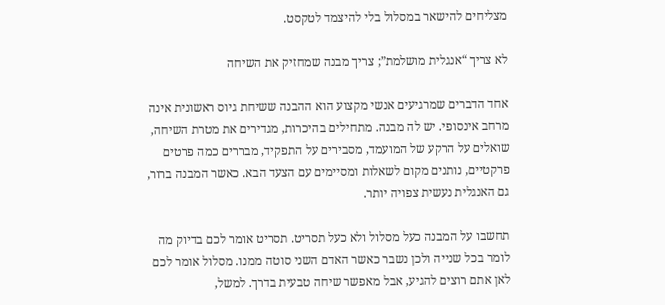מצליחים להישאר במסלול בלי להיצמד לטקסט.

לא צריך “אנגלית מושלמת”; צריך מבנה שמחזיק את השיחה

אחד הדברים שמרגיעים אנשי מקצוע הוא ההבנה ששיחת גיוס ראשונית אינה מרחב אינסופי. יש לה מבנה. מתחילים בהיכרות, מגדירים את מטרת השיחה, שואלים על הרקע של המועמד, מסבירים על התפקיד, מבררים כמה פרטים פרקטיים, נותנים מקום לשאלות ומסיימים עם הצעד הבא. כאשר המבנה ברור, גם האנגלית נעשית צפויה יותר.

תחשבו על המבנה כעל מסלול ולא כעל תסריט. תסריט אומר לכם בדיוק מה לומר בכל שנייה ולכן נשבר כאשר האדם השני סוטה ממנו. מסלול אומר לכם לאן אתם רוצים להגיע, אבל מאפשר שיחה טבעית בדרך. למשל,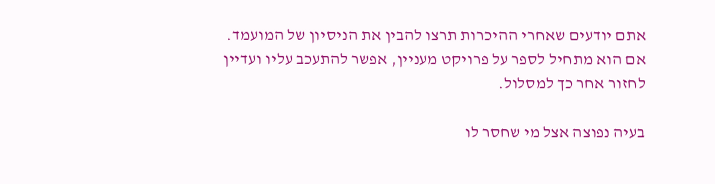אתם יודעים שאחרי ההיכרות תרצו להבין את הניסיון של המועמד. אם הוא מתחיל לספר על פרויקט מעניין, אפשר להתעכב עליו ועדיין לחזור אחר כך למסלול.

בעיה נפוצה אצל מי שחסר לו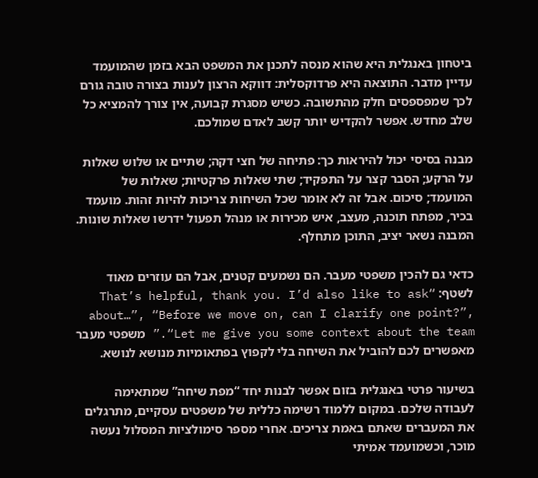ביטחון באנגלית היא שהוא מנסה לתכנן את המשפט הבא בזמן שהמועמד עדיין מדבר. התוצאה היא פרדוקסלית: דווקא הרצון לענות בצורה טובה גורם לכך שמפספסים חלק מהתשובה. כשיש מסגרת קבועה, אין צורך להמציא כל שלב מחדש. אפשר להקדיש יותר קשב לאדם שמולכם.

מבנה בסיסי יכול להיראות כך: פתיחה של חצי דקה; שתיים או שלוש שאלות על הרקע; הסבר קצר על התפקיד; שתי שאלות פרקטיות; שאלות של המועמד; סיכום. אבל זה לא אומר שכל השיחות צריכות להיות זהות. מועמד בכיר, מפתח תוכנה, מעצב, איש מכירות או מנהל תפעול ידרשו שאלות שונות. המבנה נשאר יציב, התוכן מתחלף.

כדאי גם להכין משפטי מעבר. הם נשמעים קטנים, אבל הם עוזרים מאוד לשטף: “That’s helpful, thank you. I’d also like to ask about…”, “Before we move on, can I clarify one point?”, “Let me give you some context about the team.” משפטי מעבר מאפשרים לכם להוביל את השיחה בלי לקפוץ בפתאומיות מנושא לנושא.

בשיעור פרטי באנגלית בזום אפשר לבנות יחד “מפת שיחה” שמתאימה לעבודה שלכם. במקום ללמוד רשימה כללית של משפטים עסקיים, מתרגלים את המעברים שאתם באמת צריכים. אחרי מספר סימולציות המסלול נעשה מוכר, וכשמועמד אמיתי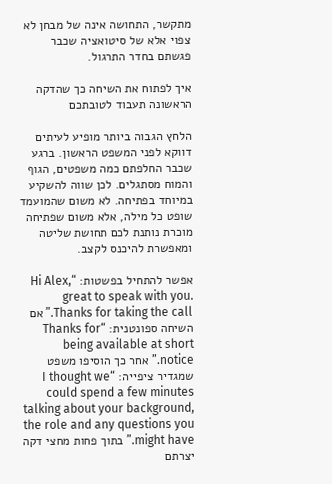מתקשר, התחושה אינה של מבחן לא צפוי אלא של סיטואציה שכבר פגשתם בחדר התרגול.

איך לפתוח את השיחה כך שהדקה הראשונה תעבוד לטובתכם

הלחץ הגבוה ביותר מופיע לעיתים דווקא לפני המשפט הראשון. ברגע שכבר החלפתם כמה משפטים, הגוף והמוח מסתגלים. לכן שווה להשקיע במיוחד בפתיחה. לא משום שהמועמד שופט כל מילה, אלא משום שפתיחה מוכרת נותנת לכם תחושת שליטה ומאפשרת להיכנס לקצב.

אפשר להתחיל בפשטות: “Hi Alex, great to speak with you. Thanks for taking the call.” אם השיחה ספונטנית: “Thanks for being available at short notice.” אחר כך הוסיפו משפט שמגדיר ציפייה: “I thought we could spend a few minutes talking about your background, the role and any questions you might have.” בתוך פחות מחצי דקה יצרתם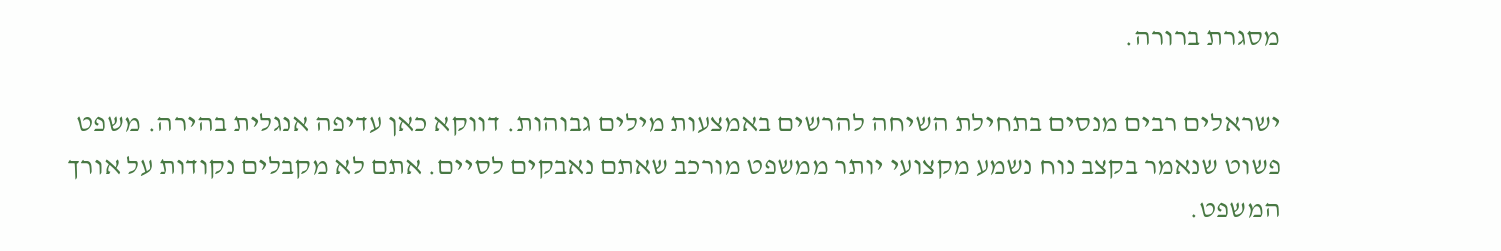מסגרת ברורה.

ישראלים רבים מנסים בתחילת השיחה להרשים באמצעות מילים גבוהות. דווקא כאן עדיפה אנגלית בהירה. משפט פשוט שנאמר בקצב נוח נשמע מקצועי יותר ממשפט מורכב שאתם נאבקים לסיים. אתם לא מקבלים נקודות על אורך המשפט.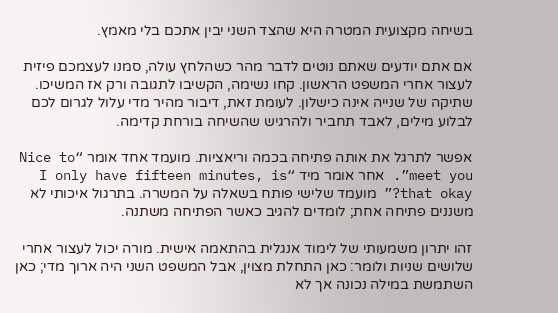בשיחה מקצועית המטרה היא שהצד השני יבין אתכם בלי מאמץ.

אם אתם יודעים שאתם נוטים לדבר מהר כשהלחץ עולה, סמנו לעצמכם פיזית לעצור אחרי המשפט הראשון. קחו נשימה, הקשיבו לתגובה ורק אז המשיכו. שתיקה של שנייה אינה כישלון. לעומת זאת, דיבור מהיר מדי עלול לגרום לכם לבלוע מילים, לאבד תחביר ולהרגיש שהשיחה בורחת קדימה.

אפשר לתרגל את אותה פתיחה בכמה וריאציות. מועמד אחד אומר “Nice to meet you”. אחר אומר מיד “I only have fifteen minutes, is that okay?” מועמד שלישי פותח בשאלה על המשרה. בתרגול איכותי לא משננים פתיחה אחת; לומדים להגיב כאשר הפתיחה משתנה.

זהו יתרון משמעותי של לימוד אנגלית בהתאמה אישית. מורה יכול לעצור אחרי שלושים שניות ולומר: כאן התחלת מצוין, אבל המשפט השני היה ארוך מדי; כאן השתמשת במילה נכונה אך לא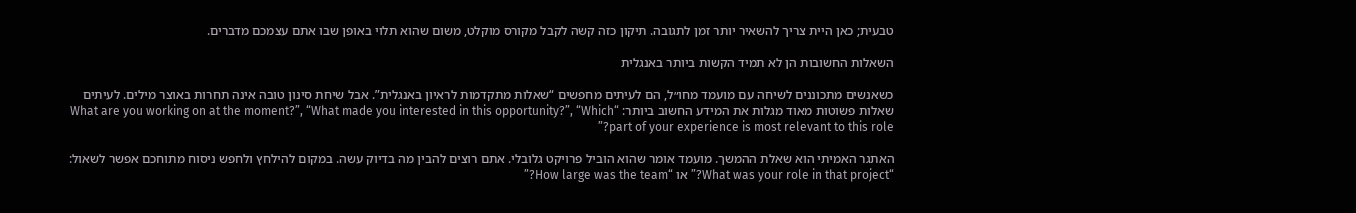טבעית; כאן היית צריך להשאיר יותר זמן לתגובה. תיקון כזה קשה לקבל מקורס מוקלט, משום שהוא תלוי באופן שבו אתם עצמכם מדברים.

השאלות החשובות הן לא תמיד הקשות ביותר באנגלית

כשאנשים מתכוננים לשיחה עם מועמד מחו״ל, הם לעיתים מחפשים “שאלות מתקדמות לראיון באנגלית”. אבל שיחת סינון טובה אינה תחרות באוצר מילים. לעיתים שאלות פשוטות מאוד מגלות את המידע החשוב ביותר: “What are you working on at the moment?”, “What made you interested in this opportunity?”, “Which part of your experience is most relevant to this role?”

האתגר האמיתי הוא שאלת ההמשך. מועמד אומר שהוא הוביל פרויקט גלובלי. אתם רוצים להבין מה בדיוק עשה. במקום להילחץ ולחפש ניסוח מתוחכם אפשר לשאול: “What was your role in that project?” או “How large was the team?”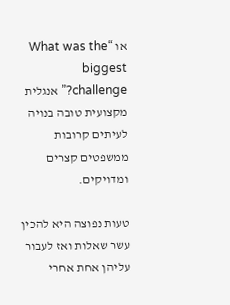או “What was the biggest challenge?” אנגלית מקצועית טובה בנויה לעיתים קרובות ממשפטים קצרים ומדויקים.

טעות נפוצה היא להכין עשר שאלות ואז לעבור עליהן אחת אחרי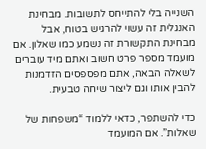השנייה בלי להתייחס לתשובות. מבחינת האנגלית זה עשוי להרגיש בטוח, אבל מבחינת התקשורת זה נשמע כמו שאלון. אם מועמד מספר פרט חשוב ואתם מיד עוברים לשאלה הבאה, אתם מפספסים הזדמנות להבין אותו וגם ליצור שיחה טבעית.

כדי להשתפר, כדאי ללמוד “משפחות של שאלות”. אם המועמד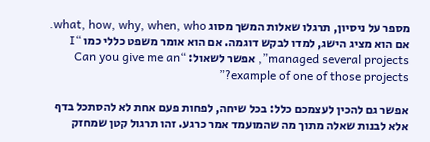מספר על ניסיון, תרגלו שאלות המשך מסוג what, how, why, when, who. אם הוא מציג הישג, למדו לבקש דוגמה. אם הוא אומר משפט כללי כמו “I managed several projects”, אפשר לשאול: “Can you give me an example of one of those projects?”

אפשר גם להכין לעצמכם כלל: בכל שיחה, לפחות פעם אחת לא להסתכל בדף אלא לבנות שאלה מתוך מה שהמועמד אמר כרגע. זהו תרגול קטן שמחזק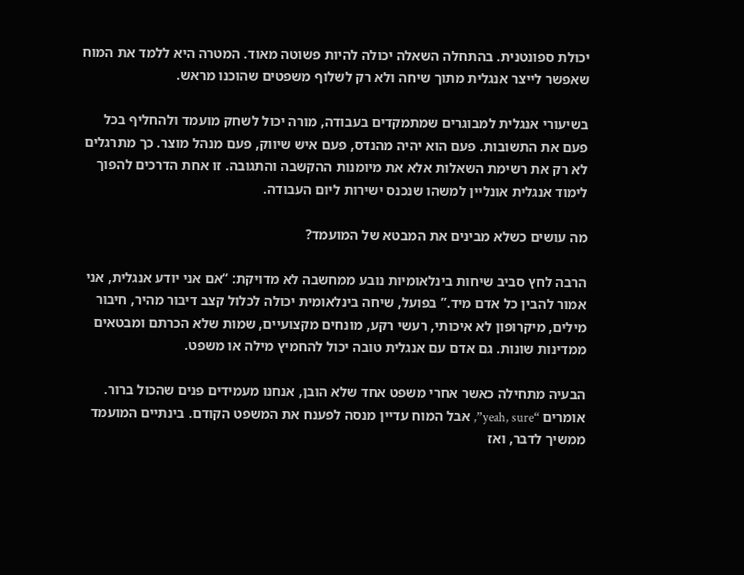יכולת ספונטנית. בהתחלה השאלה יכולה להיות פשוטה מאוד. המטרה היא ללמד את המוח שאפשר לייצר אנגלית מתוך שיחה ולא רק לשלוף משפטים שהוכנו מראש.

בשיעורי אנגלית למבוגרים שמתמקדים בעבודה, מורה יכול לשחק מועמד ולהחליף בכל פעם את התשובות. פעם הוא יהיה מהנדס, פעם איש שיווק, פעם מנהל מוצר. כך מתרגלים לא רק את רשימת השאלות אלא את מיומנות ההקשבה והתגובה. זו אחת הדרכים להפוך לימוד אנגלית אונליין למשהו שנכנס ישירות ליום העבודה.

מה עושים כשלא מבינים את המבטא של המועמד?

הרבה לחץ סביב שיחות בינלאומיות נובע ממחשבה לא מדויקת: “אם אני יודע אנגלית, אני אמור להבין כל אדם מיד.” בפועל, שיחה בינלאומית יכולה לכלול קצב דיבור מהיר, חיבור מילים, מיקרופון לא איכותי, רעשי רקע, מונחים מקצועיים, שמות שלא הכרתם ומבטאים ממדינות שונות. גם אדם עם אנגלית טובה יכול להחמיץ מילה או משפט.

הבעיה מתחילה כאשר אחרי משפט אחד שלא הובן, אנחנו מעמידים פנים שהכול ברור. אומרים “yeah, sure”, אבל המוח עדיין מנסה לפענח את המשפט הקודם. בינתיים המועמד ממשיך לדבר, ואז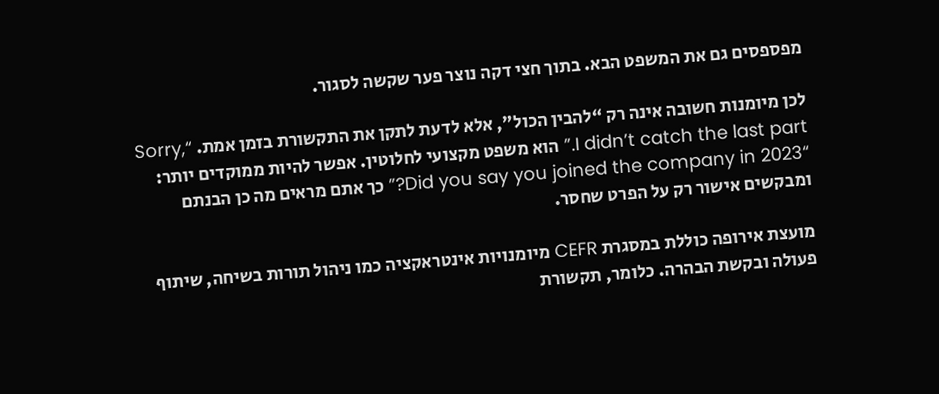מפספסים גם את המשפט הבא. בתוך חצי דקה נוצר פער שקשה לסגור.

לכן מיומנות חשובה אינה רק “להבין הכול”, אלא לדעת לתקן את התקשורת בזמן אמת. “Sorry, I didn’t catch the last part.” הוא משפט מקצועי לחלוטין. אפשר להיות ממוקדים יותר: “Did you say you joined the company in 2023?” כך אתם מראים מה כן הבנתם ומבקשים אישור רק על הפרט שחסר.

מועצת אירופה כוללת במסגרת CEFR מיומנויות אינטראקציה כמו ניהול תורות בשיחה, שיתוף פעולה ובקשת הבהרה. כלומר, תקשורת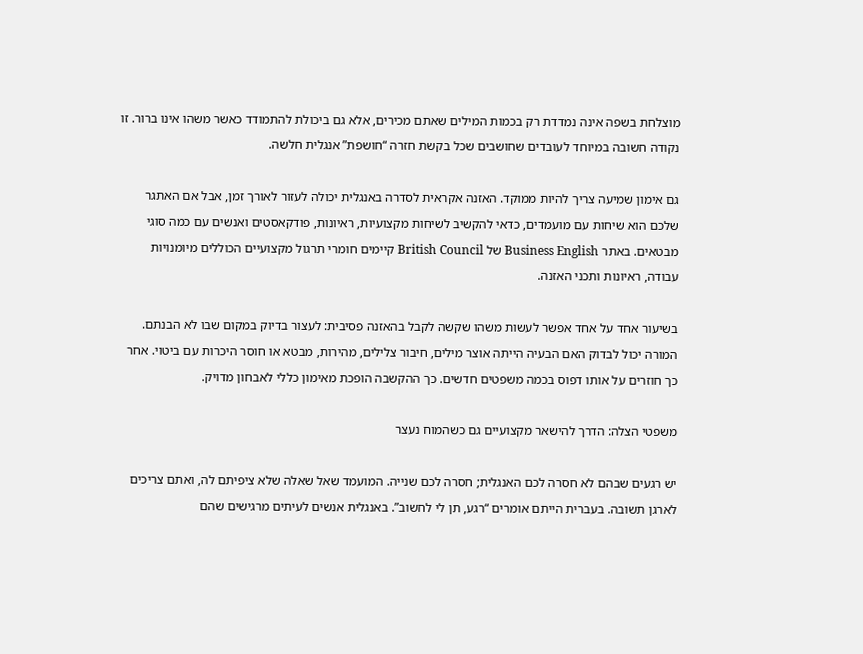מוצלחת בשפה אינה נמדדת רק בכמות המילים שאתם מכירים, אלא גם ביכולת להתמודד כאשר משהו אינו ברור. זו נקודה חשובה במיוחד לעובדים שחושבים שכל בקשת חזרה “חושפת” אנגלית חלשה.

גם אימון שמיעה צריך להיות ממוקד. האזנה אקראית לסדרה באנגלית יכולה לעזור לאורך זמן, אבל אם האתגר שלכם הוא שיחות עם מועמדים, כדאי להקשיב לשיחות מקצועיות, ראיונות, פודקאסטים ואנשים עם כמה סוגי מבטאים. באתר Business English של British Council קיימים חומרי תרגול מקצועיים הכוללים מיומנויות עבודה, ראיונות ותכני האזנה.

בשיעור אחד על אחד אפשר לעשות משהו שקשה לקבל בהאזנה פסיבית: לעצור בדיוק במקום שבו לא הבנתם. המורה יכול לבדוק האם הבעיה הייתה אוצר מילים, חיבור צלילים, מהירות, מבטא או חוסר היכרות עם ביטוי. אחר כך חוזרים על אותו דפוס בכמה משפטים חדשים. כך ההקשבה הופכת מאימון כללי לאבחון מדויק.

משפטי הצלה: הדרך להישאר מקצועיים גם כשהמוח נעצר

יש רגעים שבהם לא חסרה לכם האנגלית; חסרה לכם שנייה. המועמד שאל שאלה שלא ציפיתם לה, ואתם צריכים לארגן תשובה. בעברית הייתם אומרים “רגע, תן לי לחשוב”. באנגלית אנשים לעיתים מרגישים שהם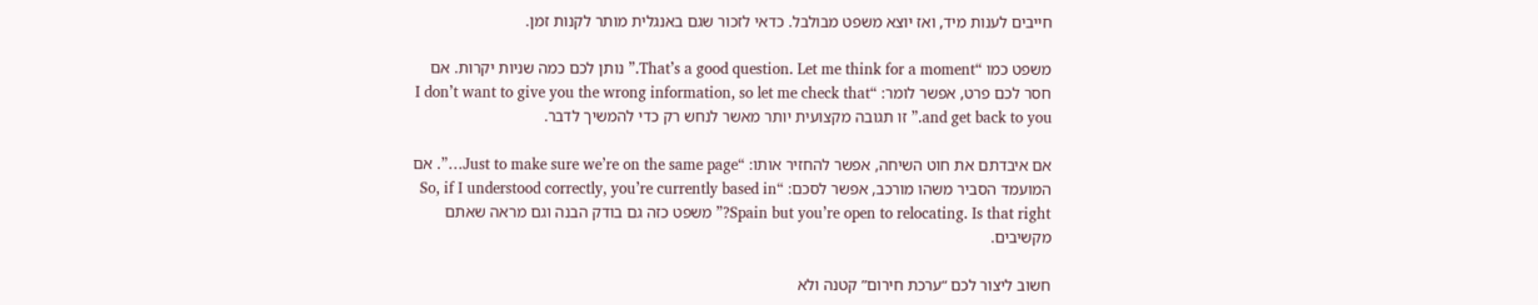חייבים לענות מיד, ואז יוצא משפט מבולבל. כדאי לזכור שגם באנגלית מותר לקנות זמן.

משפט כמו “That’s a good question. Let me think for a moment.” נותן לכם כמה שניות יקרות. אם חסר לכם פרט, אפשר לומר: “I don’t want to give you the wrong information, so let me check that and get back to you.” זו תגובה מקצועית יותר מאשר לנחש רק כדי להמשיך לדבר.

אם איבדתם את חוט השיחה, אפשר להחזיר אותו: “Just to make sure we’re on the same page…”. אם המועמד הסביר משהו מורכב, אפשר לסכם: “So, if I understood correctly, you’re currently based in Spain but you’re open to relocating. Is that right?” משפט כזה גם בודק הבנה וגם מראה שאתם מקשיבים.

חשוב ליצור לכם “ערכת חירום” קטנה ולא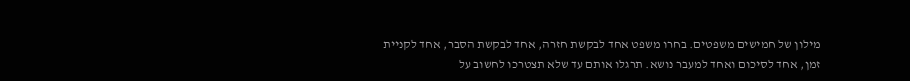מילון של חמישים משפטים. בחרו משפט אחד לבקשת חזרה, אחד לבקשת הסבר, אחד לקניית זמן, אחד לסיכום ואחד למעבר נושא. תרגלו אותם עד שלא תצטרכו לחשוב על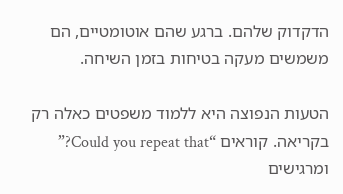הדקדוק שלהם. ברגע שהם אוטומטיים, הם משמשים מעקה בטיחות בזמן השיחה.

הטעות הנפוצה היא ללמוד משפטים כאלה רק בקריאה. קוראים “Could you repeat that?” ומרגישים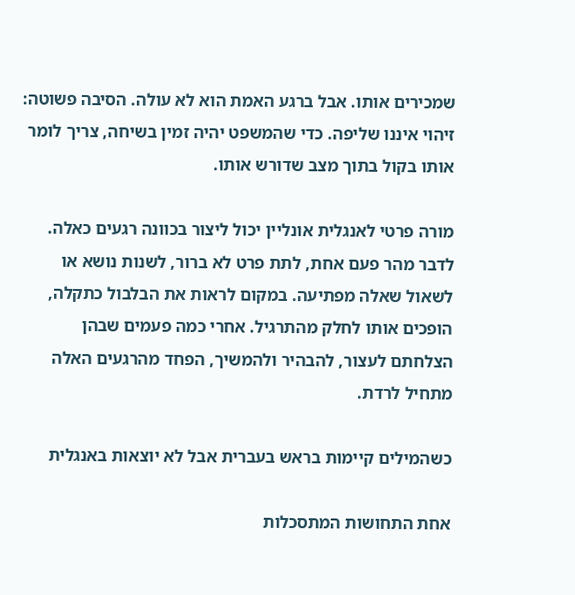שמכירים אותו. אבל ברגע האמת הוא לא עולה. הסיבה פשוטה: זיהוי איננו שליפה. כדי שהמשפט יהיה זמין בשיחה, צריך לומר אותו בקול בתוך מצב שדורש אותו.

מורה פרטי לאנגלית אונליין יכול ליצור בכוונה רגעים כאלה. לדבר מהר פעם אחת, לתת פרט לא ברור, לשנות נושא או לשאול שאלה מפתיעה. במקום לראות את הבלבול כתקלה, הופכים אותו לחלק מהתרגיל. אחרי כמה פעמים שבהן הצלחתם לעצור, להבהיר ולהמשיך, הפחד מהרגעים האלה מתחיל לרדת.

כשהמילים קיימות בראש בעברית אבל לא יוצאות באנגלית

אחת התחושות המתסכלות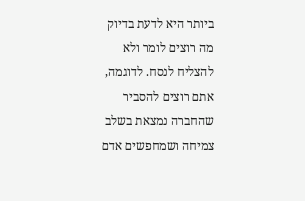ביותר היא לדעת בדיוק מה רוצים לומר ולא להצליח לנסח. לדוגמה, אתם רוצים להסביר שהחברה נמצאת בשלב צמיחה ושמחפשים אדם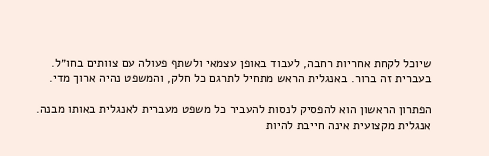שיוכל לקחת אחריות רחבה, לעבוד באופן עצמאי ולשתף פעולה עם צוותים בחו״ל. בעברית זה ברור. באנגלית הראש מתחיל לתרגם כל חלק, והמשפט נהיה ארוך מדי.

הפתרון הראשון הוא להפסיק לנסות להעביר כל משפט מעברית לאנגלית באותו מבנה. אנגלית מקצועית אינה חייבת להיות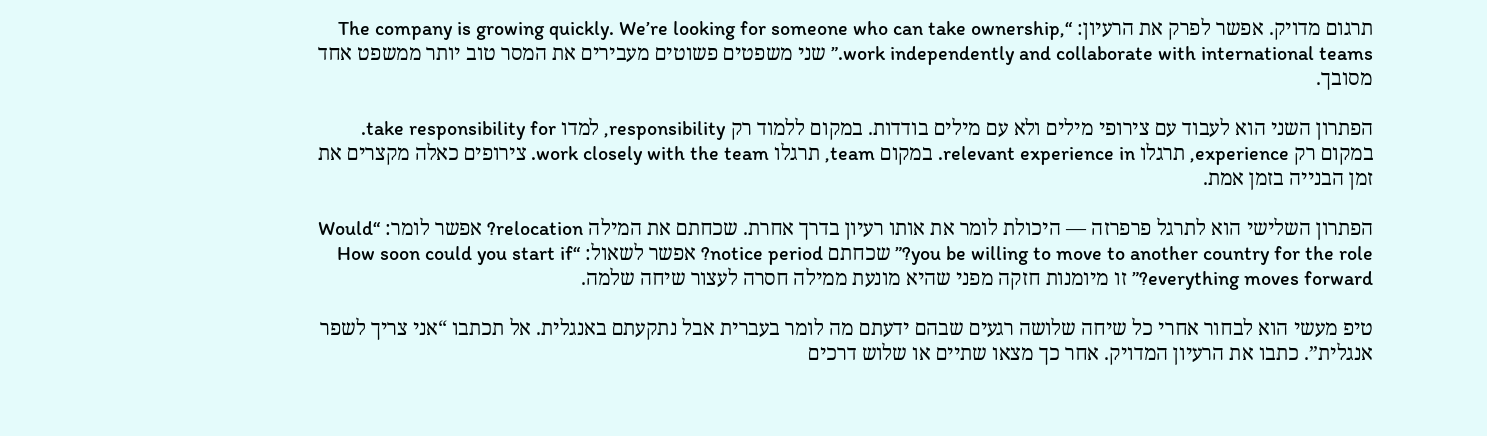תרגום מדויק. אפשר לפרק את הרעיון: “The company is growing quickly. We’re looking for someone who can take ownership, work independently and collaborate with international teams.” שני משפטים פשוטים מעבירים את המסר טוב יותר ממשפט אחד מסובך.

הפתרון השני הוא לעבוד עם צירופי מילים ולא עם מילים בודדות. במקום ללמוד רק responsibility, למדו take responsibility for. במקום רק experience, תרגלו relevant experience in. במקום team, תרגלו work closely with the team. צירופים כאלה מקצרים את זמן הבנייה בזמן אמת.

הפתרון השלישי הוא לתרגל פרפרזה — היכולת לומר את אותו רעיון בדרך אחרת. שכחתם את המילה relocation? אפשר לומר: “Would you be willing to move to another country for the role?” שכחתם notice period? אפשר לשאול: “How soon could you start if everything moves forward?” זו מיומנות חזקה מפני שהיא מונעת ממילה חסרה לעצור שיחה שלמה.

טיפ מעשי הוא לבחור אחרי כל שיחה שלושה רגעים שבהם ידעתם מה לומר בעברית אבל נתקעתם באנגלית. אל תכתבו “אני צריך לשפר אנגלית”. כתבו את הרעיון המדויק. אחר כך מצאו שתיים או שלוש דרכים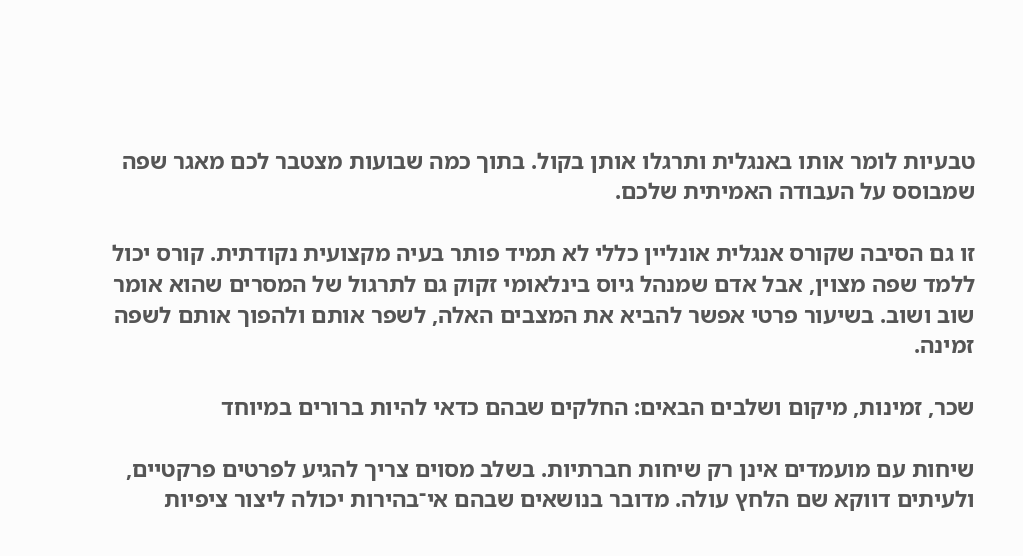טבעיות לומר אותו באנגלית ותרגלו אותן בקול. בתוך כמה שבועות מצטבר לכם מאגר שפה שמבוסס על העבודה האמיתית שלכם.

זו גם הסיבה שקורס אנגלית אונליין כללי לא תמיד פותר בעיה מקצועית נקודתית. קורס יכול ללמד שפה מצוין, אבל אדם שמנהל גיוס בינלאומי זקוק גם לתרגול של המסרים שהוא אומר שוב ושוב. בשיעור פרטי אפשר להביא את המצבים האלה, לשפר אותם ולהפוך אותם לשפה זמינה.

שכר, זמינות, מיקום ושלבים הבאים: החלקים שבהם כדאי להיות ברורים במיוחד

שיחות עם מועמדים אינן רק שיחות חברתיות. בשלב מסוים צריך להגיע לפרטים פרקטיים, ולעיתים דווקא שם הלחץ עולה. מדובר בנושאים שבהם אי־בהירות יכולה ליצור ציפיות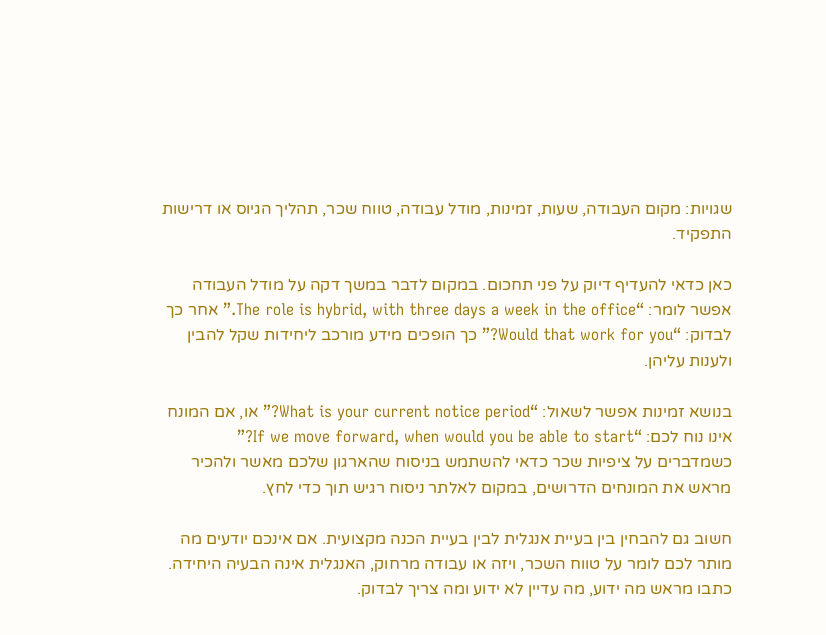שגויות: מקום העבודה, שעות, זמינות, מודל עבודה, טווח שכר, תהליך הגיוס או דרישות התפקיד.

כאן כדאי להעדיף דיוק על פני תחכום. במקום לדבר במשך דקה על מודל העבודה אפשר לומר: “The role is hybrid, with three days a week in the office.” אחר כך לבדוק: “Would that work for you?” כך הופכים מידע מורכב ליחידות שקל להבין ולענות עליהן.

בנושא זמינות אפשר לשאול: “What is your current notice period?” או, אם המונח אינו נוח לכם: “If we move forward, when would you be able to start?” כשמדברים על ציפיות שכר כדאי להשתמש בניסוח שהארגון שלכם מאשר ולהכיר מראש את המונחים הדרושים, במקום לאלתר ניסוח רגיש תוך כדי לחץ.

חשוב גם להבחין בין בעיית אנגלית לבין בעיית הכנה מקצועית. אם אינכם יודעים מה מותר לכם לומר על טווח השכר, ויזה או עבודה מרחוק, האנגלית אינה הבעיה היחידה. כתבו מראש מה ידוע, מה עדיין לא ידוע ומה צריך לבדוק.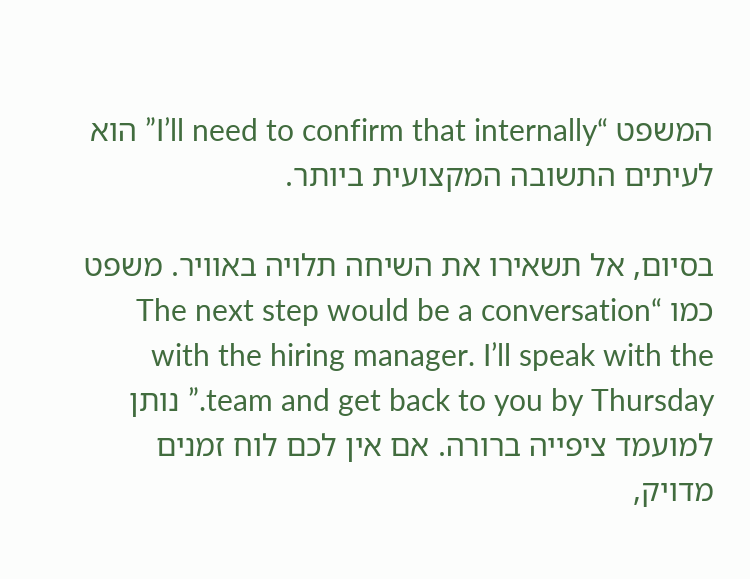המשפט “I’ll need to confirm that internally” הוא לעיתים התשובה המקצועית ביותר.

בסיום, אל תשאירו את השיחה תלויה באוויר. משפט כמו “The next step would be a conversation with the hiring manager. I’ll speak with the team and get back to you by Thursday.” נותן למועמד ציפייה ברורה. אם אין לכם לוח זמנים מדויק,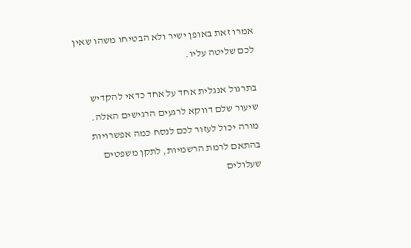אמרו זאת באופן ישיר ולא הבטיחו משהו שאין לכם שליטה עליו.

בתרגול אנגלית אחד על אחד כדאי להקדיש שיעור שלם דווקא לרגעים הרגישים האלה. מורה יכול לעזור לכם לנסח כמה אפשרויות בהתאם לרמת הרשמיות, לתקן משפטים שעלולים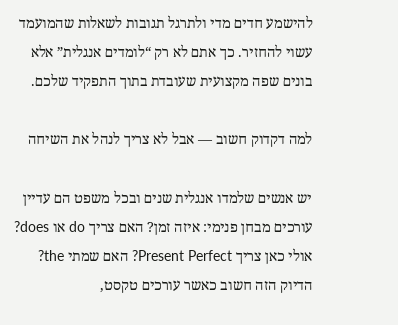להישמע חדים מדי ולתרגל תגובות לשאלות שהמועמד עשוי להחזיר. כך אתם לא רק “לומדים אנגלית” אלא בונים שפה מקצועית שעובדת בתוך התפקיד שלכם.

למה דקדוק חשוב — אבל לא צריך לנהל את השיחה

יש אנשים שלמדו אנגלית שנים ובכל משפט הם עדיין עורכים מבחן פנימי: איזה זמן? האם צריך do או does? אולי כאן צריך Present Perfect? האם שמתי the? הדיוק הזה חשוב כאשר עורכים טקסט,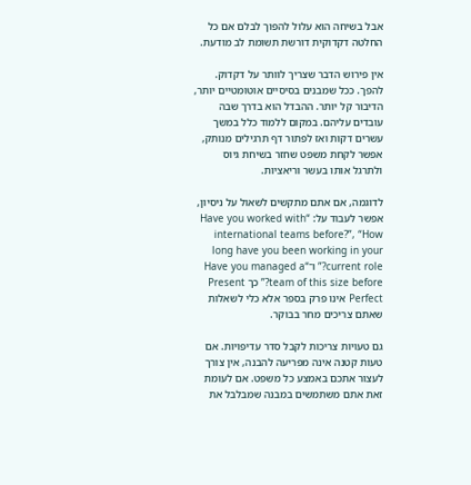אבל בשיחה הוא עלול להפוך לבלם אם כל החלטה דקדוקית דורשת תשומת לב מודעת.

אין פירוש הדבר שצריך לוותר על דקדוק. להפך. ככל שמבנים בסיסיים אוטומטיים יותר, הדיבור קל יותר. ההבדל הוא בדרך שבה עובדים עליהם. במקום ללמוד כלל במשך עשרים דקות ואז לפתור דף תרגילים מנותק, אפשר לקחת משפט שחזר בשיחת גיוס ולתרגל אותו בעשר וריאציות.

לדוגמה, אם אתם מתקשים לשאול על ניסיון, אפשר לעבוד על: “Have you worked with international teams before?”, “How long have you been working in your current role?” ו־“Have you managed a team of this size before?” כך Present Perfect אינו פרק בספר אלא כלי לשאלות שאתם צריכים מחר בבוקר.

גם טעויות צריכות לקבל סדר עדיפויות. אם טעות קטנה אינה מפריעה להבנה, אין צורך לעצור אתכם באמצע כל משפט. אם לעומת זאת אתם משתמשים במבנה שמבלבל את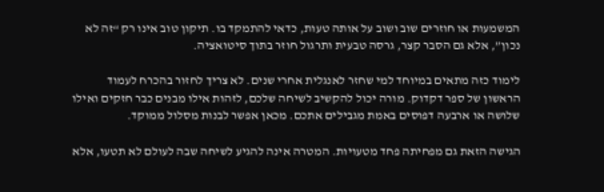המשמעות או חוזרים שוב ושוב על אותה טעות, כדאי להתמקד בו. תיקון טוב אינו רק “זה לא נכון”, אלא גם הסבר קצר, גרסה טבעית ותרגול חוזר בתוך סיטואציה.

לימוד כזה מתאים במיוחד למי שחזר לאנגלית אחרי שנים. לא צריך לחזור בהכרח לעמוד הראשון של ספר דקדוק. מורה יכול להקשיב לשיחה שלכם, לזהות אילו מבנים כבר חזקים ואילו שלושה או ארבעה דפוסים באמת מגבילים אתכם. מכאן אפשר לבנות מסלול ממוקד.

הגישה הזאת גם מפחיתה פחד מטעויות. המטרה אינה להגיע לשיחה שבה לעולם לא תטעו, אלא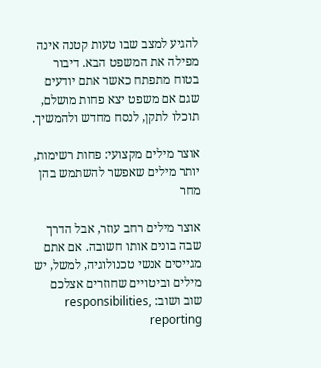להגיע למצב שבו טעות קטנה אינה מפילה את המשפט הבא. דיבור בטוח מתפתח כאשר אתם יודעים שגם אם משפט יצא פחות מושלם, תוכלו לתקן, לנסח מחדש ולהמשיך.

אוצר מילים מקצועי: פחות רשימות, יותר מילים שאפשר להשתמש בהן מחר

אוצר מילים רחב עוזר, אבל הדרך שבה בונים אותו חשובה. אם אתם מגייסים אנשי טכנולוגיה, למשל, יש מילים וביטויים שחוזרים אצלכם שוב ושוב: responsibilities, reporting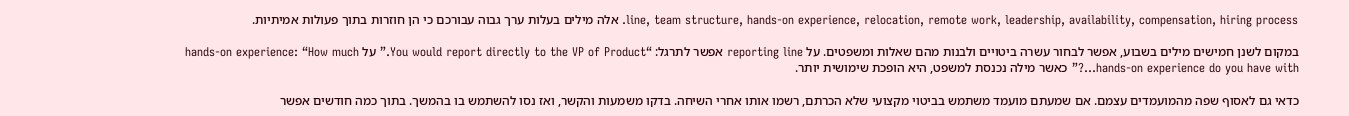line, team structure, hands-on experience, relocation, remote work, leadership, availability, compensation, hiring process. אלה מילים בעלות ערך גבוה עבורכם כי הן חוזרות בתוך פעולות אמיתיות.

במקום לשנן חמישים מילים בשבוע, אפשר לבחור עשרה ביטויים ולבנות מהם שאלות ומשפטים. על reporting line אפשר לתרגל: “You would report directly to the VP of Product.” על hands-on experience: “How much hands-on experience do you have with…?” כאשר מילה נכנסת למשפט, היא הופכת שימושית יותר.

כדאי גם לאסוף שפה מהמועמדים עצמם. אם שמעתם מועמד משתמש בביטוי מקצועי שלא הכרתם, רשמו אותו אחרי השיחה. בדקו משמעות והקשר, ואז נסו להשתמש בו בהמשך. בתוך כמה חודשים אפשר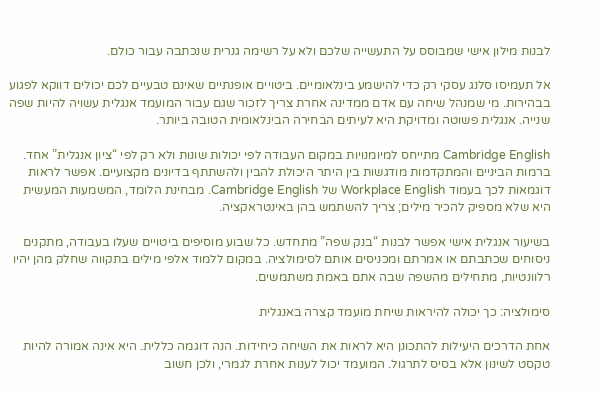לבנות מילון אישי שמבוסס על התעשייה שלכם ולא על רשימה גנרית שנכתבה עבור כולם.

אל תעמיסו סלנג עסקי רק כדי להישמע בינלאומיים. ביטויים אופנתיים שאינם טבעיים לכם יכולים דווקא לפגוע בבהירות. מי שמנהל שיחה עם אדם ממדינה אחרת צריך לזכור שגם עבור המועמד אנגלית עשויה להיות שפה שנייה. אנגלית פשוטה ומדויקת היא לעיתים הבחירה הבינלאומית הטובה ביותר.

Cambridge English מתייחס למיומנויות במקום העבודה לפי יכולות שונות ולא רק לפי “ציון אנגלית” אחד. ברמות הביניים והמתקדמות מודגשות בין היתר היכולת להבין ולהשתתף בדיונים מקצועיים. אפשר לראות דוגמאות לכך בעמוד Workplace English של Cambridge English. מבחינת הלומד, המשמעות המעשית היא שלא מספיק להכיר מילים; צריך להשתמש בהן באינטראקציה.

בשיעור אנגלית אישי אפשר לבנות “בנק שפה” מתחדש. כל שבוע מוסיפים ביטויים שעלו בעבודה, מתקנים ניסוחים שכתבתם או אמרתם ומכניסים אותם לסימולציה. במקום ללמוד אלפי מילים בתקווה שחלק מהן יהיו רלוונטיות, מתחילים מהשפה שבה אתם באמת משתמשים.

סימולציה: כך יכולה להיראות שיחת מועמד קצרה באנגלית

אחת הדרכים היעילות להתכונן היא לראות את השיחה כיחידות. הנה דוגמה כללית. היא אינה אמורה להיות טקסט לשינון אלא בסיס לתרגול. המועמד יכול לענות אחרת לגמרי, ולכן חשוב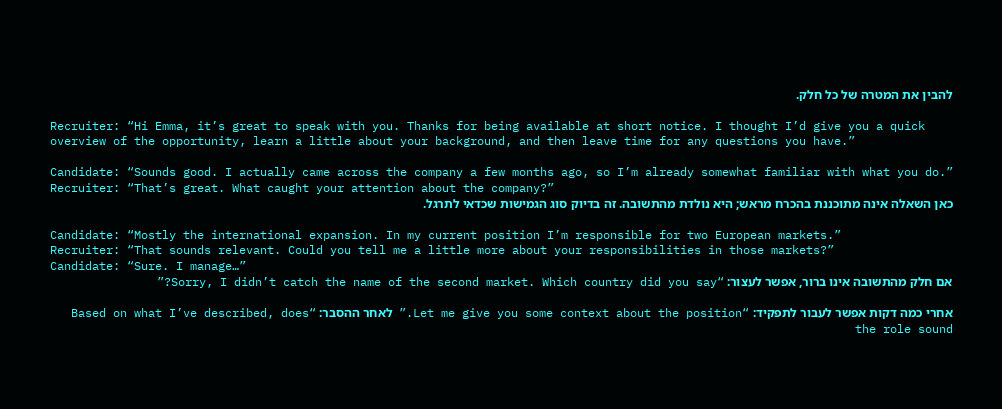להבין את המטרה של כל חלק.

Recruiter: “Hi Emma, it’s great to speak with you. Thanks for being available at short notice. I thought I’d give you a quick overview of the opportunity, learn a little about your background, and then leave time for any questions you have.”

Candidate: “Sounds good. I actually came across the company a few months ago, so I’m already somewhat familiar with what you do.”
Recruiter: “That’s great. What caught your attention about the company?”
כאן השאלה אינה מתוכננת בהכרח מראש; היא נולדת מהתשובה. זה בדיוק סוג הגמישות שכדאי לתרגל.

Candidate: “Mostly the international expansion. In my current position I’m responsible for two European markets.”
Recruiter: “That sounds relevant. Could you tell me a little more about your responsibilities in those markets?”
Candidate: “Sure. I manage…”
אם חלק מהתשובה אינו ברור, אפשר לעצור: “Sorry, I didn’t catch the name of the second market. Which country did you say?”

אחרי כמה דקות אפשר לעבור לתפקיד: “Let me give you some context about the position.” לאחר ההסבר: “Based on what I’ve described, does the role sound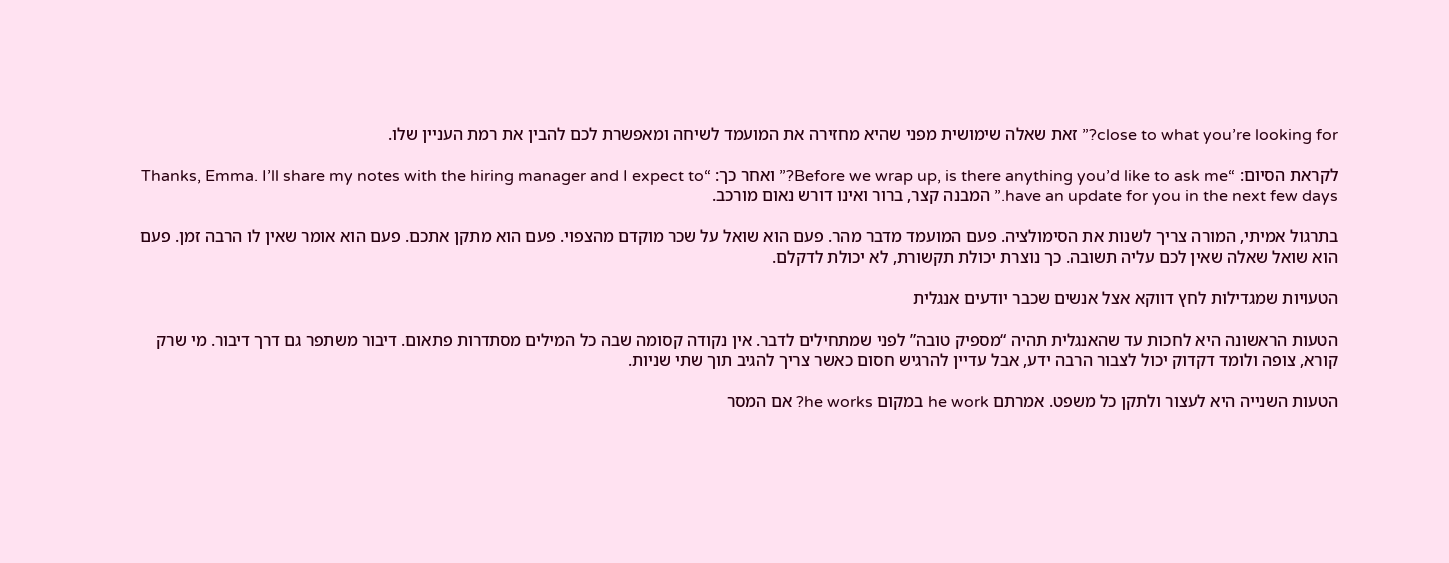close to what you’re looking for?” זאת שאלה שימושית מפני שהיא מחזירה את המועמד לשיחה ומאפשרת לכם להבין את רמת העניין שלו.

לקראת הסיום: “Before we wrap up, is there anything you’d like to ask me?” ואחר כך: “Thanks, Emma. I’ll share my notes with the hiring manager and I expect to have an update for you in the next few days.” המבנה קצר, ברור ואינו דורש נאום מורכב.

בתרגול אמיתי, המורה צריך לשנות את הסימולציה. פעם המועמד מדבר מהר. פעם הוא שואל על שכר מוקדם מהצפוי. פעם הוא מתקן אתכם. פעם הוא אומר שאין לו הרבה זמן. פעם הוא שואל שאלה שאין לכם עליה תשובה. כך נוצרת יכולת תקשורת, לא יכולת לדקלם.

הטעויות שמגדילות לחץ דווקא אצל אנשים שכבר יודעים אנגלית

הטעות הראשונה היא לחכות עד שהאנגלית תהיה “מספיק טובה” לפני שמתחילים לדבר. אין נקודה קסומה שבה כל המילים מסתדרות פתאום. דיבור משתפר גם דרך דיבור. מי שרק קורא, צופה ולומד דקדוק יכול לצבור הרבה ידע, אבל עדיין להרגיש חסום כאשר צריך להגיב תוך שתי שניות.

הטעות השנייה היא לעצור ולתקן כל משפט. אמרתם he work במקום he works? אם המסר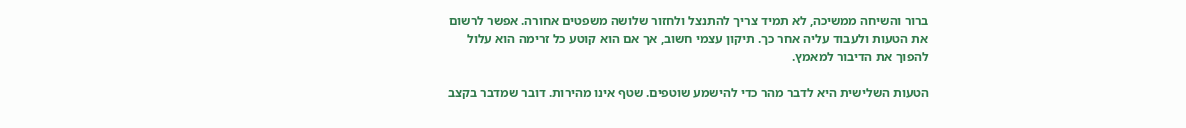ברור והשיחה ממשיכה, לא תמיד צריך להתנצל ולחזור שלושה משפטים אחורה. אפשר לרשום את הטעות ולעבוד עליה אחר כך. תיקון עצמי חשוב, אך אם הוא קוטע כל זרימה הוא עלול להפוך את הדיבור למאמץ.

הטעות השלישית היא לדבר מהר כדי להישמע שוטפים. שטף אינו מהירות. דובר שמדבר בקצב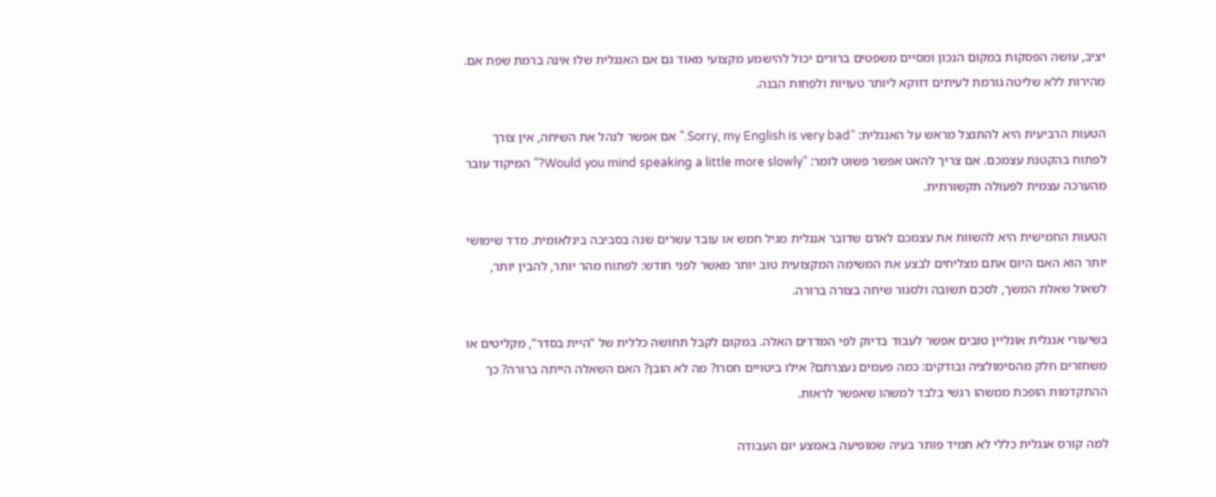יציב, עושה הפסקות במקום הנכון ומסיים משפטים ברורים יכול להישמע מקצועי מאוד גם אם האנגלית שלו אינה ברמת שפת אם. מהירות ללא שליטה גורמת לעיתים דווקא ליותר טעויות ולפחות הבנה.

הטעות הרביעית היא להתנצל מראש על האנגלית: “Sorry, my English is very bad.” אם אפשר לנהל את השיחה, אין צורך לפתוח בהקטנת עצמכם. אם צריך להאט אפשר פשוט לומר: “Would you mind speaking a little more slowly?” המיקוד עובר מהערכה עצמית לפעולה תקשורתית.

הטעות החמישית היא להשוות את עצמכם לאדם שדובר אנגלית מגיל חמש או עובד עשרים שנה בסביבה בינלאומית. מדד שימושי יותר הוא האם היום אתם מצליחים לבצע את המשימה המקצועית טוב יותר מאשר לפני חודש: לפתוח מהר יותר, להבין יותר, לשאול שאלת המשך, לסכם תשובה ולסגור שיחה בצורה ברורה.

בשיעורי אנגלית אונליין טובים אפשר לעבוד בדיוק לפי המדדים האלה. במקום לקבל תחושה כללית של “היית בסדר”, מקליטים או משחזרים חלק מהסימולציה ובודקים: כמה פעמים נעצרתם? אילו ביטויים חסרו? מה לא הובן? האם השאלה הייתה ברורה? כך ההתקדמות הופכת ממשהו רגשי בלבד למשהו שאפשר לראות.

למה קורס אנגלית כללי לא תמיד פותר בעיה שמופיעה באמצע יום העבודה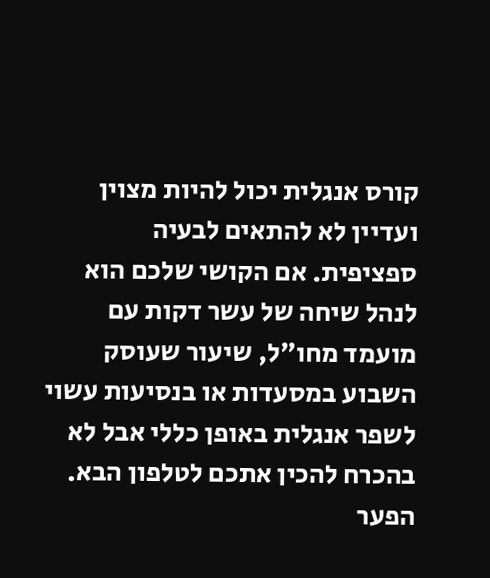קורס אנגלית יכול להיות מצוין ועדיין לא להתאים לבעיה ספציפית. אם הקושי שלכם הוא לנהל שיחה של עשר דקות עם מועמד מחו״ל, שיעור שעוסק השבוע במסעדות או בנסיעות עשוי לשפר אנגלית באופן כללי אבל לא בהכרח להכין אתכם לטלפון הבא. הפער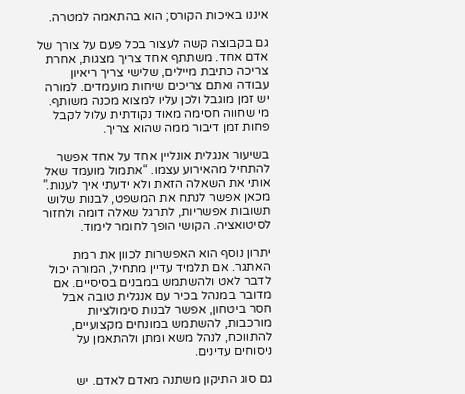איננו באיכות הקורס; הוא בהתאמה למטרה.

גם בקבוצה קשה לעצור בכל פעם על צורך של אדם אחד. משתתף אחד צריך מצגות, אחרת צריכה כתיבת מיילים, שלישי צריך ריאיון עבודה ואתם צריכים שיחות מועמדים. למורה יש זמן מוגבל ולכן עליו למצוא מכנה משותף. מי שחווה חסימה מאוד נקודתית עלול לקבל פחות זמן דיבור ממה שהוא צריך.

בשיעור אנגלית אונליין אחד על אחד אפשר להתחיל מהאירוע עצמו. “אתמול מועמד שאל אותי את השאלה הזאת ולא ידעתי איך לענות.” מכאן אפשר לנתח את המשפט, לבנות שלוש תשובות אפשריות, לתרגל שאלה דומה ולחזור לסיטואציה. הקושי הופך לחומר לימוד.

יתרון נוסף הוא האפשרות לכוון את רמת האתגר. אם תלמיד עדיין מתחיל, המורה יכול לדבר לאט ולהשתמש במבנים בסיסיים. אם מדובר במנהל בכיר עם אנגלית טובה אבל חסר ביטחון, אפשר לבנות סימולציות מורכבות, להשתמש במונחים מקצועיים, להתווכח, לנהל משא ומתן ולהתאמן על ניסוחים עדינים.

גם סוג התיקון משתנה מאדם לאדם. יש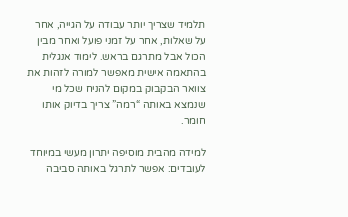תלמיד שצריך יותר עבודה על הגייה, אחר על שאלות, אחר על זמני פועל ואחר מבין הכול אבל מתרגם בראש. לימוד אנגלית בהתאמה אישית מאפשר למורה לזהות את צוואר הבקבוק במקום להניח שכל מי שנמצא באותה “רמה” צריך בדיוק אותו חומר.

למידה מהבית מוסיפה יתרון מעשי במיוחד לעובדים: אפשר לתרגל באותה סביבה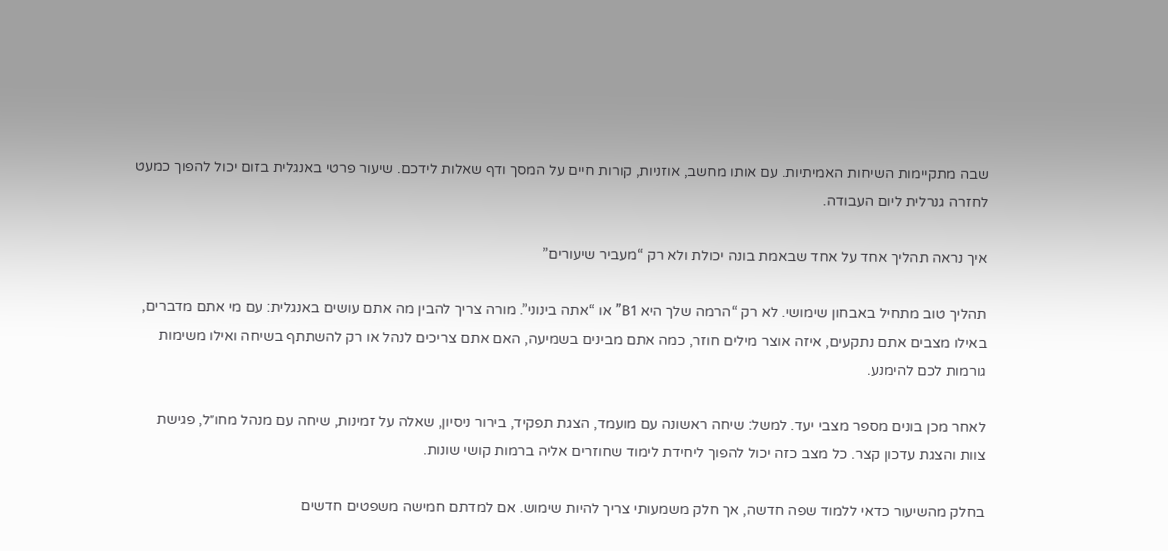שבה מתקיימות השיחות האמיתיות. עם אותו מחשב, אוזניות, קורות חיים על המסך ודף שאלות לידכם. שיעור פרטי באנגלית בזום יכול להפוך כמעט לחזרה גנרלית ליום העבודה.

איך נראה תהליך אחד על אחד שבאמת בונה יכולת ולא רק “מעביר שיעורים”

תהליך טוב מתחיל באבחון שימושי. לא רק “הרמה שלך היא B1” או “אתה בינוני”. מורה צריך להבין מה אתם עושים באנגלית: עם מי אתם מדברים, באילו מצבים אתם נתקעים, איזה אוצר מילים חוזר, כמה אתם מבינים בשמיעה, האם אתם צריכים לנהל או רק להשתתף בשיחה ואילו משימות גורמות לכם להימנע.

לאחר מכן בונים מספר מצבי יעד. למשל: שיחה ראשונה עם מועמד, הצגת תפקיד, בירור ניסיון, שאלה על זמינות, שיחה עם מנהל מחו״ל, פגישת צוות והצגת עדכון קצר. כל מצב כזה יכול להפוך ליחידת לימוד שחוזרים אליה ברמות קושי שונות.

בחלק מהשיעור כדאי ללמוד שפה חדשה, אך חלק משמעותי צריך להיות שימוש. אם למדתם חמישה משפטים חדשים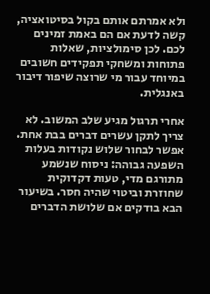ולא אמרתם אותם בקול בסיטואציה, קשה לדעת אם הם באמת זמינים לכם. לכן סימולציות, שאלות פתוחות ומשחקי תפקידים חשובים במיוחד עבור מי שרוצה שיפור דיבור באנגלית.

אחרי תרגול מגיע שלב המשוב. לא צריך לתקן עשרים דברים בבת אחת. אפשר לבחור שלוש נקודות בעלות השפעה גבוהה: ניסוח שנשמע מתורגם מדי, טעות דקדוקית שחוזרת וביטוי שהיה חסר. בשיעור הבא בודקים אם שלושת הדברים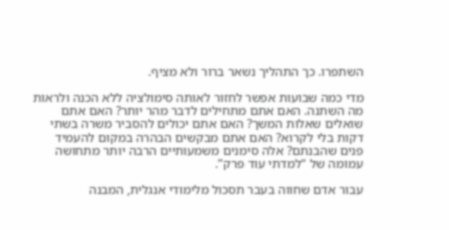השתפרו. כך התהליך נשאר ברור ולא מציף.

מדי כמה שבועות אפשר לחזור לאותה סימולציה ללא הכנה ולראות מה השתנה. האם אתם מתחילים לדבר מהר יותר? האם אתם שואלים שאלות המשך? האם אתם יכולים להסביר משרה בשתי דקות בלי לקרוא? האם אתם מבקשים הבהרה במקום להעמיד פנים שהבנתם? אלה סימנים משמעותיים הרבה יותר מתחושה עמומה של “למדתי עוד פרק”.

עבור אדם שחווה בעבר תסכול מלימודי אנגלית, המבנה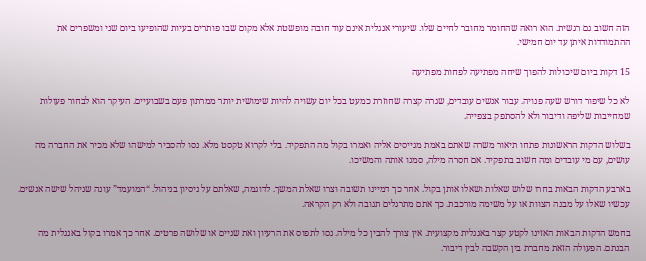הזה חשוב גם רגשית. הוא רואה שהחומר מחובר לחיים שלו. שיעורי אנגלית אינם עוד חובה מופשטת אלא מקום שבו פותרים בעיות שהופיעו ביום שני ומשפרים את ההתמודדות איתן עד יום חמישי.

15 דקות ביום שיכולות להפוך שיחה מפתיעה לפחות מפתיעה

לא כל שיפור דורש שעה פנויה. עבור אנשים עובדים, שגרה קצרה שחוזרת כמעט בכל יום עשויה להיות שימושית יותר ממרתון פעם בשבועיים. העיקר הוא לבחור פעולות שמחייבות שליפה ודיבור ולא להסתפק בצפייה.

בשלוש הדקות הראשונות פתחו תיאור משרה שאתם באמת מגייסים אליה ואמרו בקול מה התפקיד. בלי לקרוא טקסט מלא. נסו להסביר למישהו שלא מכיר את החברה מה עושים, עם מי עובדים ומה חשוב בתפקיד. אם חסרה מילה, סמנו אותה והמשיכו.

בארבע הדקות הבאות בחרו שלוש שאלות ושאלו אותן בקול. אחר כך דמיינו תשובה וצרו שאלת המשך. לדוגמה, שאלתם על ניסיון בניהול. “המועמד” עונה שניהל שישה אנשים. עכשיו שאלו על מבנה הצוות או על משימה מורכבת. כך אתם מתרגלים תגובה ולא רק הקראה.

בחמש הדקות הבאות האזינו לקטע קצר באנגלית מקצועית. אין צורך להבין כל מילה. נסו לתפוס את הרעיון ואת שניים או שלושה פרטים. אחר כך אמרו בקול באנגלית מה הבנתם. הפעולה הזאת מחברת בין הקשבה לבין דיבור.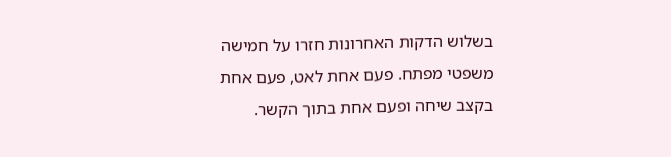בשלוש הדקות האחרונות חזרו על חמישה משפטי מפתח. פעם אחת לאט, פעם אחת בקצב שיחה ופעם אחת בתוך הקשר.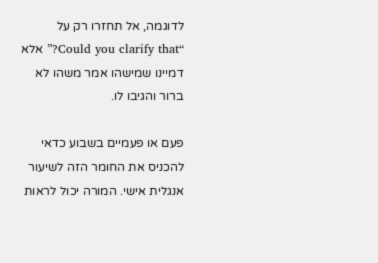לדוגמה, אל תחזרו רק על “Could you clarify that?” אלא דמיינו שמישהו אמר משהו לא ברור והגיבו לו.

פעם או פעמיים בשבוע כדאי להכניס את החומר הזה לשיעור אנגלית אישי. המורה יכול לראות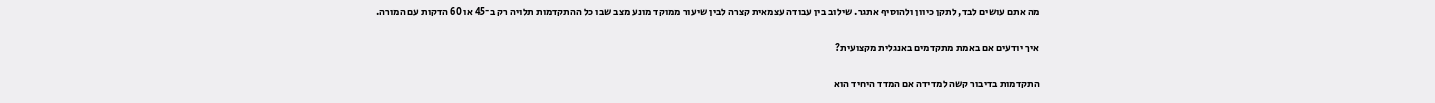מה אתם עושים לבד, לתקן כיוון ולהוסיף אתגר. שילוב בין עבודה עצמאית קצרה לבין שיעור ממוקד מונע מצב שבו כל ההתקדמות תלויה רק ב־45 או 60 הדקות עם המורה.

איך יודעים אם באמת מתקדמים באנגלית מקצועית?

התקדמות בדיבור קשה למדידה אם המדד היחיד הוא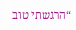“הרגשתי טוב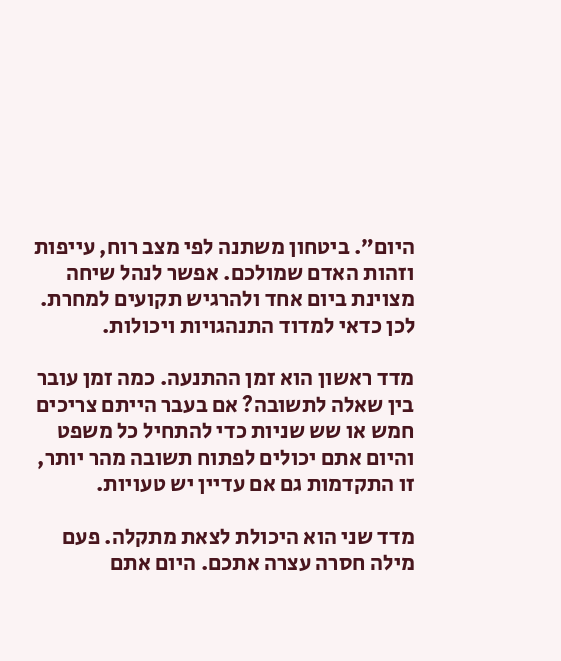היום”. ביטחון משתנה לפי מצב רוח, עייפות וזהות האדם שמולכם. אפשר לנהל שיחה מצוינת ביום אחד ולהרגיש תקועים למחרת. לכן כדאי למדוד התנהגויות ויכולות.

מדד ראשון הוא זמן ההתנעה. כמה זמן עובר בין שאלה לתשובה? אם בעבר הייתם צריכים חמש או שש שניות כדי להתחיל כל משפט והיום אתם יכולים לפתוח תשובה מהר יותר, זו התקדמות גם אם עדיין יש טעויות.

מדד שני הוא היכולת לצאת מתקלה. פעם מילה חסרה עצרה אתכם. היום אתם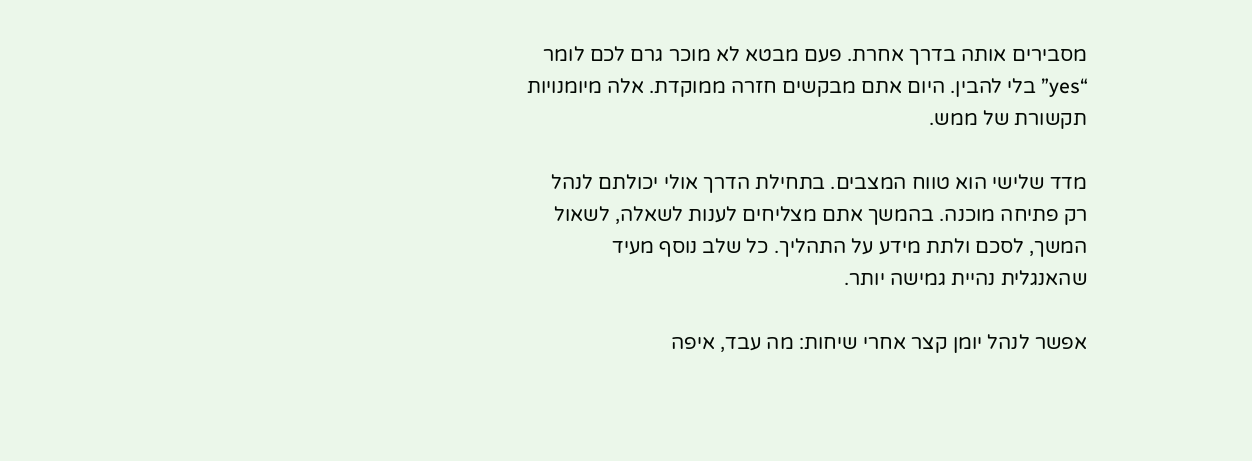מסבירים אותה בדרך אחרת. פעם מבטא לא מוכר גרם לכם לומר “yes” בלי להבין. היום אתם מבקשים חזרה ממוקדת. אלה מיומנויות תקשורת של ממש.

מדד שלישי הוא טווח המצבים. בתחילת הדרך אולי יכולתם לנהל רק פתיחה מוכנה. בהמשך אתם מצליחים לענות לשאלה, לשאול המשך, לסכם ולתת מידע על התהליך. כל שלב נוסף מעיד שהאנגלית נהיית גמישה יותר.

אפשר לנהל יומן קצר אחרי שיחות: מה עבד, איפה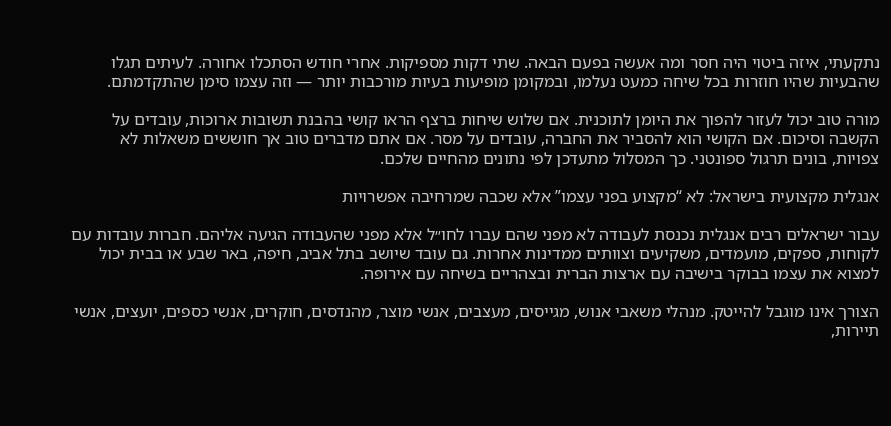נתקעתי, איזה ביטוי היה חסר ומה אעשה בפעם הבאה. שתי דקות מספיקות. אחרי חודש הסתכלו אחורה. לעיתים תגלו שהבעיות שהיו חוזרות בכל שיחה כמעט נעלמו, ובמקומן מופיעות בעיות מורכבות יותר — וזה עצמו סימן שהתקדמתם.

מורה טוב יכול לעזור להפוך את היומן לתוכנית. אם שלוש שיחות ברצף הראו קושי בהבנת תשובות ארוכות, עובדים על הקשבה וסיכום. אם הקושי הוא להסביר את החברה, עובדים על מסר. אם אתם מדברים טוב אך חוששים משאלות לא צפויות, בונים תרגול ספונטני. כך המסלול מתעדכן לפי נתונים מהחיים שלכם.

אנגלית מקצועית בישראל: לא “מקצוע בפני עצמו” אלא שכבה שמרחיבה אפשרויות

עבור ישראלים רבים אנגלית נכנסת לעבודה לא מפני שהם עברו לחו״ל אלא מפני שהעבודה הגיעה אליהם. חברות עובדות עם לקוחות, ספקים, מועמדים, משקיעים וצוותים ממדינות אחרות. גם עובד שיושב בתל אביב, חיפה, באר שבע או בבית יכול למצוא את עצמו בבוקר בישיבה עם ארצות הברית ובצהריים בשיחה עם אירופה.

הצורך אינו מוגבל להייטק. מנהלי משאבי אנוש, מגייסים, מעצבים, אנשי מוצר, מהנדסים, חוקרים, אנשי כספים, יועצים, אנשי תיירות,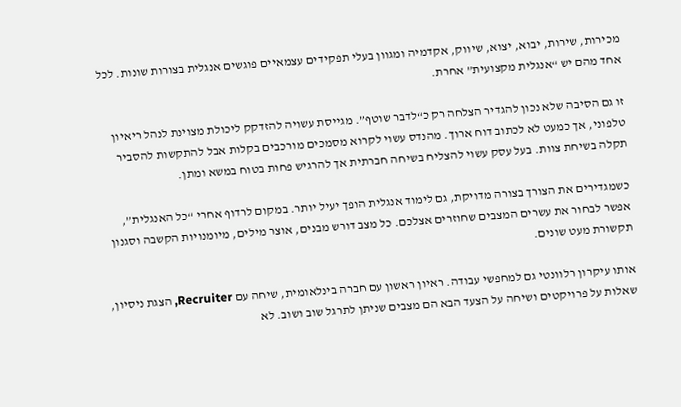מכירות, שירות, יבוא, יצוא, שיווק, אקדמיה ומגוון בעלי תפקידים עצמאיים פוגשים אנגלית בצורות שונות. לכל אחד מהם יש “אנגלית מקצועית” אחרת.

זו גם הסיבה שלא נכון להגדיר הצלחה רק כ“לדבר שוטף”. מגייסת עשויה להזדקק ליכולת מצוינת לנהל ריאיון טלפוני, אך כמעט לא לכתוב דוח ארוך. מהנדס עשוי לקרוא מסמכים מורכבים בקלות אבל להתקשות להסביר תקלה בשיחת צוות. בעל עסק עשוי להצליח בשיחה חברתית אך להרגיש פחות בטוח במשא ומתן.

כשמגדירים את הצורך בצורה מדויקת, גם לימוד אנגלית הופך יעיל יותר. במקום לרדוף אחרי “כל האנגלית”, אפשר לבחור את עשרים המצבים שחוזרים אצלכם. כל מצב דורש מבנים, אוצר מילים, מיומנויות הקשבה וסגנון תקשורת מעט שונים.

אותו עיקרון רלוונטי גם למחפשי עבודה. ראיון ראשון עם חברה בינלאומית, שיחה עם Recruiter, הצגת ניסיון, שאלות על פרויקטים ושיחה על הצעד הבא הם מצבים שניתן לתרגל שוב ושוב. לא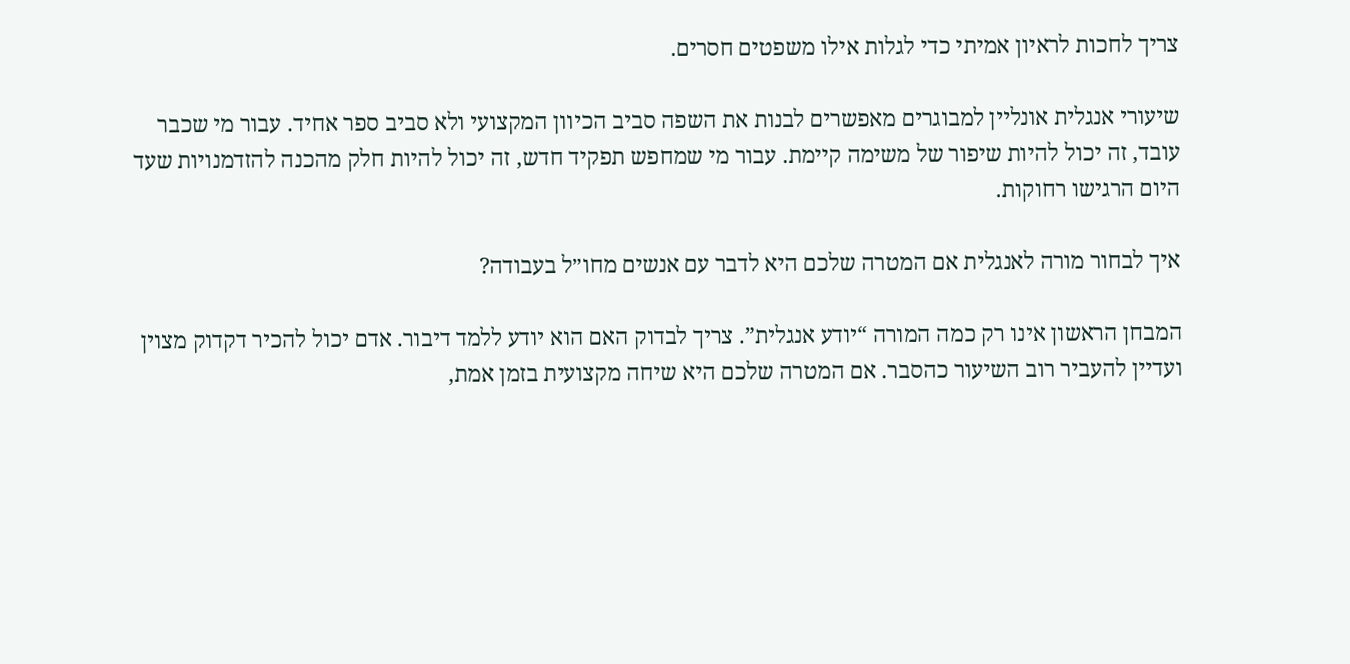צריך לחכות לראיון אמיתי כדי לגלות אילו משפטים חסרים.

שיעורי אנגלית אונליין למבוגרים מאפשרים לבנות את השפה סביב הכיוון המקצועי ולא סביב ספר אחיד. עבור מי שכבר עובד, זה יכול להיות שיפור של משימה קיימת. עבור מי שמחפש תפקיד חדש, זה יכול להיות חלק מהכנה להזדמנויות שעד היום הרגישו רחוקות.

איך לבחור מורה לאנגלית אם המטרה שלכם היא לדבר עם אנשים מחו״ל בעבודה?

המבחן הראשון אינו רק כמה המורה “יודע אנגלית”. צריך לבדוק האם הוא יודע ללמד דיבור. אדם יכול להכיר דקדוק מצוין ועדיין להעביר רוב השיעור כהסבר. אם המטרה שלכם היא שיחה מקצועית בזמן אמת,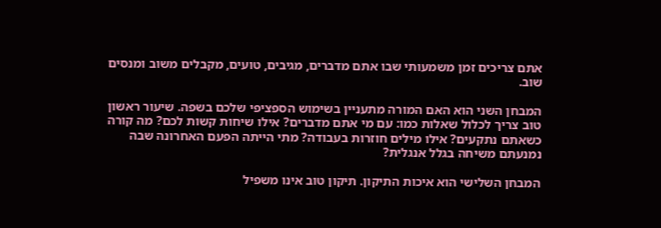אתם צריכים זמן משמעותי שבו אתם מדברים, מגיבים, טועים, מקבלים משוב ומנסים שוב.

המבחן השני הוא האם המורה מתעניין בשימוש הספציפי שלכם בשפה. שיעור ראשון טוב צריך לכלול שאלות כמו: עם מי אתם מדברים? אילו שיחות קשות לכם? מה קורה כשאתם נתקעים? אילו מילים חוזרות בעבודה? מתי הייתה הפעם האחרונה שבה נמנעתם משיחה בגלל אנגלית?

המבחן השלישי הוא איכות התיקון. תיקון טוב אינו משפיל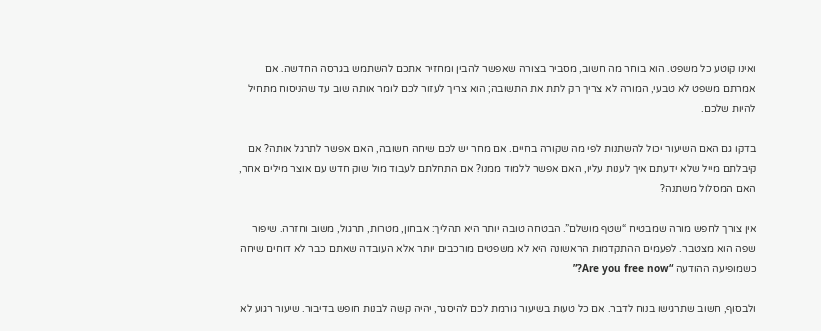ואינו קוטע כל משפט. הוא בוחר מה חשוב, מסביר בצורה שאפשר להבין ומחזיר אתכם להשתמש בגרסה החדשה. אם אמרתם משפט לא טבעי, המורה לא צריך רק לתת את התשובה; הוא צריך לעזור לכם לומר אותה שוב עד שהניסוח מתחיל להיות שלכם.

בדקו גם האם השיעור יכול להשתנות לפי מה שקורה בחיים. אם מחר יש לכם שיחה חשובה, האם אפשר לתרגל אותה? אם קיבלתם מייל שלא ידעתם איך לענות עליו, האם אפשר ללמוד ממנו? אם התחלתם לעבוד מול שוק חדש עם אוצר מילים אחר, האם המסלול משתנה?

אין צורך לחפש מורה שמבטיח “שטף מושלם”. הבטחה טובה יותר היא תהליך: אבחון, מטרות, תרגול, משוב וחזרה. שיפור שפה הוא מצטבר. לפעמים ההתקדמות הראשונה היא לא משפטים מורכבים יותר אלא העובדה שאתם כבר לא דוחים שיחה כשמופיעה ההודעה “Are you free now?”

ולבסוף, חשוב שתרגישו בנוח לדבר. אם כל טעות בשיעור גורמת לכם להיסגר, יהיה קשה לבנות חופש בדיבור. שיעור רגוע לא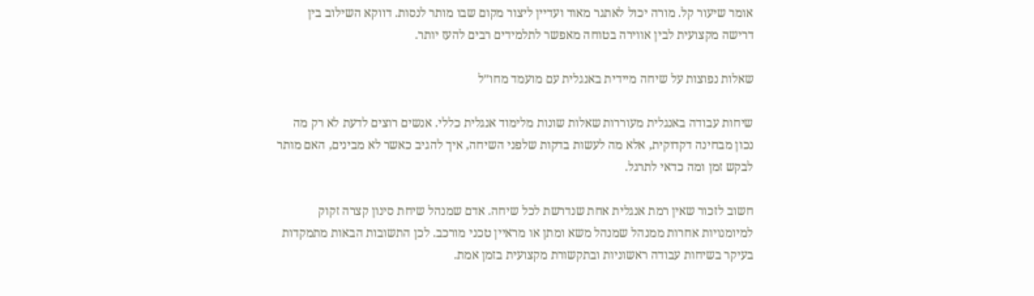אומר שיעור קל. מורה יכול לאתגר מאוד ועדיין ליצור מקום שבו מותר לנסות. דווקא השילוב בין דרישה מקצועית לבין אווירה בטוחה מאפשר לתלמידים רבים להעז יותר.

שאלות נפוצות על שיחה מיידית באנגלית עם מועמד מחו״ל

שיחות עבודה באנגלית מעוררות שאלות שונות מלימוד אנגלית כללי. אנשים רוצים לדעת לא רק מה נכון מבחינה דקדוקית, אלא מה לעשות בדקות שלפני השיחה, איך להגיב כאשר לא מבינים, האם מותר לבקש זמן ומה כדאי לתרגל.

חשוב לזכור שאין רמת אנגלית אחת שנדרשת לכל שיחה. אדם שמנהל שיחת סינון קצרה זקוק למיומנויות אחרות ממנהל שמנהל משא ומתן או מראיין טכני מורכב. לכן התשובות הבאות מתמקדות בעיקר בשיחות עבודה ראשוניות ובתקשורת מקצועית בזמן אמת.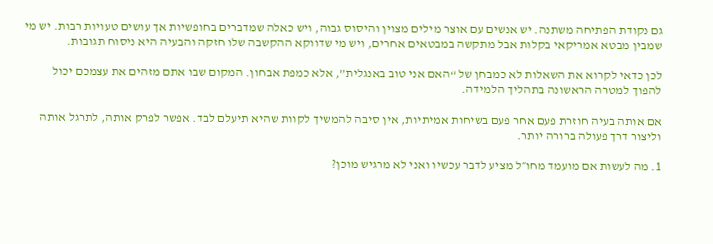גם נקודת הפתיחה משתנה. יש אנשים עם אוצר מילים מצוין והיסוס גבוה, ויש כאלה שמדברים בחופשיות אך עושים טעויות רבות. יש מי שמבין מבטא אמריקאי בקלות אבל מתקשה במבטאים אחרים, ויש מי שדווקא ההקשבה שלו חזקה והבעיה היא ניסוח תגובות.

לכן כדאי לקרוא את השאלות לא כמבחן של “האם אני טוב באנגלית”, אלא כמפת אבחון. המקום שבו אתם מזהים את עצמכם יכול להפוך למטרה הראשונה בתהליך הלמידה.

אם אותה בעיה חוזרת פעם אחר פעם בשיחות אמיתיות, אין סיבה להמשיך לקוות שהיא תיעלם לבד. אפשר לפרק אותה, לתרגל אותה וליצור דרך פעולה ברורה יותר.

1. מה לעשות אם מועמד מחו״ל מציע לדבר עכשיו ואני לא מרגיש מוכן?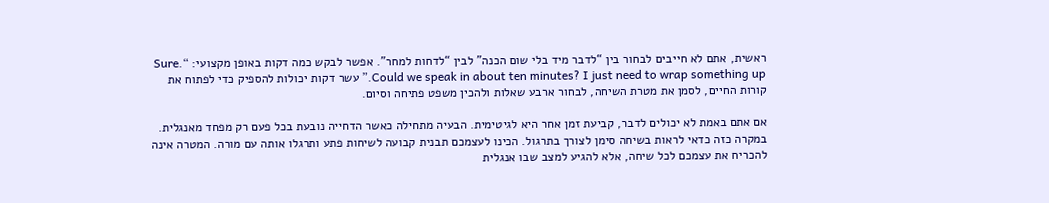ראשית, אתם לא חייבים לבחור בין “לדבר מיד בלי שום הכנה” לבין “לדחות למחר”. אפשר לבקש כמה דקות באופן מקצועי: “Sure. Could we speak in about ten minutes? I just need to wrap something up.” עשר דקות יכולות להספיק כדי לפתוח את קורות החיים, לסמן את מטרת השיחה, לבחור ארבע שאלות ולהכין משפט פתיחה וסיום.

אם אתם באמת לא יכולים לדבר, קביעת זמן אחר היא לגיטימית. הבעיה מתחילה כאשר הדחייה נובעת בכל פעם רק מפחד מאנגלית. במקרה כזה כדאי לראות בשיחה סימן לצורך בתרגול. הכינו לעצמכם תבנית קבועה לשיחות פתע ותרגלו אותה עם מורה. המטרה אינה להכריח את עצמכם לכל שיחה, אלא להגיע למצב שבו אנגלית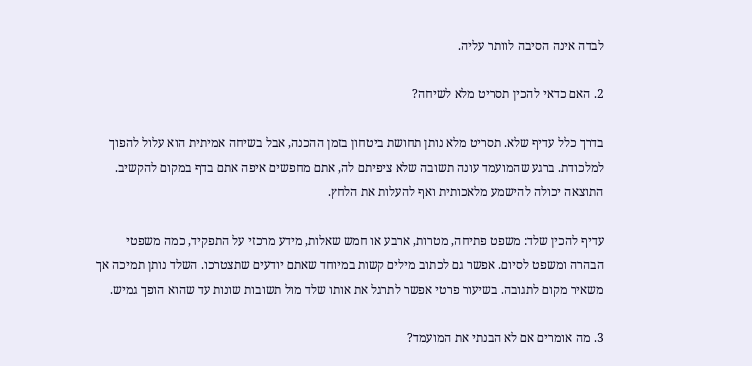לבדה אינה הסיבה לוותר עליה.

2. האם כדאי להכין תסריט מלא לשיחה?

בדרך כלל עדיף שלא. תסריט מלא נותן תחושת ביטחון בזמן ההכנה, אבל בשיחה אמיתית הוא עלול להפוך למלכודת. ברגע שהמועמד עונה תשובה שלא ציפיתם לה, אתם מחפשים איפה אתם בדף במקום להקשיב. התוצאה יכולה להישמע מלאכותית ואף להעלות את הלחץ.

עדיף להכין שלד: משפט פתיחה, מטרות, ארבע או חמש שאלות, מידע מרכזי על התפקיד, כמה משפטי הבהרה ומשפט לסיום. אפשר גם לכתוב מילים קשות במיוחד שאתם יודעים שתצטרכו. השלד נותן תמיכה אך משאיר מקום לתגובה. בשיעור פרטי אפשר לתרגל את אותו שלד מול תשובות שונות עד שהוא הופך גמיש.

3. מה אומרים אם לא הבנתי את המועמד?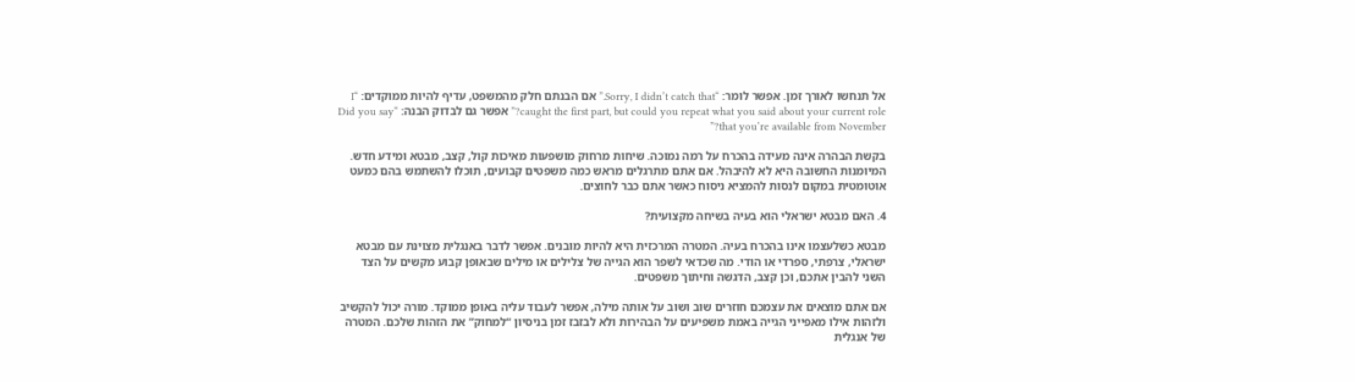אל תנחשו לאורך זמן. אפשר לומר: “Sorry, I didn’t catch that.” אם הבנתם חלק מהמשפט, עדיף להיות ממוקדים: “I caught the first part, but could you repeat what you said about your current role?” אפשר גם לבדוק הבנה: “Did you say that you’re available from November?”

בקשת הבהרה אינה מעידה בהכרח על רמה נמוכה. שיחות מרחוק מושפעות מאיכות קול, קצב, מבטא ומידע חדש. המיומנות החשובה היא לא להיבהל. אם אתם מתרגלים מראש כמה משפטים קבועים, תוכלו להשתמש בהם כמעט אוטומטית במקום לנסות להמציא ניסוח כאשר אתם כבר לחוצים.

4. האם מבטא ישראלי הוא בעיה בשיחה מקצועית?

מבטא כשלעצמו אינו בהכרח בעיה. המטרה המרכזית היא להיות מובנים. אפשר לדבר באנגלית מצוינת עם מבטא ישראלי, צרפתי, ספרדי או הודי. מה שכדאי לשפר הוא הגייה של צלילים או מילים שבאופן קבוע מקשים על הצד השני להבין אתכם, וכן קצב, הדגשה וחיתוך משפטים.

אם אתם מוצאים את עצמכם חוזרים שוב ושוב על אותה מילה, אפשר לעבוד עליה באופן ממוקד. מורה יכול להקשיב ולזהות אילו מאפייני הגייה באמת משפיעים על הבהירות ולא לבזבז זמן בניסיון “למחוק” את הזהות שלכם. המטרה של אנגלית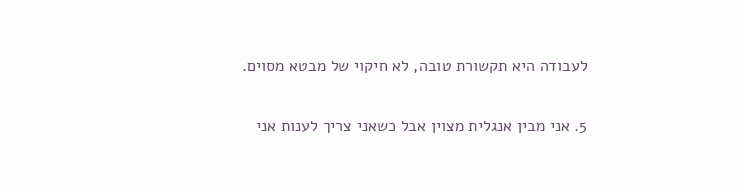לעבודה היא תקשורת טובה, לא חיקוי של מבטא מסוים.

5. אני מבין אנגלית מצוין אבל כשאני צריך לענות אני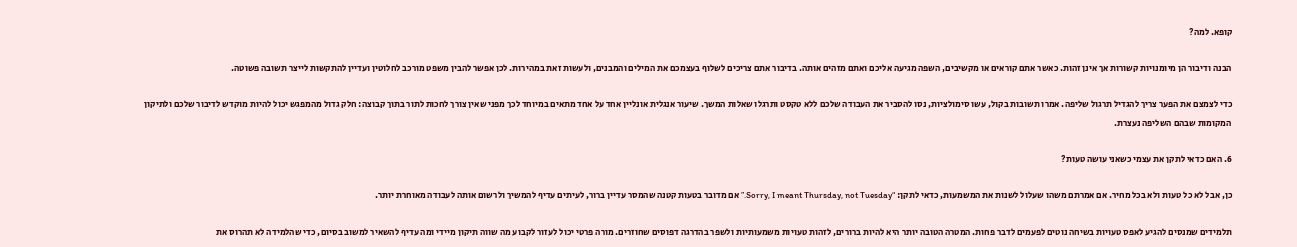קופא. למה?

הבנה ודיבור הן מיומנויות קשורות אך אינן זהות. כאשר אתם קוראים או מקשיבים, השפה מגיעה אליכם ואתם מזהים אותה. בדיבור אתם צריכים לשלוף בעצמכם את המילים והמבנים, ולעשות זאת במהירות. לכן אפשר להבין משפט מורכב לחלוטין ועדיין להתקשות לייצר תשובה פשוטה.

כדי לצמצם את הפער צריך להגדיל תרגול שליפה. אמרו תשובות בקול, עשו סימולציות, נסו להסביר את העבודה שלכם ללא טקסט ותרגלו שאלות המשך. שיעור אנגלית אונליין אחד על אחד מתאים במיוחד לכך מפני שאין צורך לחכות לתור בתוך קבוצה: חלק גדול מהמפגש יכול להיות מוקדש לדיבור שלכם ולתיקון המקומות שבהם השליפה נעצרת.

6. האם כדאי לתקן את עצמי כשאני עושה טעות?

כן, אבל לא כל טעות ולא בכל מחיר. אם אמרתם משהו שעלול לשנות את המשמעות, כדאי לתקן: “Sorry, I meant Thursday, not Tuesday.” אם מדובר בטעות קטנה שהמסר עדיין ברור, לעיתים עדיף להמשיך ולרשום אותה לעבודה מאוחרת יותר.

תלמידים שמנסים להגיע לאפס טעויות בשיחה נוטים לפעמים לדבר פחות. המטרה הטובה יותר היא להיות ברורים, לזהות טעויות משמעותיות ולשפר בהדרגה דפוסים שחוזרים. מורה פרטי יכול לעזור לקבוע מה שווה תיקון מיידי ומה עדיף להשאיר למשוב בסיום, כדי שהלמידה לא תהרוס את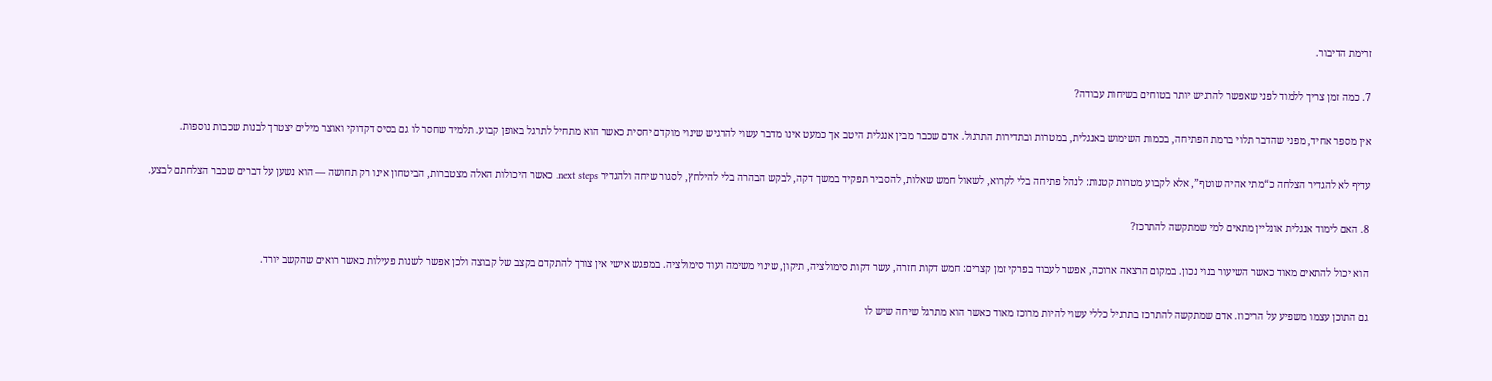זרימת הדיבור.

7. כמה זמן צריך ללמוד לפני שאפשר להרגיש יותר בטוחים בשיחות עבודה?

אין מספר אחיד, מפני שהדבר תלוי ברמת הפתיחה, בכמות השימוש באנגלית, במטרות ובתדירות התרגול. אדם שכבר מבין אנגלית היטב אך כמעט אינו מדבר עשוי להרגיש שינוי מוקדם יחסית כאשר הוא מתחיל לתרגל באופן קבוע. תלמיד שחסר לו גם בסיס דקדוקי ואוצר מילים יצטרך לבנות שכבות נוספות.

עדיף לא להגדיר הצלחה כ“מתי אהיה שוטף”, אלא לקבוע מטרות קטנות: לנהל פתיחה בלי לקרוא, לשאול חמש שאלות, להסביר תפקיד במשך דקה, לבקש הבהרה בלי להילחץ, לסגור שיחה ולהגדיר next steps. כאשר היכולות האלה מצטברות, הביטחון אינו רק תחושה — הוא נשען על דברים שכבר הצלחתם לבצע.

8. האם לימוד אנגלית אונליין מתאים למי שמתקשה להתרכז?

הוא יכול להתאים מאוד כאשר השיעור בנוי נכון. במקום הרצאה ארוכה, אפשר לעבוד בפרקי זמן קצרים: חמש דקות חזרה, עשר דקות סימולציה, תיקון, שינוי משימה ועוד סימולציה. במפגש אישי אין צורך להתקדם בקצב של קבוצה ולכן אפשר לשנות פעילות כאשר רואים שהקשב יורד.

גם התוכן עצמו משפיע על הריכוז. אדם שמתקשה להתרכז בתרגיל כללי עשוי להיות מרוכז מאוד כאשר הוא מתרגל שיחה שיש לו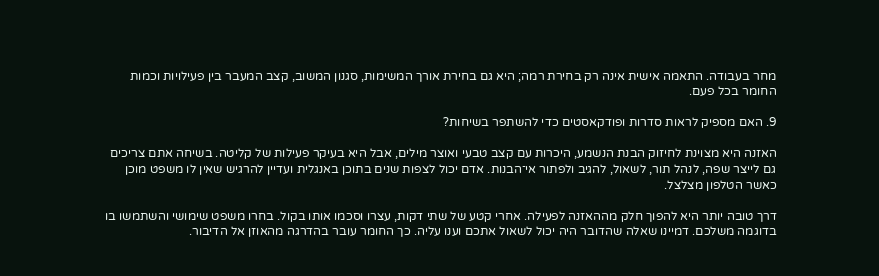מחר בעבודה. התאמה אישית אינה רק בחירת רמה; היא גם בחירת אורך המשימות, סגנון המשוב, קצב המעבר בין פעילויות וכמות החומר בכל פעם.

9. האם מספיק לראות סדרות ופודקאסטים כדי להשתפר בשיחות?

האזנה היא מצוינת לחיזוק הבנת הנשמע, היכרות עם קצב טבעי ואוצר מילים, אבל היא בעיקר פעילות של קליטה. בשיחה אתם צריכים גם לייצר שפה, לנהל תור, לשאול, להגיב ולפתור אי־הבנות. אדם יכול לצפות שנים בתוכן באנגלית ועדיין להרגיש שאין לו משפט מוכן כאשר הטלפון מצלצל.

דרך טובה יותר היא להפוך חלק מההאזנה לפעילה. אחרי קטע של שתי דקות, עצרו וסכמו אותו בקול. בחרו משפט שימושי והשתמשו בו בדוגמה משלכם. דמיינו שאלה שהדובר היה יכול לשאול אתכם וענו עליה. כך החומר עובר בהדרגה מהאוזן אל הדיבור.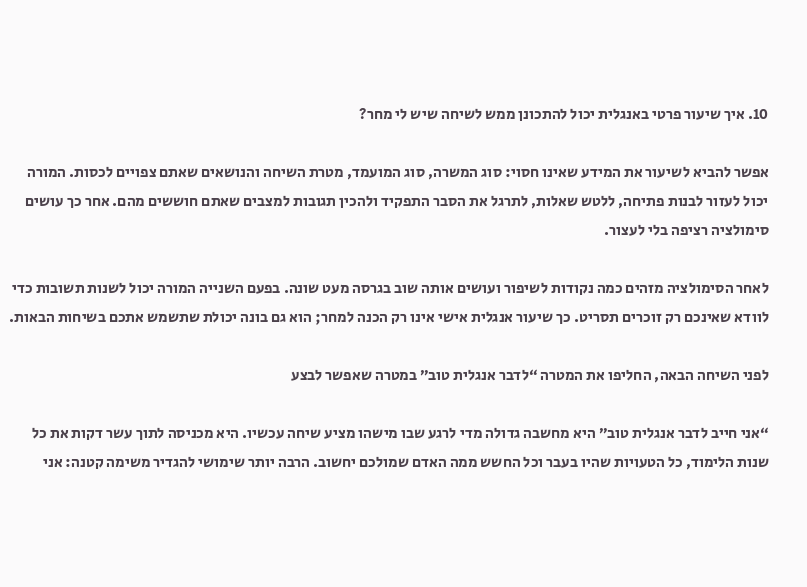10. איך שיעור פרטי באנגלית יכול להתכונן ממש לשיחה שיש לי מחר?

אפשר להביא לשיעור את המידע שאינו חסוי: סוג המשרה, סוג המועמד, מטרת השיחה והנושאים שאתם צפויים לכסות. המורה יכול לעזור לבנות פתיחה, ללטש שאלות, לתרגל את הסבר התפקיד ולהכין תגובות למצבים שאתם חוששים מהם. אחר כך עושים סימולציה רציפה בלי לעצור.

לאחר הסימולציה מזהים כמה נקודות לשיפור ועושים אותה שוב בגרסה מעט שונה. בפעם השנייה המורה יכול לשנות תשובות כדי לוודא שאינכם רק זוכרים תסריט. כך שיעור אנגלית אישי אינו רק הכנה למחר; הוא גם בונה יכולת שתשמש אתכם בשיחות הבאות.

לפני השיחה הבאה, החליפו את המטרה “לדבר אנגלית טוב” במטרה שאפשר לבצע

“אני חייב לדבר אנגלית טוב” היא מחשבה גדולה מדי לרגע שבו מישהו מציע שיחה עכשיו. היא מכניסה לתוך עשר דקות את כל שנות הלימוד, כל הטעויות שהיו בעבר וכל החשש ממה האדם שמולכם יחשוב. הרבה יותר שימושי להגדיר משימה קטנה: אני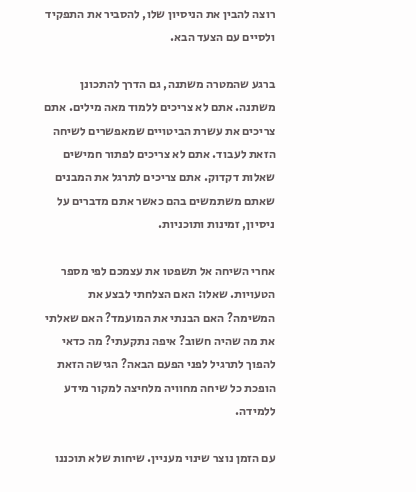רוצה להבין את הניסיון שלו, להסביר את התפקיד ולסיים עם הצעד הבא.

ברגע שהמטרה משתנה, גם הדרך להתכונן משתנה. אתם לא צריכים ללמוד מאה מילים. אתם צריכים את עשרת הביטויים שמאפשרים לשיחה הזאת לעבוד. אתם לא צריכים לפתור חמישים שאלות דקדוק. אתם צריכים לתרגל את המבנים שאתם משתמשים בהם כאשר אתם מדברים על ניסיון, זמינות ותוכניות.

אחרי השיחה אל תשפטו את עצמכם לפי מספר הטעויות. שאלו: האם הצלחתי לבצע את המשימה? האם הבנתי את המועמד? האם שאלתי את מה שהיה חשוב? איפה נתקעתי? מה כדאי להפוך לתרגיל לפני הפעם הבאה? הגישה הזאת הופכת כל שיחה מחוויה מלחיצה למקור מידע ללמידה.

עם הזמן נוצר שינוי מעניין. שיחות שלא תוכננו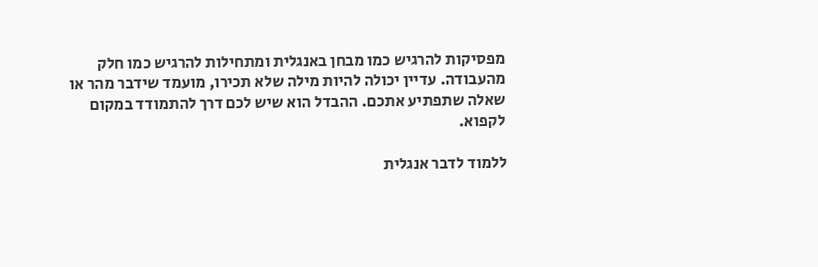מפסיקות להרגיש כמו מבחן באנגלית ומתחילות להרגיש כמו חלק מהעבודה. עדיין יכולה להיות מילה שלא תכירו, מועמד שידבר מהר או שאלה שתפתיע אתכם. ההבדל הוא שיש לכם דרך להתמודד במקום לקפוא.

ללמוד לדבר אנגלית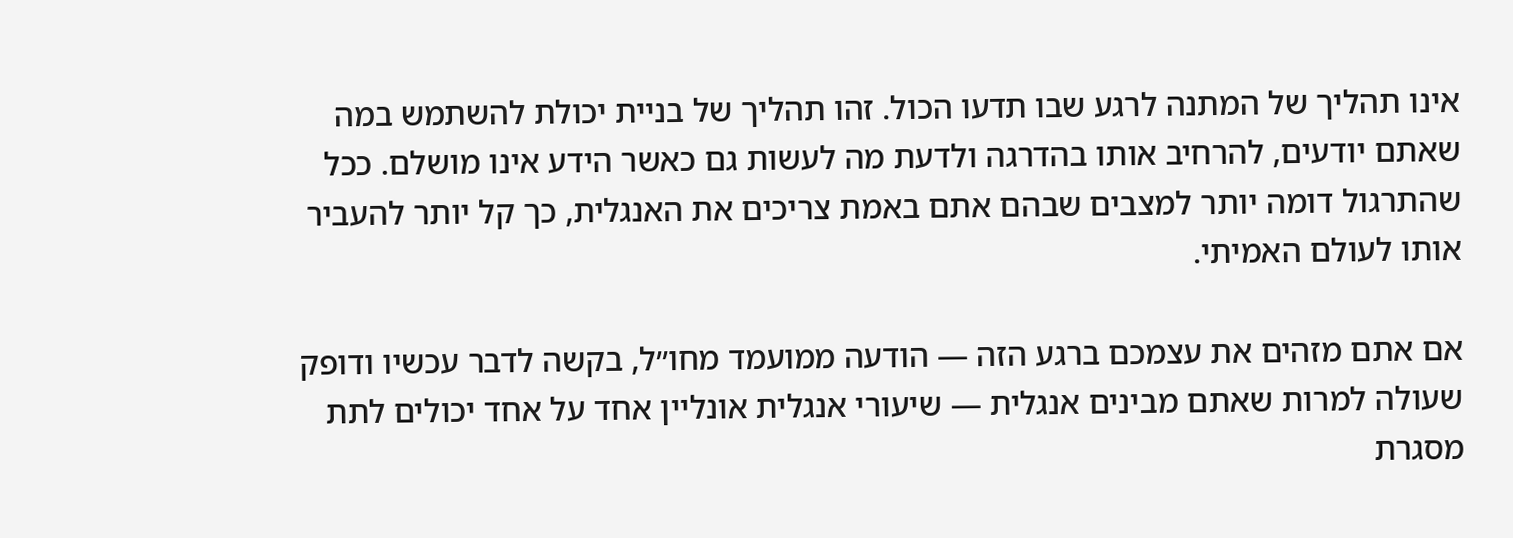אינו תהליך של המתנה לרגע שבו תדעו הכול. זהו תהליך של בניית יכולת להשתמש במה שאתם יודעים, להרחיב אותו בהדרגה ולדעת מה לעשות גם כאשר הידע אינו מושלם. ככל שהתרגול דומה יותר למצבים שבהם אתם באמת צריכים את האנגלית, כך קל יותר להעביר אותו לעולם האמיתי.

אם אתם מזהים את עצמכם ברגע הזה — הודעה ממועמד מחו״ל, בקשה לדבר עכשיו ודופק שעולה למרות שאתם מבינים אנגלית — שיעורי אנגלית אונליין אחד על אחד יכולים לתת מסגרת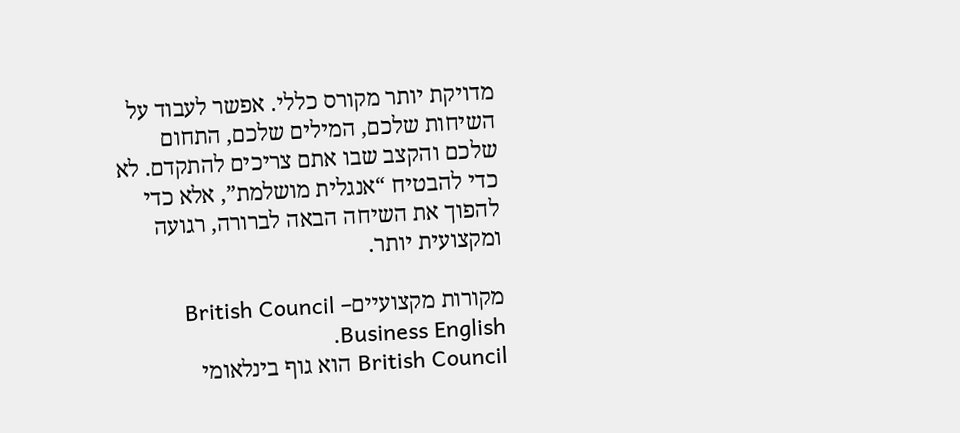מדויקת יותר מקורס כללי. אפשר לעבוד על השיחות שלכם, המילים שלכם, התחום שלכם והקצב שבו אתם צריכים להתקדם. לא כדי להבטיח “אנגלית מושלמת”, אלא כדי להפוך את השיחה הבאה לברורה, רגועה ומקצועית יותר.

מקורות מקצועייםBritish Council – Business English.
British Council הוא גוף בינלאומי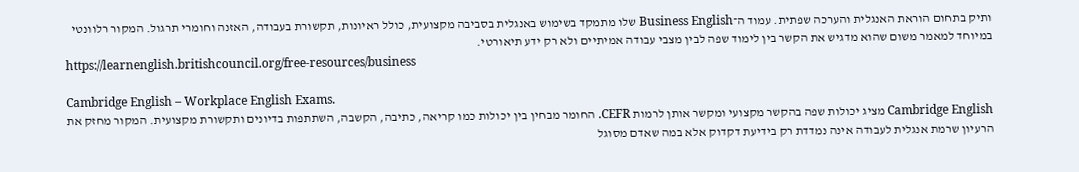ותיק בתחום הוראת האנגלית והערכה שפתית. עמוד ה־Business English שלו מתמקד בשימוש באנגלית בסביבה מקצועית, כולל ראיונות, תקשורת בעבודה, האזנה וחומרי תרגול. המקור רלוונטי במיוחד למאמר משום שהוא מדגיש את הקשר בין לימוד שפה לבין מצבי עבודה אמיתיים ולא רק ידע תיאורטי.
https://learnenglish.britishcouncil.org/free-resources/business

Cambridge English – Workplace English Exams.
Cambridge English מציג יכולות שפה בהקשר מקצועי ומקשר אותן לרמות CEFR. החומר מבחין בין יכולות כמו קריאה, כתיבה, הקשבה, השתתפות בדיונים ותקשורת מקצועית. המקור מחזק את הרעיון שרמת אנגלית לעבודה אינה נמדדת רק בידיעת דקדוק אלא במה שאדם מסוגל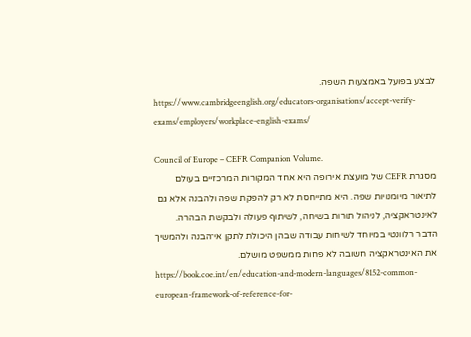לבצע בפועל באמצעות השפה.
https://www.cambridgeenglish.org/educators-organisations/accept-verify-exams/employers/workplace-english-exams/

Council of Europe – CEFR Companion Volume.
מסגרת CEFR של מועצת אירופה היא אחד המקורות המרכזיים בעולם לתיאור מיומנויות שפה. היא מתייחסת לא רק להפקת שפה ולהבנה אלא גם לאינטראקציה, לניהול תורות בשיחה, לשיתוף פעולה ולבקשת הבהרה. הדבר רלוונטי במיוחד לשיחות עבודה שבהן היכולת לתקן אי־הבנה ולהמשיך את האינטראקציה חשובה לא פחות ממשפט מושלם.
https://book.coe.int/en/education-and-modern-languages/8152-common-european-framework-of-reference-for-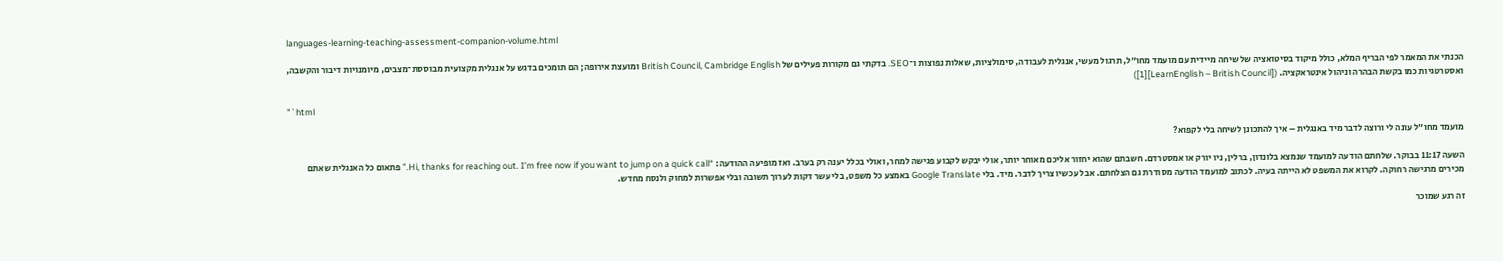languages-learning-teaching-assessment-companion-volume.html

הכנתי את המאמר לפי הבריף המלא, כולל מיקוד בסיטואציה של שיחה מיידית עם מועמד מחו״ל, תרגול מעשי, אנגלית לעבודה, סימולציות, שאלות נפוצות ו־SEO. בדקתי גם מקורות פעילים של British Council, Cambridge English ומועצת אירופה; הם תומכים בדגש על אנגלית מקצועית מבוססת־מצבים, מיומנויות דיבור והקשבה, ואסטרטגיות כמו בקשת הבהרה וניהול אינטראקציה. ([LearnEnglish – British Council][1])

"`html

מועמד מחו״ל עונה לי ורוצה לדבר מיד באנגלית – איך להתכונן לשיחה בלי לקפוא?

השעה 11:17 בבוקר. שלחתם הודעה למועמד שנמצא בלונדון, ברלין, ניו יורק או אמסטרדם. חשבתם שהוא יחזור אליכם מאוחר יותר, אולי יבקש לקבוע פגישה למחר, ואולי בכלל יענה רק בערב. ואז מופיעה ההודעה: “Hi, thanks for reaching out. I’m free now if you want to jump on a quick call.” פתאום כל האנגלית שאתם מכירים מרגישה רחוקה. לקרוא את המשפט לא הייתה בעיה. לכתוב למועמד הודעה מסודרת גם הצלחתם. אבל עכשיו צריך לדבר. מיד. בלי Google Translate באמצע כל משפט, בלי עשר דקות לערוך תשובה ובלי אפשרות למחוק ולנסח מחדש.

זה רגע שמוכר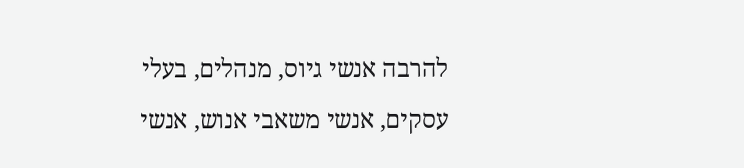להרבה אנשי גיוס, מנהלים, בעלי עסקים, אנשי משאבי אנוש, אנשי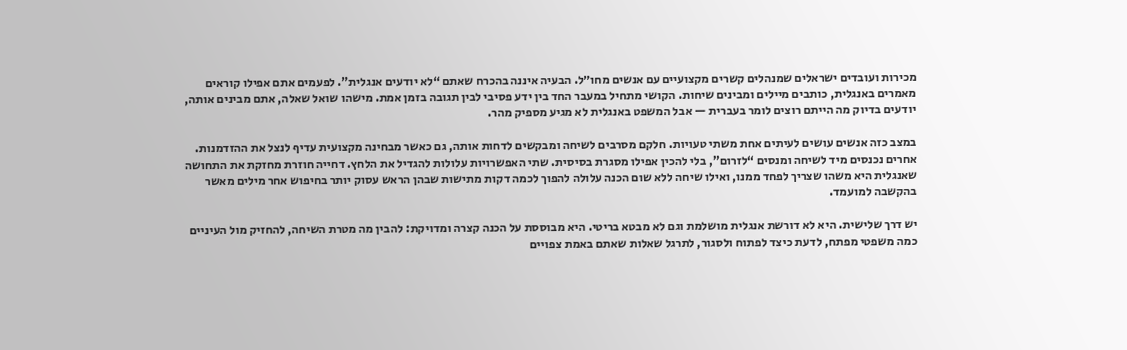מכירות ועובדים ישראלים שמנהלים קשרים מקצועיים עם אנשים מחו״ל. הבעיה איננה בהכרח שאתם “לא יודעים אנגלית”. לפעמים אתם אפילו קוראים מאמרים באנגלית, כותבים מיילים ומבינים שיחות. הקושי מתחיל במעבר החד בין ידע פסיבי לבין תגובה בזמן אמת. מישהו שואל שאלה, אתם מבינים אותה, יודעים בדיוק מה הייתם רוצים לומר בעברית — אבל המשפט באנגלית לא מגיע מספיק מהר.

במצב כזה אנשים עושים לעיתים אחת משתי טעויות. חלקם מסרבים לשיחה ומבקשים לדחות אותה, גם כאשר מבחינה מקצועית עדיף לנצל את ההזדמנות. אחרים נכנסים מיד לשיחה ומנסים “לזרום”, בלי להכין אפילו מסגרת בסיסית. שתי האפשרויות עלולות להגדיל את הלחץ. דחייה חוזרת מחזקת את התחושה שאנגלית היא משהו שצריך לפחד ממנו, ואילו שיחה ללא שום הכנה עלולה להפוך לכמה דקות מתישות שבהן הראש עסוק יותר בחיפוש אחר מילים מאשר בהקשבה למועמד.

יש דרך שלישית. היא לא דורשת אנגלית מושלמת וגם לא מבטא בריטי. היא מבוססת על הכנה קצרה ומדויקת: להבין מה מטרת השיחה, להחזיק מול העיניים כמה משפטי מפתח, לדעת כיצד לפתוח ולסגור, לתרגל שאלות שאתם באמת צפויים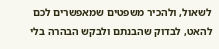לשאול, ולהכיר משפטים שמאפשרים לכם להאט, לבדוק שהבנתם ולבקש הבהרה בלי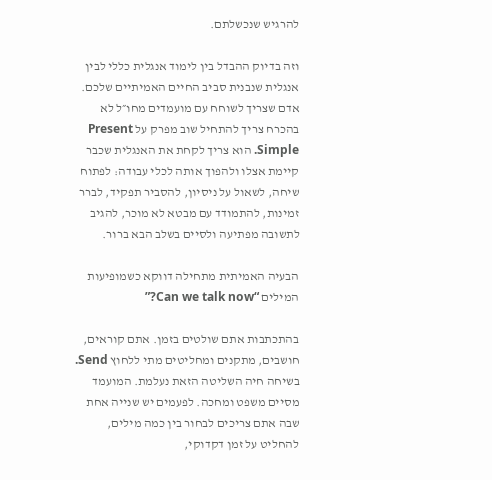להרגיש שנכשלתם.

וזה בדיוק ההבדל בין לימוד אנגלית כללי לבין אנגלית שנבנית סביב החיים האמיתיים שלכם. אדם שצריך לשוחח עם מועמדים מחו״ל לא בהכרח צריך להתחיל שוב מפרק על Present Simple. הוא צריך לקחת את האנגלית שכבר קיימת אצלו ולהפוך אותה לכלי עבודה: לפתוח שיחה, לשאול על ניסיון, להסביר תפקיד, לברר זמינות, להתמודד עם מבטא לא מוכר, להגיב לתשובה מפתיעה ולסיים בשלב הבא ברור.

הבעיה האמיתית מתחילה דווקא כשמופיעות המילים “Can we talk now?”

בהתכתבות אתם שולטים בזמן. אתם קוראים, חושבים, מתקנים ומחליטים מתי ללחוץ Send. בשיחה חיה השליטה הזאת נעלמת. המועמד מסיים משפט ומחכה. לפעמים יש שנייה אחת שבה אתם צריכים לבחור בין כמה מילים, להחליט על זמן דקדוקי,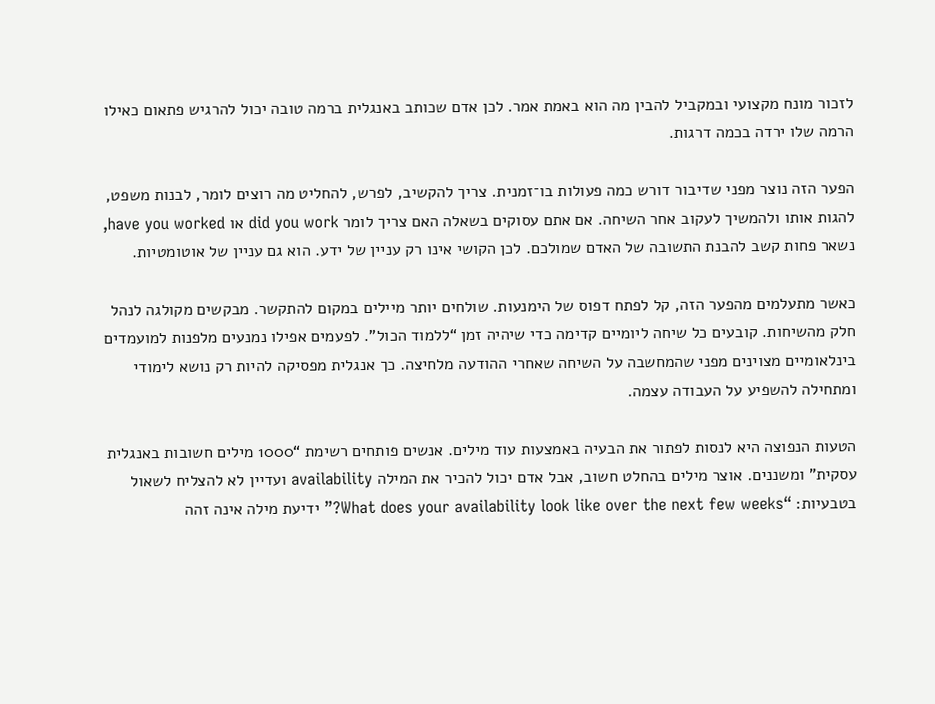לזכור מונח מקצועי ובמקביל להבין מה הוא באמת אמר. לכן אדם שכותב באנגלית ברמה טובה יכול להרגיש פתאום כאילו הרמה שלו ירדה בכמה דרגות.

הפער הזה נוצר מפני שדיבור דורש כמה פעולות בו־זמנית. צריך להקשיב, לפרש, להחליט מה רוצים לומר, לבנות משפט, להגות אותו ולהמשיך לעקוב אחר השיחה. אם אתם עסוקים בשאלה האם צריך לומר did you work או have you worked, נשאר פחות קשב להבנת התשובה של האדם שמולכם. לכן הקושי אינו רק עניין של ידע. הוא גם עניין של אוטומטיות.

כאשר מתעלמים מהפער הזה, קל לפתח דפוס של הימנעות. שולחים יותר מיילים במקום להתקשר. מבקשים מקולגה לנהל חלק מהשיחות. קובעים כל שיחה ליומיים קדימה כדי שיהיה זמן “ללמוד הכול”. לפעמים אפילו נמנעים מלפנות למועמדים בינלאומיים מצוינים מפני שהמחשבה על השיחה שאחרי ההודעה מלחיצה. כך אנגלית מפסיקה להיות רק נושא לימודי ומתחילה להשפיע על העבודה עצמה.

הטעות הנפוצה היא לנסות לפתור את הבעיה באמצעות עוד מילים. אנשים פותחים רשימת “1000 מילים חשובות באנגלית עסקית” ומשננים. אוצר מילים בהחלט חשוב, אבל אדם יכול להכיר את המילה availability ועדיין לא להצליח לשאול בטבעיות: “What does your availability look like over the next few weeks?” ידיעת מילה אינה זהה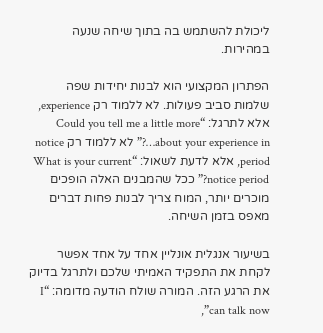ליכולת להשתמש בה בתוך שיחה שנעה במהירות.

הפתרון המקצועי הוא לבנות יחידות שפה שלמות סביב פעולות. לא ללמוד רק experience, אלא לתרגל: “Could you tell me a little more about your experience in…?” לא ללמוד רק notice period, אלא לדעת לשאול: “What is your current notice period?” ככל שהמבנים האלה הופכים מוכרים יותר, המוח צריך לבנות פחות דברים מאפס בזמן השיחה.

בשיעור אנגלית אונליין אחד על אחד אפשר לקחת את התפקיד האמיתי שלכם ולתרגל בדיוק את הרגע הזה. המורה שולח הודעה מדומה: “I can talk now”,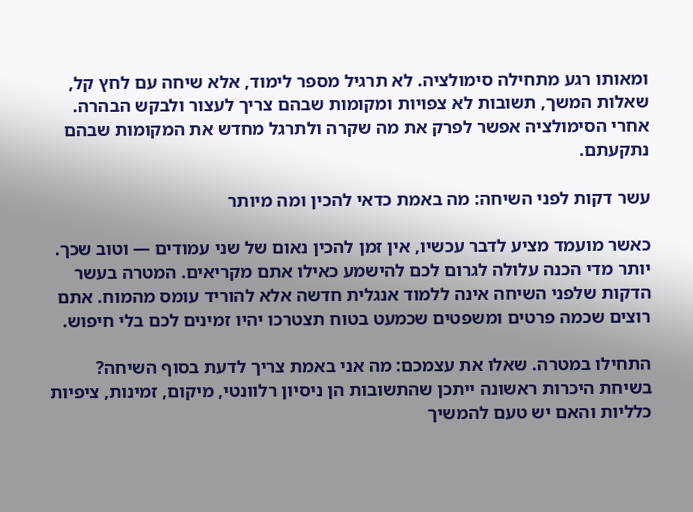ומאותו רגע מתחילה סימולציה. לא תרגיל מספר לימוד, אלא שיחה עם לחץ קל, שאלות המשך, תשובות לא צפויות ומקומות שבהם צריך לעצור ולבקש הבהרה. אחרי הסימולציה אפשר לפרק את מה שקרה ולתרגל מחדש את המקומות שבהם נתקעתם.

עשר דקות לפני השיחה: מה באמת כדאי להכין ומה מיותר

כאשר מועמד מציע לדבר עכשיו, אין זמן להכין נאום של שני עמודים — וטוב שכך. יותר מדי הכנה עלולה לגרום לכם להישמע כאילו אתם מקריאים. המטרה בעשר הדקות שלפני השיחה אינה ללמוד אנגלית חדשה אלא להוריד עומס מהמוח. אתם רוצים שכמה פרטים ומשפטים שכמעט בטוח תצטרכו יהיו זמינים לכם בלי חיפוש.

התחילו במטרה. שאלו את עצמכם: מה אני באמת צריך לדעת בסוף השיחה? בשיחת היכרות ראשונה ייתכן שהתשובות הן ניסיון רלוונטי, מיקום, זמינות, ציפיות כלליות והאם יש טעם להמשיך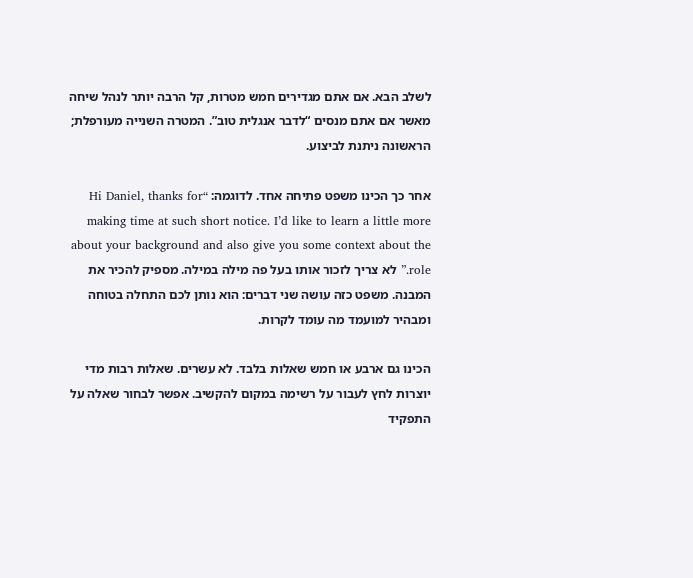לשלב הבא. אם אתם מגדירים חמש מטרות, קל הרבה יותר לנהל שיחה מאשר אם אתם מנסים “לדבר אנגלית טוב”. המטרה השנייה מעורפלת; הראשונה ניתנת לביצוע.

אחר כך הכינו משפט פתיחה אחד. לדוגמה: “Hi Daniel, thanks for making time at such short notice. I’d like to learn a little more about your background and also give you some context about the role.” לא צריך לזכור אותו בעל פה מילה במילה. מספיק להכיר את המבנה. משפט כזה עושה שני דברים: הוא נותן לכם התחלה בטוחה ומבהיר למועמד מה עומד לקרות.

הכינו גם ארבע או חמש שאלות בלבד. לא עשרים. שאלות רבות מדי יוצרות לחץ לעבור על רשימה במקום להקשיב. אפשר לבחור שאלה על התפקיד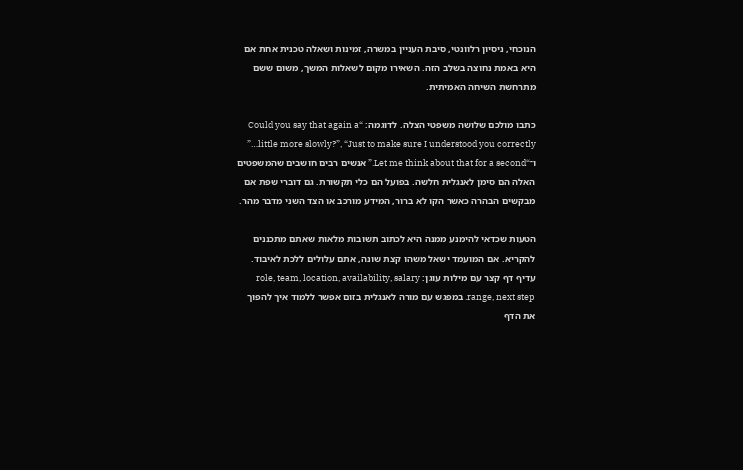הנוכחי, ניסיון רלוונטי, סיבת העניין במשרה, זמינות ושאלה טכנית אחת אם היא באמת נחוצה בשלב הזה. השאירו מקום לשאלות המשך, משום ששם מתרחשת השיחה האמיתית.

כתבו מולכם שלושה משפטי הצלה. לדוגמה: “Could you say that again a little more slowly?”, “Just to make sure I understood you correctly…” ו־“Let me think about that for a second.” אנשים רבים חושבים שהמשפטים האלה הם סימן לאנגלית חלשה. בפועל הם כלי תקשורת. גם דוברי שפת אם מבקשים הבהרה כאשר הקו לא ברור, המידע מורכב או הצד השני מדבר מהר.

הטעות שכדאי להימנע ממנה היא לכתוב תשובות מלאות שאתם מתכננים להקריא. אם המועמד ישאל משהו קצת שונה, אתם עלולים ללכת לאיבוד. עדיף דף קצר עם מילות עוגן: role, team, location, availability, salary range, next step. במפגש עם מורה לאנגלית בזום אפשר ללמוד איך להפוך את הדף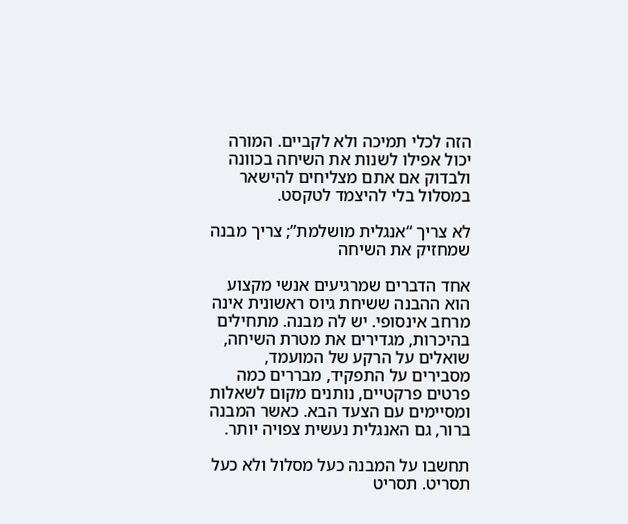הזה לכלי תמיכה ולא לקביים. המורה יכול אפילו לשנות את השיחה בכוונה ולבדוק אם אתם מצליחים להישאר במסלול בלי להיצמד לטקסט.

לא צריך “אנגלית מושלמת”; צריך מבנה שמחזיק את השיחה

אחד הדברים שמרגיעים אנשי מקצוע הוא ההבנה ששיחת גיוס ראשונית אינה מרחב אינסופי. יש לה מבנה. מתחילים בהיכרות, מגדירים את מטרת השיחה, שואלים על הרקע של המועמד, מסבירים על התפקיד, מבררים כמה פרטים פרקטיים, נותנים מקום לשאלות ומסיימים עם הצעד הבא. כאשר המבנה ברור, גם האנגלית נעשית צפויה יותר.

תחשבו על המבנה כעל מסלול ולא כעל תסריט. תסריט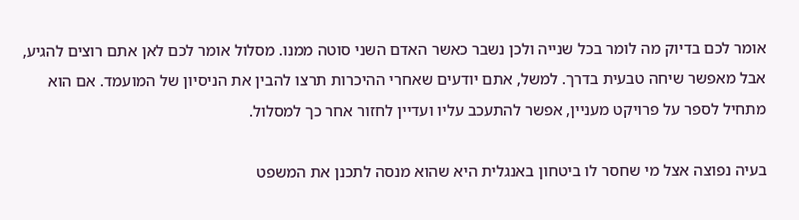אומר לכם בדיוק מה לומר בכל שנייה ולכן נשבר כאשר האדם השני סוטה ממנו. מסלול אומר לכם לאן אתם רוצים להגיע, אבל מאפשר שיחה טבעית בדרך. למשל, אתם יודעים שאחרי ההיכרות תרצו להבין את הניסיון של המועמד. אם הוא מתחיל לספר על פרויקט מעניין, אפשר להתעכב עליו ועדיין לחזור אחר כך למסלול.

בעיה נפוצה אצל מי שחסר לו ביטחון באנגלית היא שהוא מנסה לתכנן את המשפט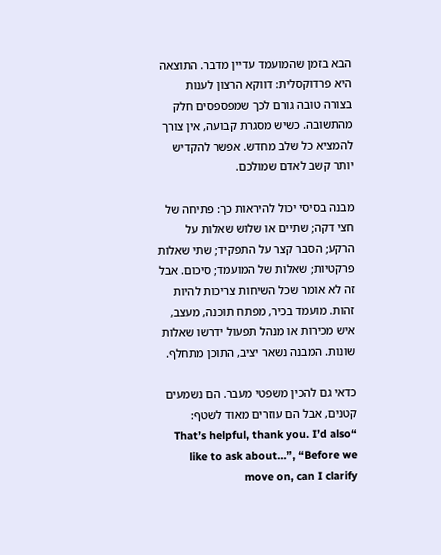הבא בזמן שהמועמד עדיין מדבר. התוצאה היא פרדוקסלית: דווקא הרצון לענות בצורה טובה גורם לכך שמפספסים חלק מהתשובה. כשיש מסגרת קבועה, אין צורך להמציא כל שלב מחדש. אפשר להקדיש יותר קשב לאדם שמולכם.

מבנה בסיסי יכול להיראות כך: פתיחה של חצי דקה; שתיים או שלוש שאלות על הרקע; הסבר קצר על התפקיד; שתי שאלות פרקטיות; שאלות של המועמד; סיכום. אבל זה לא אומר שכל השיחות צריכות להיות זהות. מועמד בכיר, מפתח תוכנה, מעצב, איש מכירות או מנהל תפעול ידרשו שאלות שונות. המבנה נשאר יציב, התוכן מתחלף.

כדאי גם להכין משפטי מעבר. הם נשמעים קטנים, אבל הם עוזרים מאוד לשטף: “That’s helpful, thank you. I’d also like to ask about…”, “Before we move on, can I clarify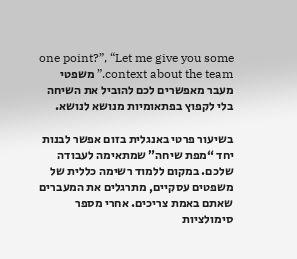one point?”, “Let me give you some context about the team.” משפטי מעבר מאפשרים לכם להוביל את השיחה בלי לקפוץ בפתאומיות מנושא לנושא.

בשיעור פרטי באנגלית בזום אפשר לבנות יחד “מפת שיחה” שמתאימה לעבודה שלכם. במקום ללמוד רשימה כללית של משפטים עסקיים, מתרגלים את המעברים שאתם באמת צריכים. אחרי מספר סימולציות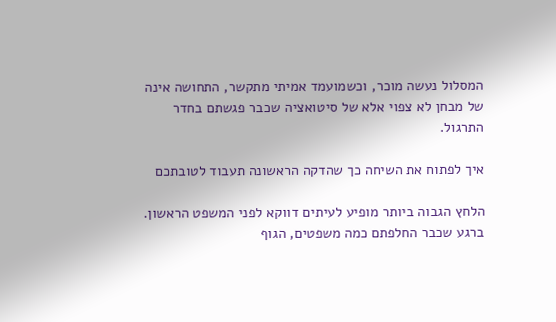המסלול נעשה מוכר, וכשמועמד אמיתי מתקשר, התחושה אינה של מבחן לא צפוי אלא של סיטואציה שכבר פגשתם בחדר התרגול.

איך לפתוח את השיחה כך שהדקה הראשונה תעבוד לטובתכם

הלחץ הגבוה ביותר מופיע לעיתים דווקא לפני המשפט הראשון. ברגע שכבר החלפתם כמה משפטים, הגוף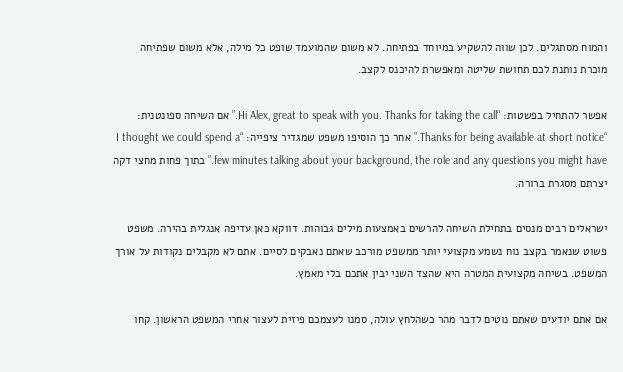והמוח מסתגלים. לכן שווה להשקיע במיוחד בפתיחה. לא משום שהמועמד שופט כל מילה, אלא משום שפתיחה מוכרת נותנת לכם תחושת שליטה ומאפשרת להיכנס לקצב.

אפשר להתחיל בפשטות: “Hi Alex, great to speak with you. Thanks for taking the call.” אם השיחה ספונטנית: “Thanks for being available at short notice.” אחר כך הוסיפו משפט שמגדיר ציפייה: “I thought we could spend a few minutes talking about your background, the role and any questions you might have.” בתוך פחות מחצי דקה יצרתם מסגרת ברורה.

ישראלים רבים מנסים בתחילת השיחה להרשים באמצעות מילים גבוהות. דווקא כאן עדיפה אנגלית בהירה. משפט פשוט שנאמר בקצב נוח נשמע מקצועי יותר ממשפט מורכב שאתם נאבקים לסיים. אתם לא מקבלים נקודות על אורך המשפט. בשיחה מקצועית המטרה היא שהצד השני יבין אתכם בלי מאמץ.

אם אתם יודעים שאתם נוטים לדבר מהר כשהלחץ עולה, סמנו לעצמכם פיזית לעצור אחרי המשפט הראשון. קחו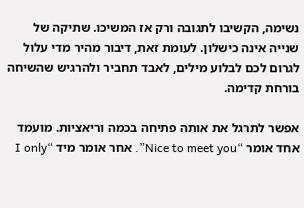נשימה, הקשיבו לתגובה ורק אז המשיכו. שתיקה של שנייה אינה כישלון. לעומת זאת, דיבור מהיר מדי עלול לגרום לכם לבלוע מילים, לאבד תחביר ולהרגיש שהשיחה בורחת קדימה.

אפשר לתרגל את אותה פתיחה בכמה וריאציות. מועמד אחד אומר “Nice to meet you”. אחר אומר מיד “I only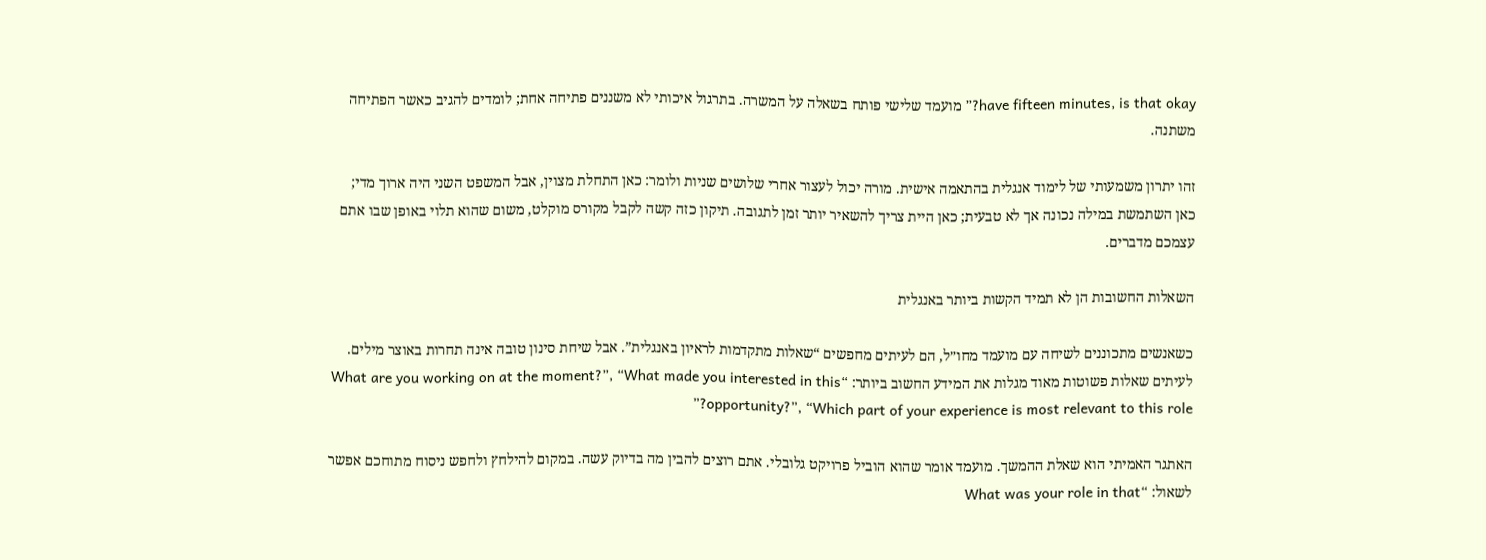have fifteen minutes, is that okay?” מועמד שלישי פותח בשאלה על המשרה. בתרגול איכותי לא משננים פתיחה אחת; לומדים להגיב כאשר הפתיחה משתנה.

זהו יתרון משמעותי של לימוד אנגלית בהתאמה אישית. מורה יכול לעצור אחרי שלושים שניות ולומר: כאן התחלת מצוין, אבל המשפט השני היה ארוך מדי; כאן השתמשת במילה נכונה אך לא טבעית; כאן היית צריך להשאיר יותר זמן לתגובה. תיקון כזה קשה לקבל מקורס מוקלט, משום שהוא תלוי באופן שבו אתם עצמכם מדברים.

השאלות החשובות הן לא תמיד הקשות ביותר באנגלית

כשאנשים מתכוננים לשיחה עם מועמד מחו״ל, הם לעיתים מחפשים “שאלות מתקדמות לראיון באנגלית”. אבל שיחת סינון טובה אינה תחרות באוצר מילים. לעיתים שאלות פשוטות מאוד מגלות את המידע החשוב ביותר: “What are you working on at the moment?”, “What made you interested in this opportunity?”, “Which part of your experience is most relevant to this role?”

האתגר האמיתי הוא שאלת ההמשך. מועמד אומר שהוא הוביל פרויקט גלובלי. אתם רוצים להבין מה בדיוק עשה. במקום להילחץ ולחפש ניסוח מתוחכם אפשר לשאול: “What was your role in that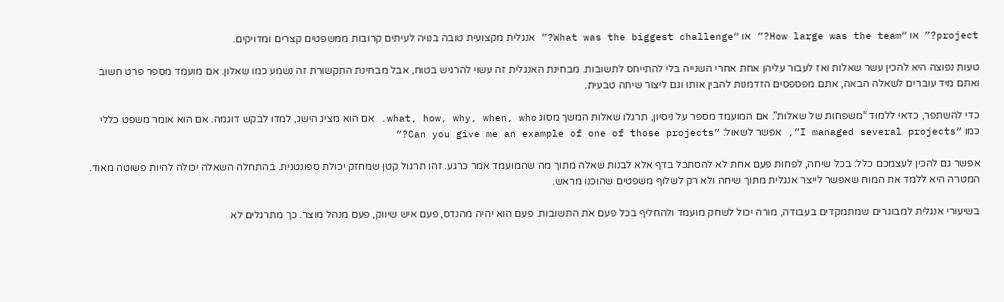project?” או “How large was the team?” או “What was the biggest challenge?” אנגלית מקצועית טובה בנויה לעיתים קרובות ממשפטים קצרים ומדויקים.

טעות נפוצה היא להכין עשר שאלות ואז לעבור עליהן אחת אחרי השנייה בלי להתייחס לתשובות. מבחינת האנגלית זה עשוי להרגיש בטוח, אבל מבחינת התקשורת זה נשמע כמו שאלון. אם מועמד מספר פרט חשוב ואתם מיד עוברים לשאלה הבאה, אתם מפספסים הזדמנות להבין אותו וגם ליצור שיחה טבעית.

כדי להשתפר, כדאי ללמוד “משפחות של שאלות”. אם המועמד מספר על ניסיון, תרגלו שאלות המשך מסוג what, how, why, when, who. אם הוא מציג הישג, למדו לבקש דוגמה. אם הוא אומר משפט כללי כמו “I managed several projects”, אפשר לשאול: “Can you give me an example of one of those projects?”

אפשר גם להכין לעצמכם כלל: בכל שיחה, לפחות פעם אחת לא להסתכל בדף אלא לבנות שאלה מתוך מה שהמועמד אמר כרגע. זהו תרגול קטן שמחזק יכולת ספונטנית. בהתחלה השאלה יכולה להיות פשוטה מאוד. המטרה היא ללמד את המוח שאפשר לייצר אנגלית מתוך שיחה ולא רק לשלוף משפטים שהוכנו מראש.

בשיעורי אנגלית למבוגרים שמתמקדים בעבודה, מורה יכול לשחק מועמד ולהחליף בכל פעם את התשובות. פעם הוא יהיה מהנדס, פעם איש שיווק, פעם מנהל מוצר. כך מתרגלים לא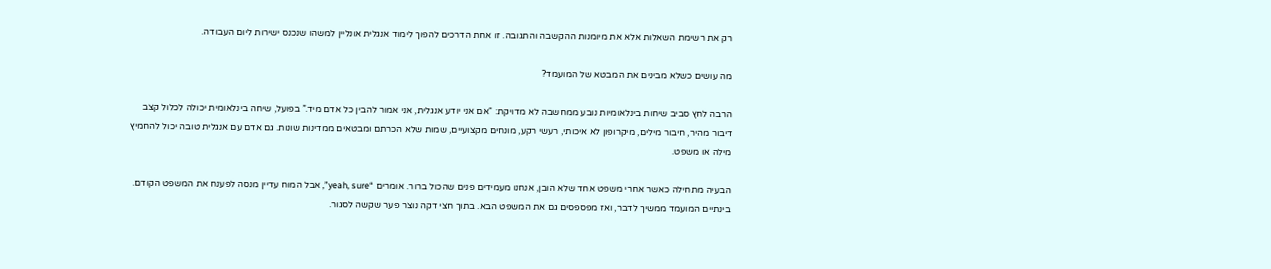רק את רשימת השאלות אלא את מיומנות ההקשבה והתגובה. זו אחת הדרכים להפוך לימוד אנגלית אונליין למשהו שנכנס ישירות ליום העבודה.

מה עושים כשלא מבינים את המבטא של המועמד?

הרבה לחץ סביב שיחות בינלאומיות נובע ממחשבה לא מדויקת: “אם אני יודע אנגלית, אני אמור להבין כל אדם מיד.” בפועל, שיחה בינלאומית יכולה לכלול קצב דיבור מהיר, חיבור מילים, מיקרופון לא איכותי, רעשי רקע, מונחים מקצועיים, שמות שלא הכרתם ומבטאים ממדינות שונות. גם אדם עם אנגלית טובה יכול להחמיץ מילה או משפט.

הבעיה מתחילה כאשר אחרי משפט אחד שלא הובן, אנחנו מעמידים פנים שהכול ברור. אומרים “yeah, sure”, אבל המוח עדיין מנסה לפענח את המשפט הקודם. בינתיים המועמד ממשיך לדבר, ואז מפספסים גם את המשפט הבא. בתוך חצי דקה נוצר פער שקשה לסגור.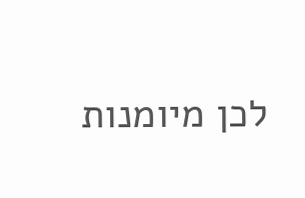לכן מיומנות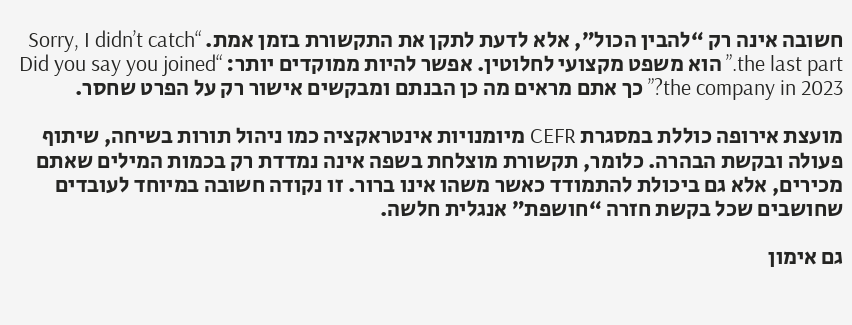חשובה אינה רק “להבין הכול”, אלא לדעת לתקן את התקשורת בזמן אמת. “Sorry, I didn’t catch the last part.” הוא משפט מקצועי לחלוטין. אפשר להיות ממוקדים יותר: “Did you say you joined the company in 2023?” כך אתם מראים מה כן הבנתם ומבקשים אישור רק על הפרט שחסר.

מועצת אירופה כוללת במסגרת CEFR מיומנויות אינטראקציה כמו ניהול תורות בשיחה, שיתוף פעולה ובקשת הבהרה. כלומר, תקשורת מוצלחת בשפה אינה נמדדת רק בכמות המילים שאתם מכירים, אלא גם ביכולת להתמודד כאשר משהו אינו ברור. זו נקודה חשובה במיוחד לעובדים שחושבים שכל בקשת חזרה “חושפת” אנגלית חלשה.

גם אימון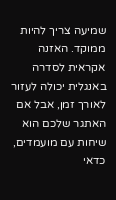שמיעה צריך להיות ממוקד. האזנה אקראית לסדרה באנגלית יכולה לעזור לאורך זמן, אבל אם האתגר שלכם הוא שיחות עם מועמדים, כדאי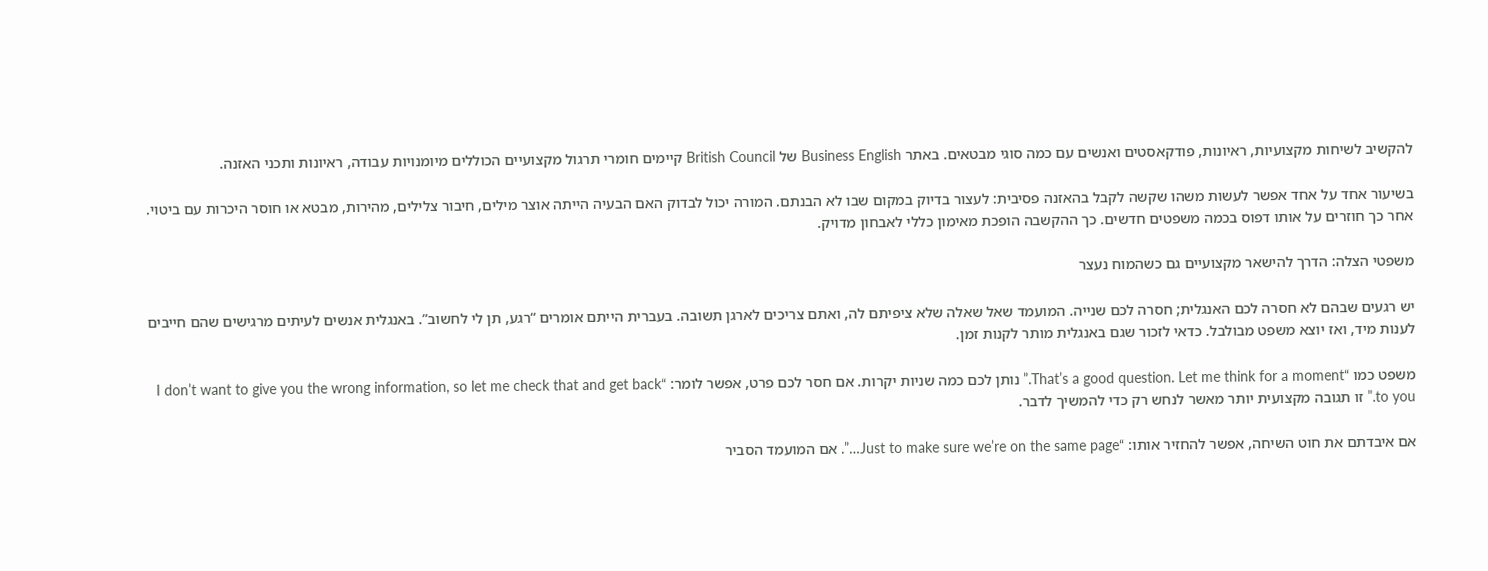להקשיב לשיחות מקצועיות, ראיונות, פודקאסטים ואנשים עם כמה סוגי מבטאים. באתר Business English של British Council קיימים חומרי תרגול מקצועיים הכוללים מיומנויות עבודה, ראיונות ותכני האזנה.

בשיעור אחד על אחד אפשר לעשות משהו שקשה לקבל בהאזנה פסיבית: לעצור בדיוק במקום שבו לא הבנתם. המורה יכול לבדוק האם הבעיה הייתה אוצר מילים, חיבור צלילים, מהירות, מבטא או חוסר היכרות עם ביטוי. אחר כך חוזרים על אותו דפוס בכמה משפטים חדשים. כך ההקשבה הופכת מאימון כללי לאבחון מדויק.

משפטי הצלה: הדרך להישאר מקצועיים גם כשהמוח נעצר

יש רגעים שבהם לא חסרה לכם האנגלית; חסרה לכם שנייה. המועמד שאל שאלה שלא ציפיתם לה, ואתם צריכים לארגן תשובה. בעברית הייתם אומרים “רגע, תן לי לחשוב”. באנגלית אנשים לעיתים מרגישים שהם חייבים לענות מיד, ואז יוצא משפט מבולבל. כדאי לזכור שגם באנגלית מותר לקנות זמן.

משפט כמו “That’s a good question. Let me think for a moment.” נותן לכם כמה שניות יקרות. אם חסר לכם פרט, אפשר לומר: “I don’t want to give you the wrong information, so let me check that and get back to you.” זו תגובה מקצועית יותר מאשר לנחש רק כדי להמשיך לדבר.

אם איבדתם את חוט השיחה, אפשר להחזיר אותו: “Just to make sure we’re on the same page…”. אם המועמד הסביר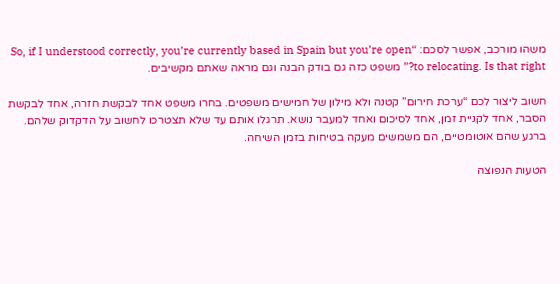משהו מורכב, אפשר לסכם: “So, if I understood correctly, you’re currently based in Spain but you’re open to relocating. Is that right?” משפט כזה גם בודק הבנה וגם מראה שאתם מקשיבים.

חשוב ליצור לכם “ערכת חירום” קטנה ולא מילון של חמישים משפטים. בחרו משפט אחד לבקשת חזרה, אחד לבקשת הסבר, אחד לקניית זמן, אחד לסיכום ואחד למעבר נושא. תרגלו אותם עד שלא תצטרכו לחשוב על הדקדוק שלהם. ברגע שהם אוטומטיים, הם משמשים מעקה בטיחות בזמן השיחה.

הטעות הנפוצה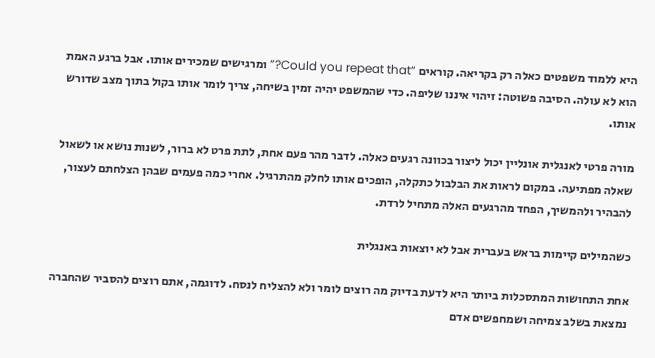היא ללמוד משפטים כאלה רק בקריאה. קוראים “Could you repeat that?” ומרגישים שמכירים אותו. אבל ברגע האמת הוא לא עולה. הסיבה פשוטה: זיהוי איננו שליפה. כדי שהמשפט יהיה זמין בשיחה, צריך לומר אותו בקול בתוך מצב שדורש אותו.

מורה פרטי לאנגלית אונליין יכול ליצור בכוונה רגעים כאלה. לדבר מהר פעם אחת, לתת פרט לא ברור, לשנות נושא או לשאול שאלה מפתיעה. במקום לראות את הבלבול כתקלה, הופכים אותו לחלק מהתרגיל. אחרי כמה פעמים שבהן הצלחתם לעצור, להבהיר ולהמשיך, הפחד מהרגעים האלה מתחיל לרדת.

כשהמילים קיימות בראש בעברית אבל לא יוצאות באנגלית

אחת התחושות המתסכלות ביותר היא לדעת בדיוק מה רוצים לומר ולא להצליח לנסח. לדוגמה, אתם רוצים להסביר שהחברה נמצאת בשלב צמיחה ושמחפשים אדם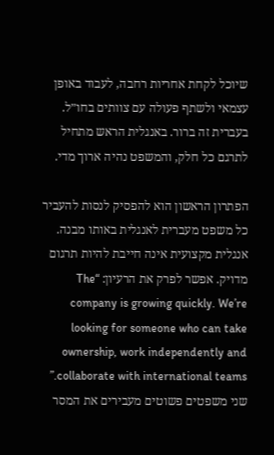שיוכל לקחת אחריות רחבה, לעבוד באופן עצמאי ולשתף פעולה עם צוותים בחו״ל. בעברית זה ברור. באנגלית הראש מתחיל לתרגם כל חלק, והמשפט נהיה ארוך מדי.

הפתרון הראשון הוא להפסיק לנסות להעביר כל משפט מעברית לאנגלית באותו מבנה. אנגלית מקצועית אינה חייבת להיות תרגום מדויק. אפשר לפרק את הרעיון: “The company is growing quickly. We’re looking for someone who can take ownership, work independently and collaborate with international teams.” שני משפטים פשוטים מעבירים את המסר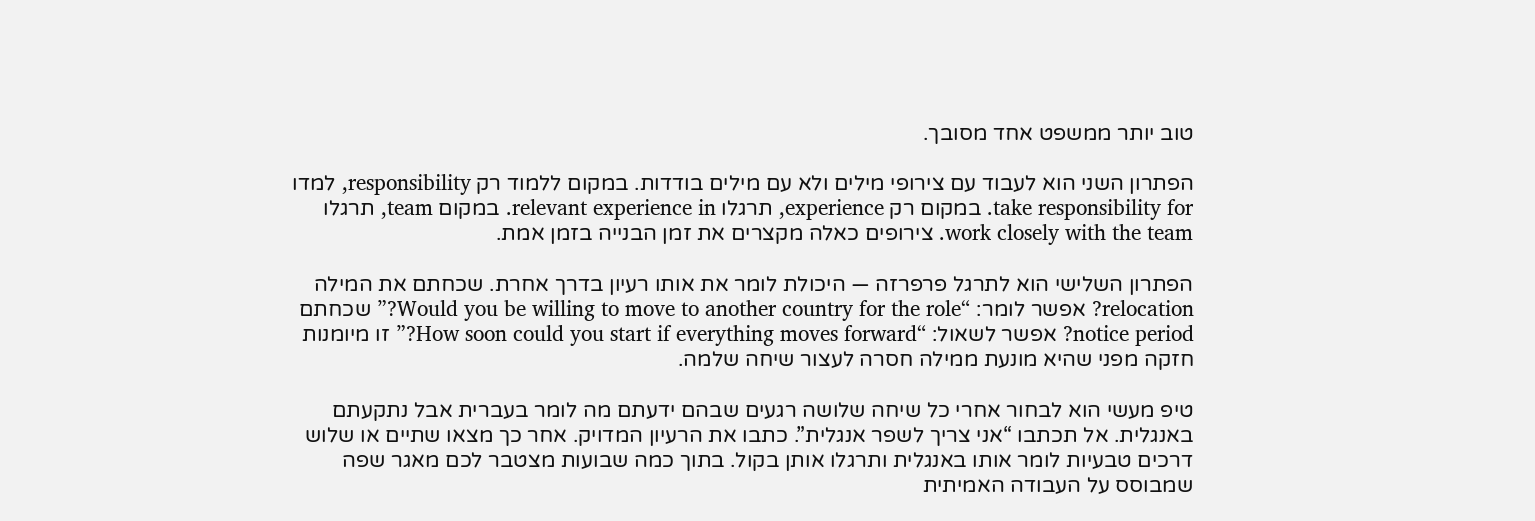טוב יותר ממשפט אחד מסובך.

הפתרון השני הוא לעבוד עם צירופי מילים ולא עם מילים בודדות. במקום ללמוד רק responsibility, למדו take responsibility for. במקום רק experience, תרגלו relevant experience in. במקום team, תרגלו work closely with the team. צירופים כאלה מקצרים את זמן הבנייה בזמן אמת.

הפתרון השלישי הוא לתרגל פרפרזה — היכולת לומר את אותו רעיון בדרך אחרת. שכחתם את המילה relocation? אפשר לומר: “Would you be willing to move to another country for the role?” שכחתם notice period? אפשר לשאול: “How soon could you start if everything moves forward?” זו מיומנות חזקה מפני שהיא מונעת ממילה חסרה לעצור שיחה שלמה.

טיפ מעשי הוא לבחור אחרי כל שיחה שלושה רגעים שבהם ידעתם מה לומר בעברית אבל נתקעתם באנגלית. אל תכתבו “אני צריך לשפר אנגלית”. כתבו את הרעיון המדויק. אחר כך מצאו שתיים או שלוש דרכים טבעיות לומר אותו באנגלית ותרגלו אותן בקול. בתוך כמה שבועות מצטבר לכם מאגר שפה שמבוסס על העבודה האמיתית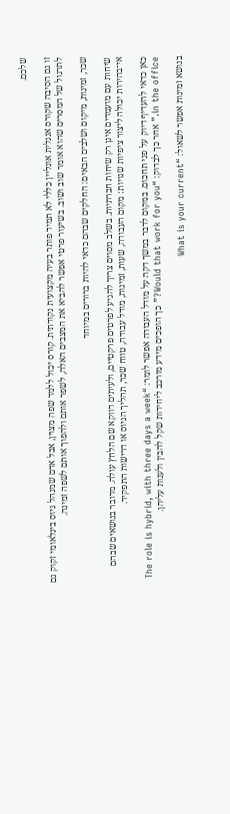שלכם.

זו גם הסיבה שקורס אנגלית אונליין כללי לא תמיד פותר בעיה מקצועית נקודתית. קורס יכול ללמד שפה מצוין, אבל אדם שמנהל גיוס בינלאומי זקוק גם לתרגול של המסרים שהוא אומר שוב ושוב. בשיעור פרטי אפשר להביא את המצבים האלה, לשפר אותם ולהפוך אותם לשפה זמינה.

שכר, זמינות, מיקום ושלבים הבאים: החלקים שבהם כדאי להיות ברורים במיוחד

שיחות עם מועמדים אינן רק שיחות חברתיות. בשלב מסוים צריך להגיע לפרטים פרקטיים, ולעיתים דווקא שם הלחץ עולה. מדובר בנושאים שבהם אי־בהירות יכולה ליצור ציפיות שגויות: מקום העבודה, שעות, זמינות, מודל עבודה, טווח שכר, תהליך הגיוס או דרישות התפקיד.

כאן כדאי להעדיף דיוק על פני תחכום. במקום לדבר במשך דקה על מודל העבודה אפשר לומר: “The role is hybrid, with three days a week in the office.” אחר כך לבדוק: “Would that work for you?” כך הופכים מידע מורכב ליחידות שקל להבין ולענות עליהן.

בנושא זמינות אפשר לשאול: “What is your current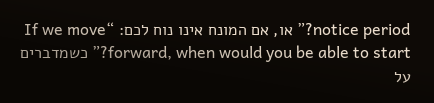notice period?” או, אם המונח אינו נוח לכם: “If we move forward, when would you be able to start?” כשמדברים על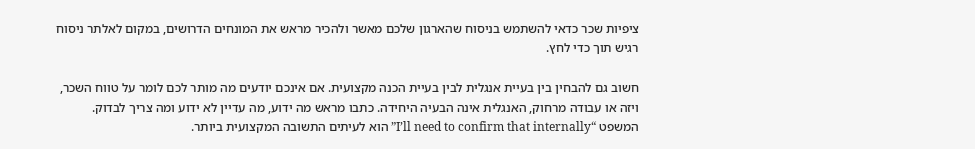ציפיות שכר כדאי להשתמש בניסוח שהארגון שלכם מאשר ולהכיר מראש את המונחים הדרושים, במקום לאלתר ניסוח רגיש תוך כדי לחץ.

חשוב גם להבחין בין בעיית אנגלית לבין בעיית הכנה מקצועית. אם אינכם יודעים מה מותר לכם לומר על טווח השכר, ויזה או עבודה מרחוק, האנגלית אינה הבעיה היחידה. כתבו מראש מה ידוע, מה עדיין לא ידוע ומה צריך לבדוק. המשפט “I’ll need to confirm that internally” הוא לעיתים התשובה המקצועית ביותר.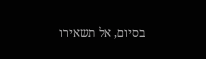בסיום, אל תשאירו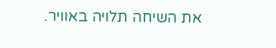את השיחה תלויה באוויר.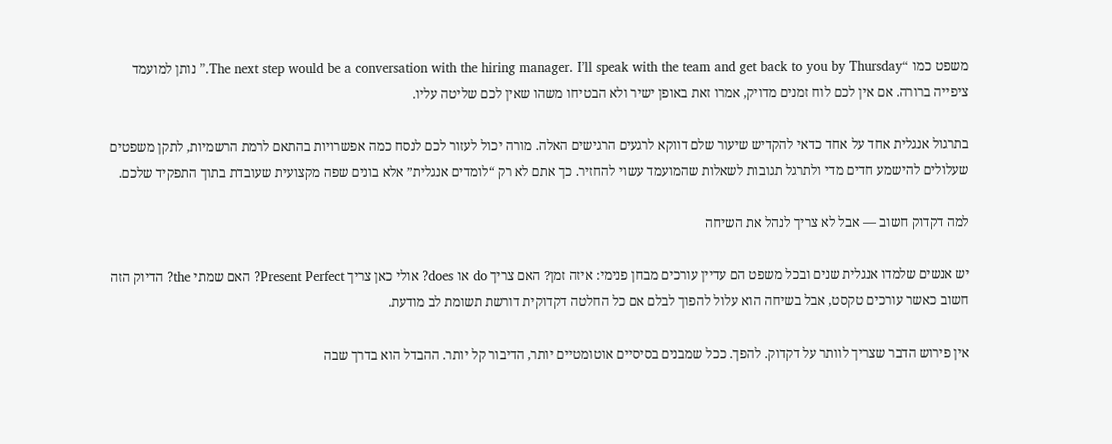משפט כמו “The next step would be a conversation with the hiring manager. I’ll speak with the team and get back to you by Thursday.” נותן למועמד ציפייה ברורה. אם אין לכם לוח זמנים מדויק, אמרו זאת באופן ישיר ולא הבטיחו משהו שאין לכם שליטה עליו.

בתרגול אנגלית אחד על אחד כדאי להקדיש שיעור שלם דווקא לרגעים הרגישים האלה. מורה יכול לעזור לכם לנסח כמה אפשרויות בהתאם לרמת הרשמיות, לתקן משפטים שעלולים להישמע חדים מדי ולתרגל תגובות לשאלות שהמועמד עשוי להחזיר. כך אתם לא רק “לומדים אנגלית” אלא בונים שפה מקצועית שעובדת בתוך התפקיד שלכם.

למה דקדוק חשוב — אבל לא צריך לנהל את השיחה

יש אנשים שלמדו אנגלית שנים ובכל משפט הם עדיין עורכים מבחן פנימי: איזה זמן? האם צריך do או does? אולי כאן צריך Present Perfect? האם שמתי the? הדיוק הזה חשוב כאשר עורכים טקסט, אבל בשיחה הוא עלול להפוך לבלם אם כל החלטה דקדוקית דורשת תשומת לב מודעת.

אין פירוש הדבר שצריך לוותר על דקדוק. להפך. ככל שמבנים בסיסיים אוטומטיים יותר, הדיבור קל יותר. ההבדל הוא בדרך שבה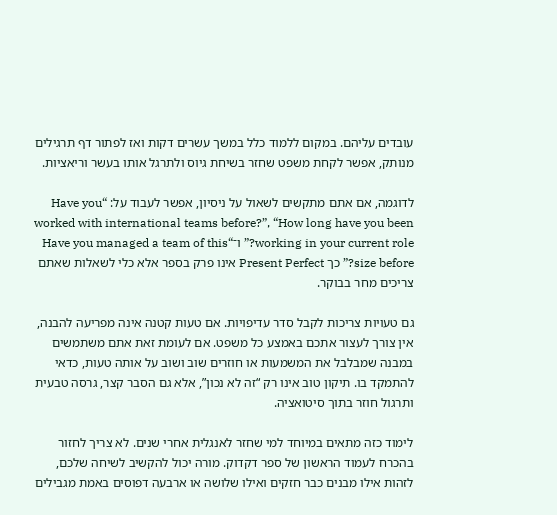עובדים עליהם. במקום ללמוד כלל במשך עשרים דקות ואז לפתור דף תרגילים מנותק, אפשר לקחת משפט שחזר בשיחת גיוס ולתרגל אותו בעשר וריאציות.

לדוגמה, אם אתם מתקשים לשאול על ניסיון, אפשר לעבוד על: “Have you worked with international teams before?”, “How long have you been working in your current role?” ו־“Have you managed a team of this size before?” כך Present Perfect אינו פרק בספר אלא כלי לשאלות שאתם צריכים מחר בבוקר.

גם טעויות צריכות לקבל סדר עדיפויות. אם טעות קטנה אינה מפריעה להבנה, אין צורך לעצור אתכם באמצע כל משפט. אם לעומת זאת אתם משתמשים במבנה שמבלבל את המשמעות או חוזרים שוב ושוב על אותה טעות, כדאי להתמקד בו. תיקון טוב אינו רק “זה לא נכון”, אלא גם הסבר קצר, גרסה טבעית ותרגול חוזר בתוך סיטואציה.

לימוד כזה מתאים במיוחד למי שחזר לאנגלית אחרי שנים. לא צריך לחזור בהכרח לעמוד הראשון של ספר דקדוק. מורה יכול להקשיב לשיחה שלכם, לזהות אילו מבנים כבר חזקים ואילו שלושה או ארבעה דפוסים באמת מגבילים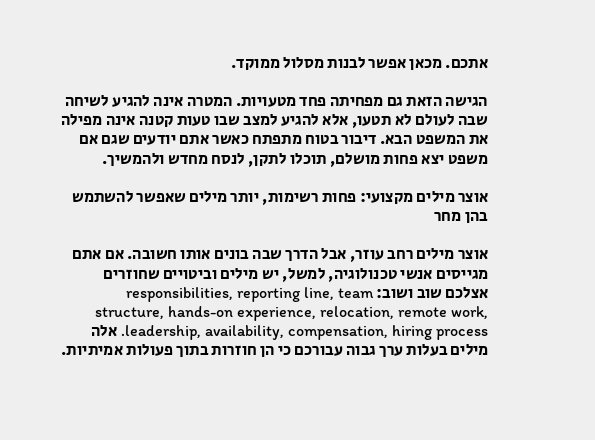אתכם. מכאן אפשר לבנות מסלול ממוקד.

הגישה הזאת גם מפחיתה פחד מטעויות. המטרה אינה להגיע לשיחה שבה לעולם לא תטעו, אלא להגיע למצב שבו טעות קטנה אינה מפילה את המשפט הבא. דיבור בטוח מתפתח כאשר אתם יודעים שגם אם משפט יצא פחות מושלם, תוכלו לתקן, לנסח מחדש ולהמשיך.

אוצר מילים מקצועי: פחות רשימות, יותר מילים שאפשר להשתמש בהן מחר

אוצר מילים רחב עוזר, אבל הדרך שבה בונים אותו חשובה. אם אתם מגייסים אנשי טכנולוגיה, למשל, יש מילים וביטויים שחוזרים אצלכם שוב ושוב: responsibilities, reporting line, team structure, hands-on experience, relocation, remote work, leadership, availability, compensation, hiring process. אלה מילים בעלות ערך גבוה עבורכם כי הן חוזרות בתוך פעולות אמיתיות.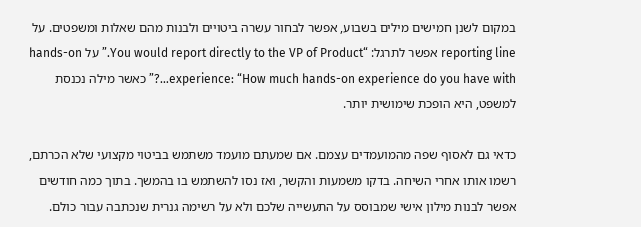במקום לשנן חמישים מילים בשבוע, אפשר לבחור עשרה ביטויים ולבנות מהם שאלות ומשפטים. על reporting line אפשר לתרגל: “You would report directly to the VP of Product.” על hands-on experience: “How much hands-on experience do you have with…?” כאשר מילה נכנסת למשפט, היא הופכת שימושית יותר.

כדאי גם לאסוף שפה מהמועמדים עצמם. אם שמעתם מועמד משתמש בביטוי מקצועי שלא הכרתם, רשמו אותו אחרי השיחה. בדקו משמעות והקשר, ואז נסו להשתמש בו בהמשך. בתוך כמה חודשים אפשר לבנות מילון אישי שמבוסס על התעשייה שלכם ולא על רשימה גנרית שנכתבה עבור כולם.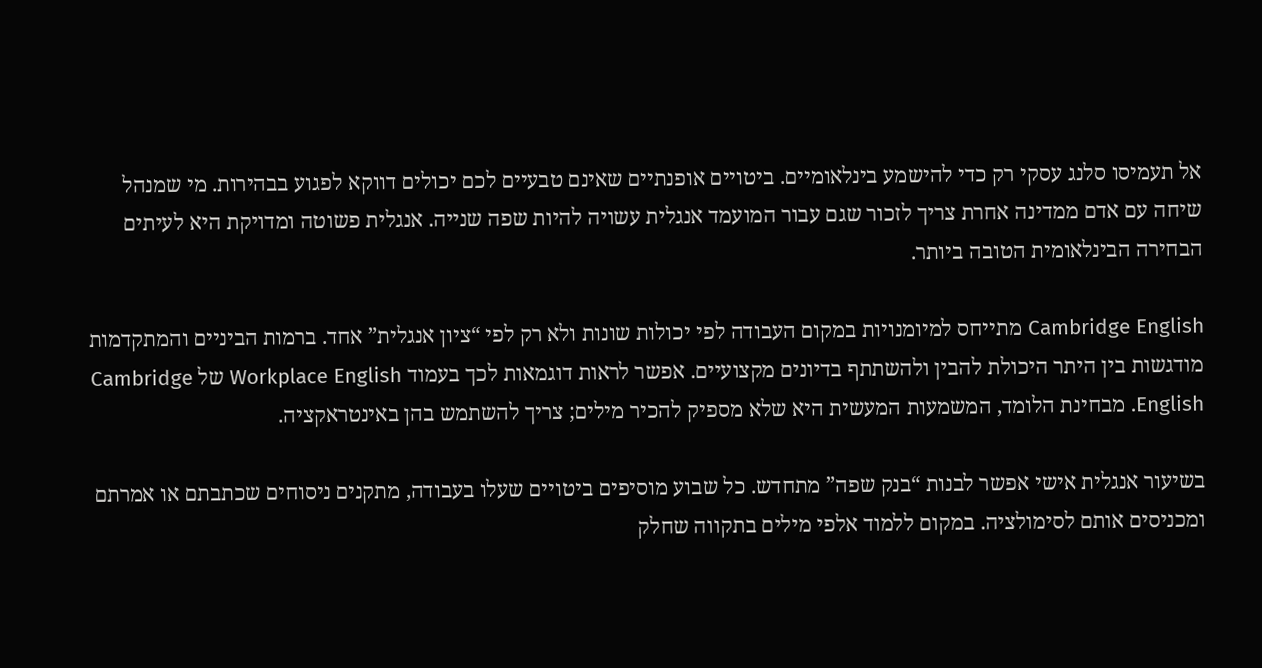אל תעמיסו סלנג עסקי רק כדי להישמע בינלאומיים. ביטויים אופנתיים שאינם טבעיים לכם יכולים דווקא לפגוע בבהירות. מי שמנהל שיחה עם אדם ממדינה אחרת צריך לזכור שגם עבור המועמד אנגלית עשויה להיות שפה שנייה. אנגלית פשוטה ומדויקת היא לעיתים הבחירה הבינלאומית הטובה ביותר.

Cambridge English מתייחס למיומנויות במקום העבודה לפי יכולות שונות ולא רק לפי “ציון אנגלית” אחד. ברמות הביניים והמתקדמות מודגשות בין היתר היכולת להבין ולהשתתף בדיונים מקצועיים. אפשר לראות דוגמאות לכך בעמוד Workplace English של Cambridge English. מבחינת הלומד, המשמעות המעשית היא שלא מספיק להכיר מילים; צריך להשתמש בהן באינטראקציה.

בשיעור אנגלית אישי אפשר לבנות “בנק שפה” מתחדש. כל שבוע מוסיפים ביטויים שעלו בעבודה, מתקנים ניסוחים שכתבתם או אמרתם ומכניסים אותם לסימולציה. במקום ללמוד אלפי מילים בתקווה שחלק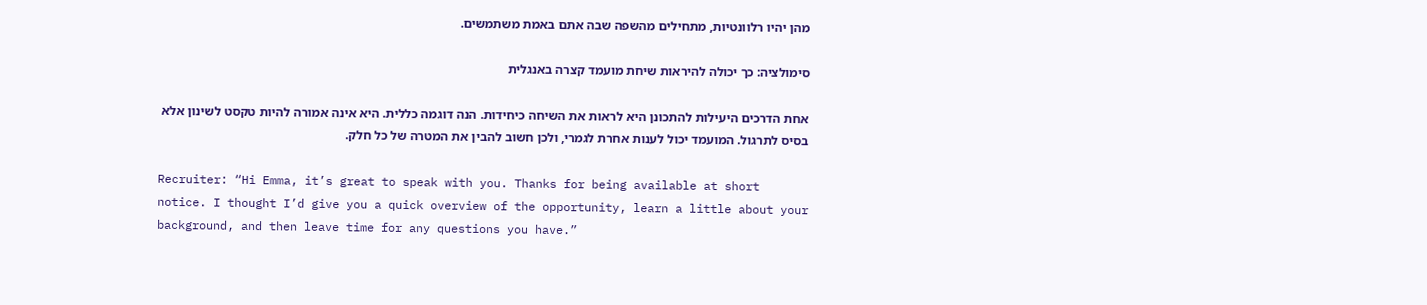מהן יהיו רלוונטיות, מתחילים מהשפה שבה אתם באמת משתמשים.

סימולציה: כך יכולה להיראות שיחת מועמד קצרה באנגלית

אחת הדרכים היעילות להתכונן היא לראות את השיחה כיחידות. הנה דוגמה כללית. היא אינה אמורה להיות טקסט לשינון אלא בסיס לתרגול. המועמד יכול לענות אחרת לגמרי, ולכן חשוב להבין את המטרה של כל חלק.

Recruiter: “Hi Emma, it’s great to speak with you. Thanks for being available at short notice. I thought I’d give you a quick overview of the opportunity, learn a little about your background, and then leave time for any questions you have.”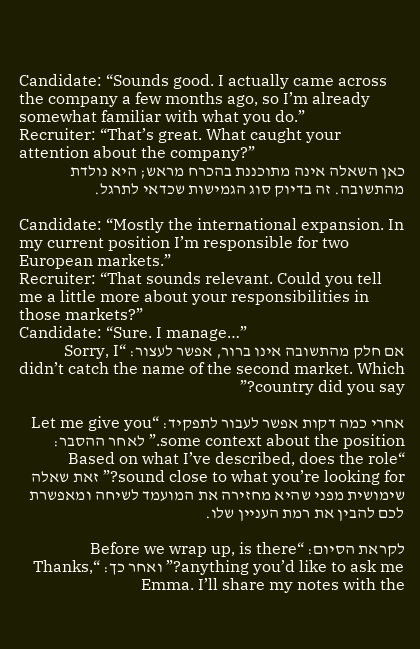Candidate: “Sounds good. I actually came across the company a few months ago, so I’m already somewhat familiar with what you do.”
Recruiter: “That’s great. What caught your attention about the company?”
כאן השאלה אינה מתוכננת בהכרח מראש; היא נולדת מהתשובה. זה בדיוק סוג הגמישות שכדאי לתרגל.

Candidate: “Mostly the international expansion. In my current position I’m responsible for two European markets.”
Recruiter: “That sounds relevant. Could you tell me a little more about your responsibilities in those markets?”
Candidate: “Sure. I manage…”
אם חלק מהתשובה אינו ברור, אפשר לעצור: “Sorry, I didn’t catch the name of the second market. Which country did you say?”

אחרי כמה דקות אפשר לעבור לתפקיד: “Let me give you some context about the position.” לאחר ההסבר: “Based on what I’ve described, does the role sound close to what you’re looking for?” זאת שאלה שימושית מפני שהיא מחזירה את המועמד לשיחה ומאפשרת לכם להבין את רמת העניין שלו.

לקראת הסיום: “Before we wrap up, is there anything you’d like to ask me?” ואחר כך: “Thanks, Emma. I’ll share my notes with the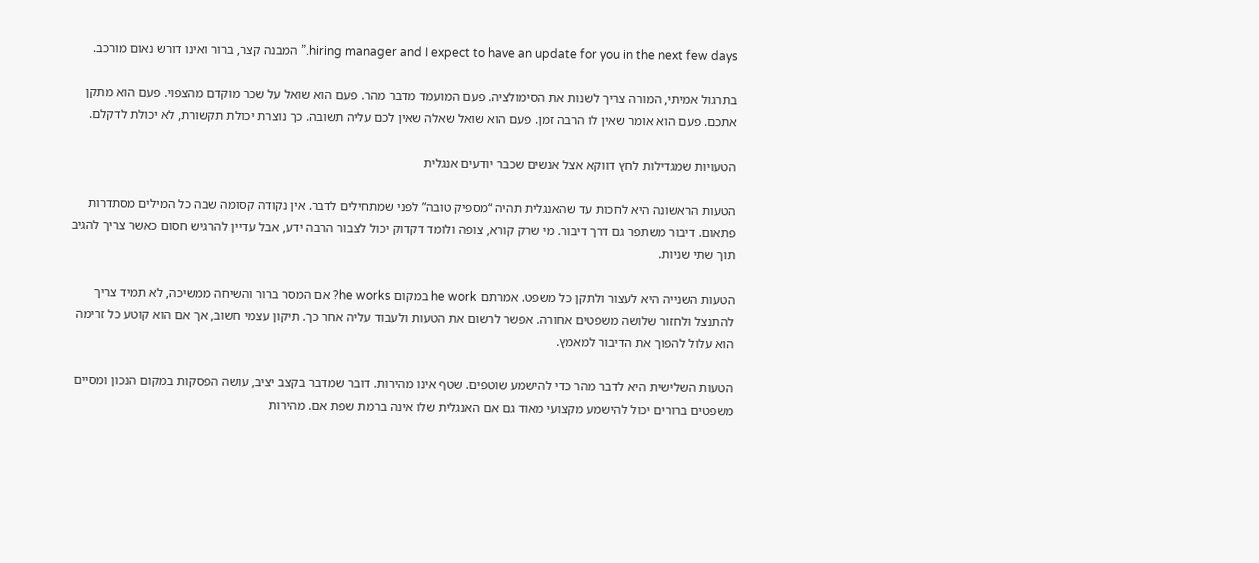hiring manager and I expect to have an update for you in the next few days.” המבנה קצר, ברור ואינו דורש נאום מורכב.

בתרגול אמיתי, המורה צריך לשנות את הסימולציה. פעם המועמד מדבר מהר. פעם הוא שואל על שכר מוקדם מהצפוי. פעם הוא מתקן אתכם. פעם הוא אומר שאין לו הרבה זמן. פעם הוא שואל שאלה שאין לכם עליה תשובה. כך נוצרת יכולת תקשורת, לא יכולת לדקלם.

הטעויות שמגדילות לחץ דווקא אצל אנשים שכבר יודעים אנגלית

הטעות הראשונה היא לחכות עד שהאנגלית תהיה “מספיק טובה” לפני שמתחילים לדבר. אין נקודה קסומה שבה כל המילים מסתדרות פתאום. דיבור משתפר גם דרך דיבור. מי שרק קורא, צופה ולומד דקדוק יכול לצבור הרבה ידע, אבל עדיין להרגיש חסום כאשר צריך להגיב תוך שתי שניות.

הטעות השנייה היא לעצור ולתקן כל משפט. אמרתם he work במקום he works? אם המסר ברור והשיחה ממשיכה, לא תמיד צריך להתנצל ולחזור שלושה משפטים אחורה. אפשר לרשום את הטעות ולעבוד עליה אחר כך. תיקון עצמי חשוב, אך אם הוא קוטע כל זרימה הוא עלול להפוך את הדיבור למאמץ.

הטעות השלישית היא לדבר מהר כדי להישמע שוטפים. שטף אינו מהירות. דובר שמדבר בקצב יציב, עושה הפסקות במקום הנכון ומסיים משפטים ברורים יכול להישמע מקצועי מאוד גם אם האנגלית שלו אינה ברמת שפת אם. מהירות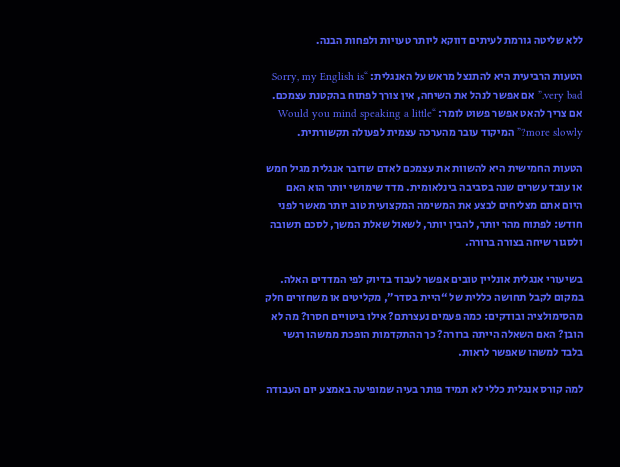ללא שליטה גורמת לעיתים דווקא ליותר טעויות ולפחות הבנה.

הטעות הרביעית היא להתנצל מראש על האנגלית: “Sorry, my English is very bad.” אם אפשר לנהל את השיחה, אין צורך לפתוח בהקטנת עצמכם. אם צריך להאט אפשר פשוט לומר: “Would you mind speaking a little more slowly?” המיקוד עובר מהערכה עצמית לפעולה תקשורתית.

הטעות החמישית היא להשוות את עצמכם לאדם שדובר אנגלית מגיל חמש או עובד עשרים שנה בסביבה בינלאומית. מדד שימושי יותר הוא האם היום אתם מצליחים לבצע את המשימה המקצועית טוב יותר מאשר לפני חודש: לפתוח מהר יותר, להבין יותר, לשאול שאלת המשך, לסכם תשובה ולסגור שיחה בצורה ברורה.

בשיעורי אנגלית אונליין טובים אפשר לעבוד בדיוק לפי המדדים האלה. במקום לקבל תחושה כללית של “היית בסדר”, מקליטים או משחזרים חלק מהסימולציה ובודקים: כמה פעמים נעצרתם? אילו ביטויים חסרו? מה לא הובן? האם השאלה הייתה ברורה? כך ההתקדמות הופכת ממשהו רגשי בלבד למשהו שאפשר לראות.

למה קורס אנגלית כללי לא תמיד פותר בעיה שמופיעה באמצע יום העבודה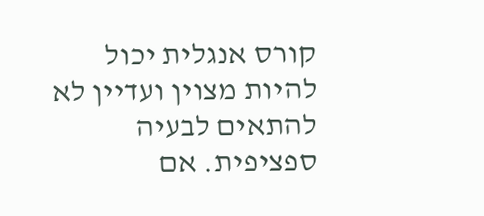קורס אנגלית יכול להיות מצוין ועדיין לא להתאים לבעיה ספציפית. אם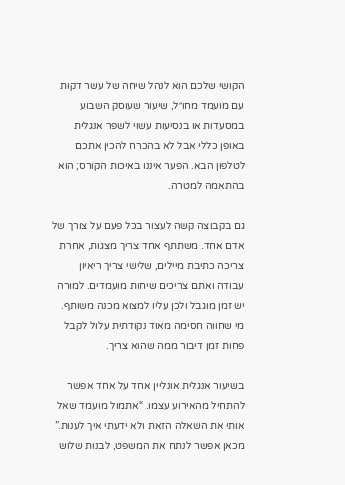הקושי שלכם הוא לנהל שיחה של עשר דקות עם מועמד מחו״ל, שיעור שעוסק השבוע במסעדות או בנסיעות עשוי לשפר אנגלית באופן כללי אבל לא בהכרח להכין אתכם לטלפון הבא. הפער איננו באיכות הקורס; הוא בהתאמה למטרה.

גם בקבוצה קשה לעצור בכל פעם על צורך של אדם אחד. משתתף אחד צריך מצגות, אחרת צריכה כתיבת מיילים, שלישי צריך ריאיון עבודה ואתם צריכים שיחות מועמדים. למורה יש זמן מוגבל ולכן עליו למצוא מכנה משותף. מי שחווה חסימה מאוד נקודתית עלול לקבל פחות זמן דיבור ממה שהוא צריך.

בשיעור אנגלית אונליין אחד על אחד אפשר להתחיל מהאירוע עצמו. “אתמול מועמד שאל אותי את השאלה הזאת ולא ידעתי איך לענות.” מכאן אפשר לנתח את המשפט, לבנות שלוש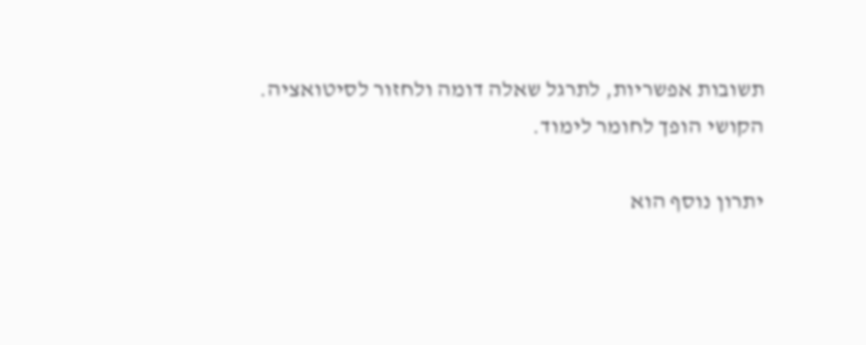תשובות אפשריות, לתרגל שאלה דומה ולחזור לסיטואציה. הקושי הופך לחומר לימוד.

יתרון נוסף הוא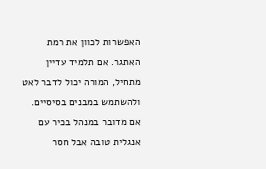האפשרות לכוון את רמת האתגר. אם תלמיד עדיין מתחיל, המורה יכול לדבר לאט ולהשתמש במבנים בסיסיים. אם מדובר במנהל בכיר עם אנגלית טובה אבל חסר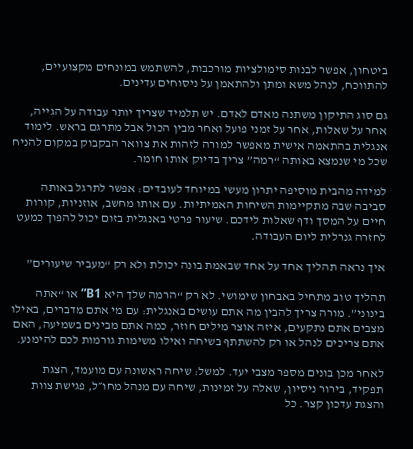ביטחון, אפשר לבנות סימולציות מורכבות, להשתמש במונחים מקצועיים, להתווכח, לנהל משא ומתן ולהתאמן על ניסוחים עדינים.

גם סוג התיקון משתנה מאדם לאדם. יש תלמיד שצריך יותר עבודה על הגייה, אחר על שאלות, אחר על זמני פועל ואחר מבין הכול אבל מתרגם בראש. לימוד אנגלית בהתאמה אישית מאפשר למורה לזהות את צוואר הבקבוק במקום להניח שכל מי שנמצא באותה “רמה” צריך בדיוק אותו חומר.

למידה מהבית מוסיפה יתרון מעשי במיוחד לעובדים: אפשר לתרגל באותה סביבה שבה מתקיימות השיחות האמיתיות. עם אותו מחשב, אוזניות, קורות חיים על המסך ודף שאלות לידכם. שיעור פרטי באנגלית בזום יכול להפוך כמעט לחזרה גנרלית ליום העבודה.

איך נראה תהליך אחד על אחד שבאמת בונה יכולת ולא רק “מעביר שיעורים”

תהליך טוב מתחיל באבחון שימושי. לא רק “הרמה שלך היא B1” או “אתה בינוני”. מורה צריך להבין מה אתם עושים באנגלית: עם מי אתם מדברים, באילו מצבים אתם נתקעים, איזה אוצר מילים חוזר, כמה אתם מבינים בשמיעה, האם אתם צריכים לנהל או רק להשתתף בשיחה ואילו משימות גורמות לכם להימנע.

לאחר מכן בונים מספר מצבי יעד. למשל: שיחה ראשונה עם מועמד, הצגת תפקיד, בירור ניסיון, שאלה על זמינות, שיחה עם מנהל מחו״ל, פגישת צוות והצגת עדכון קצר. כל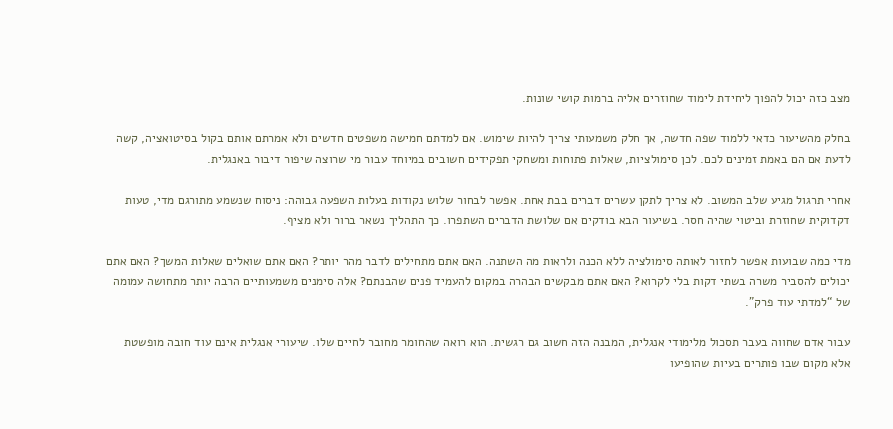מצב כזה יכול להפוך ליחידת לימוד שחוזרים אליה ברמות קושי שונות.

בחלק מהשיעור כדאי ללמוד שפה חדשה, אך חלק משמעותי צריך להיות שימוש. אם למדתם חמישה משפטים חדשים ולא אמרתם אותם בקול בסיטואציה, קשה לדעת אם הם באמת זמינים לכם. לכן סימולציות, שאלות פתוחות ומשחקי תפקידים חשובים במיוחד עבור מי שרוצה שיפור דיבור באנגלית.

אחרי תרגול מגיע שלב המשוב. לא צריך לתקן עשרים דברים בבת אחת. אפשר לבחור שלוש נקודות בעלות השפעה גבוהה: ניסוח שנשמע מתורגם מדי, טעות דקדוקית שחוזרת וביטוי שהיה חסר. בשיעור הבא בודקים אם שלושת הדברים השתפרו. כך התהליך נשאר ברור ולא מציף.

מדי כמה שבועות אפשר לחזור לאותה סימולציה ללא הכנה ולראות מה השתנה. האם אתם מתחילים לדבר מהר יותר? האם אתם שואלים שאלות המשך? האם אתם יכולים להסביר משרה בשתי דקות בלי לקרוא? האם אתם מבקשים הבהרה במקום להעמיד פנים שהבנתם? אלה סימנים משמעותיים הרבה יותר מתחושה עמומה של “למדתי עוד פרק”.

עבור אדם שחווה בעבר תסכול מלימודי אנגלית, המבנה הזה חשוב גם רגשית. הוא רואה שהחומר מחובר לחיים שלו. שיעורי אנגלית אינם עוד חובה מופשטת אלא מקום שבו פותרים בעיות שהופיעו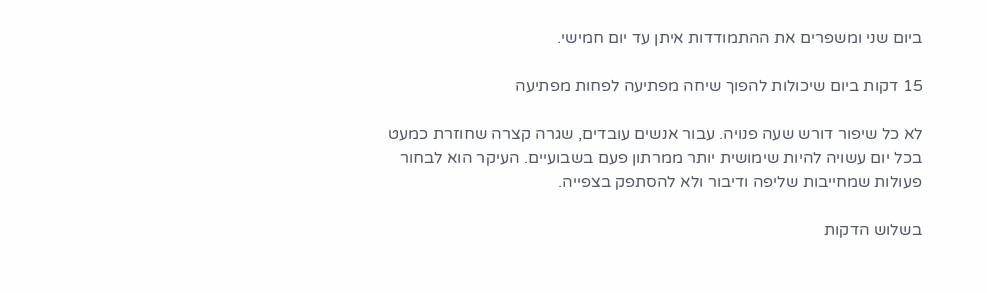ביום שני ומשפרים את ההתמודדות איתן עד יום חמישי.

15 דקות ביום שיכולות להפוך שיחה מפתיעה לפחות מפתיעה

לא כל שיפור דורש שעה פנויה. עבור אנשים עובדים, שגרה קצרה שחוזרת כמעט בכל יום עשויה להיות שימושית יותר ממרתון פעם בשבועיים. העיקר הוא לבחור פעולות שמחייבות שליפה ודיבור ולא להסתפק בצפייה.

בשלוש הדקות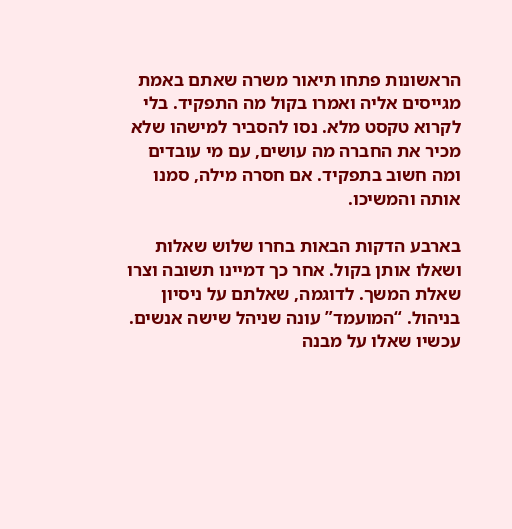הראשונות פתחו תיאור משרה שאתם באמת מגייסים אליה ואמרו בקול מה התפקיד. בלי לקרוא טקסט מלא. נסו להסביר למישהו שלא מכיר את החברה מה עושים, עם מי עובדים ומה חשוב בתפקיד. אם חסרה מילה, סמנו אותה והמשיכו.

בארבע הדקות הבאות בחרו שלוש שאלות ושאלו אותן בקול. אחר כך דמיינו תשובה וצרו שאלת המשך. לדוגמה, שאלתם על ניסיון בניהול. “המועמד” עונה שניהל שישה אנשים. עכשיו שאלו על מבנה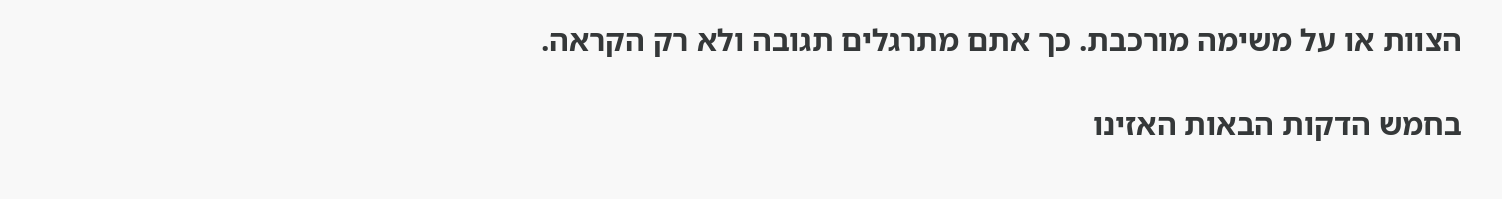הצוות או על משימה מורכבת. כך אתם מתרגלים תגובה ולא רק הקראה.

בחמש הדקות הבאות האזינו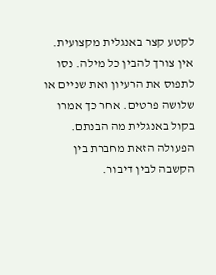לקטע קצר באנגלית מקצועית. אין צורך להבין כל מילה. נסו לתפוס את הרעיון ואת שניים או שלושה פרטים. אחר כך אמרו בקול באנגלית מה הבנתם. הפעולה הזאת מחברת בין הקשבה לבין דיבור.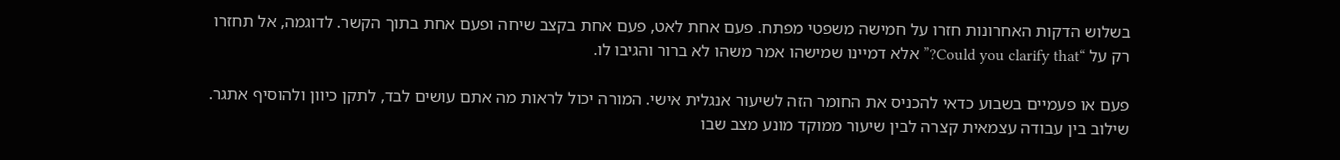בשלוש הדקות האחרונות חזרו על חמישה משפטי מפתח. פעם אחת לאט, פעם אחת בקצב שיחה ופעם אחת בתוך הקשר. לדוגמה, אל תחזרו רק על “Could you clarify that?” אלא דמיינו שמישהו אמר משהו לא ברור והגיבו לו.

פעם או פעמיים בשבוע כדאי להכניס את החומר הזה לשיעור אנגלית אישי. המורה יכול לראות מה אתם עושים לבד, לתקן כיוון ולהוסיף אתגר. שילוב בין עבודה עצמאית קצרה לבין שיעור ממוקד מונע מצב שבו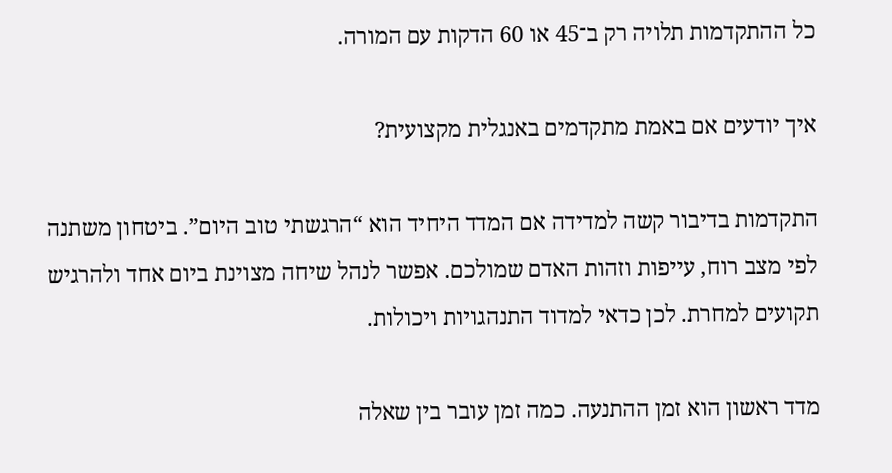כל ההתקדמות תלויה רק ב־45 או 60 הדקות עם המורה.

איך יודעים אם באמת מתקדמים באנגלית מקצועית?

התקדמות בדיבור קשה למדידה אם המדד היחיד הוא “הרגשתי טוב היום”. ביטחון משתנה לפי מצב רוח, עייפות וזהות האדם שמולכם. אפשר לנהל שיחה מצוינת ביום אחד ולהרגיש תקועים למחרת. לכן כדאי למדוד התנהגויות ויכולות.

מדד ראשון הוא זמן ההתנעה. כמה זמן עובר בין שאלה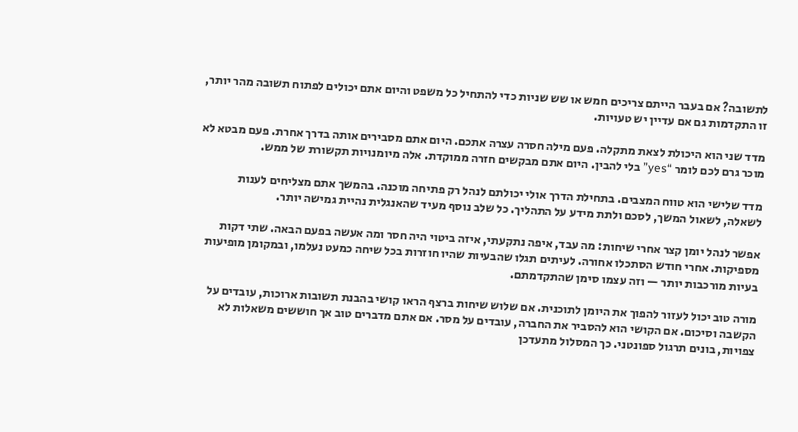לתשובה? אם בעבר הייתם צריכים חמש או שש שניות כדי להתחיל כל משפט והיום אתם יכולים לפתוח תשובה מהר יותר, זו התקדמות גם אם עדיין יש טעויות.

מדד שני הוא היכולת לצאת מתקלה. פעם מילה חסרה עצרה אתכם. היום אתם מסבירים אותה בדרך אחרת. פעם מבטא לא מוכר גרם לכם לומר “yes” בלי להבין. היום אתם מבקשים חזרה ממוקדת. אלה מיומנויות תקשורת של ממש.

מדד שלישי הוא טווח המצבים. בתחילת הדרך אולי יכולתם לנהל רק פתיחה מוכנה. בהמשך אתם מצליחים לענות לשאלה, לשאול המשך, לסכם ולתת מידע על התהליך. כל שלב נוסף מעיד שהאנגלית נהיית גמישה יותר.

אפשר לנהל יומן קצר אחרי שיחות: מה עבד, איפה נתקעתי, איזה ביטוי היה חסר ומה אעשה בפעם הבאה. שתי דקות מספיקות. אחרי חודש הסתכלו אחורה. לעיתים תגלו שהבעיות שהיו חוזרות בכל שיחה כמעט נעלמו, ובמקומן מופיעות בעיות מורכבות יותר — וזה עצמו סימן שהתקדמתם.

מורה טוב יכול לעזור להפוך את היומן לתוכנית. אם שלוש שיחות ברצף הראו קושי בהבנת תשובות ארוכות, עובדים על הקשבה וסיכום. אם הקושי הוא להסביר את החברה, עובדים על מסר. אם אתם מדברים טוב אך חוששים משאלות לא צפויות, בונים תרגול ספונטני. כך המסלול מתעדכן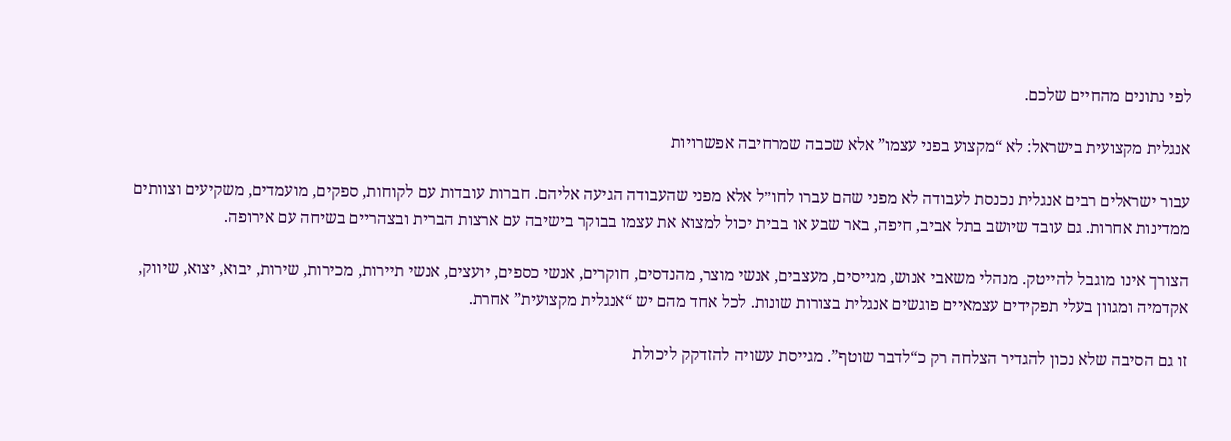לפי נתונים מהחיים שלכם.

אנגלית מקצועית בישראל: לא “מקצוע בפני עצמו” אלא שכבה שמרחיבה אפשרויות

עבור ישראלים רבים אנגלית נכנסת לעבודה לא מפני שהם עברו לחו״ל אלא מפני שהעבודה הגיעה אליהם. חברות עובדות עם לקוחות, ספקים, מועמדים, משקיעים וצוותים ממדינות אחרות. גם עובד שיושב בתל אביב, חיפה, באר שבע או בבית יכול למצוא את עצמו בבוקר בישיבה עם ארצות הברית ובצהריים בשיחה עם אירופה.

הצורך אינו מוגבל להייטק. מנהלי משאבי אנוש, מגייסים, מעצבים, אנשי מוצר, מהנדסים, חוקרים, אנשי כספים, יועצים, אנשי תיירות, מכירות, שירות, יבוא, יצוא, שיווק, אקדמיה ומגוון בעלי תפקידים עצמאיים פוגשים אנגלית בצורות שונות. לכל אחד מהם יש “אנגלית מקצועית” אחרת.

זו גם הסיבה שלא נכון להגדיר הצלחה רק כ“לדבר שוטף”. מגייסת עשויה להזדקק ליכולת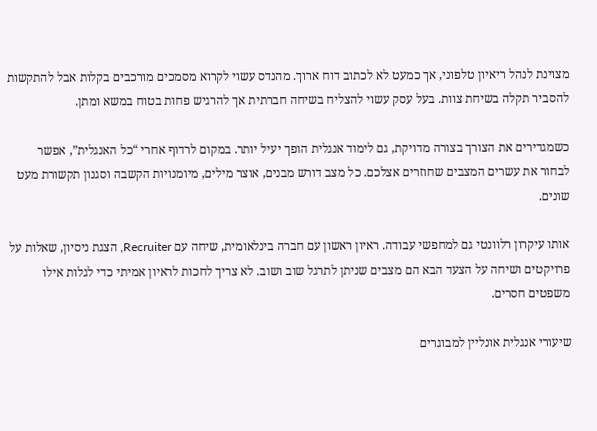מצוינת לנהל ריאיון טלפוני, אך כמעט לא לכתוב דוח ארוך. מהנדס עשוי לקרוא מסמכים מורכבים בקלות אבל להתקשות להסביר תקלה בשיחת צוות. בעל עסק עשוי להצליח בשיחה חברתית אך להרגיש פחות בטוח במשא ומתן.

כשמגדירים את הצורך בצורה מדויקת, גם לימוד אנגלית הופך יעיל יותר. במקום לרדוף אחרי “כל האנגלית”, אפשר לבחור את עשרים המצבים שחוזרים אצלכם. כל מצב דורש מבנים, אוצר מילים, מיומנויות הקשבה וסגנון תקשורת מעט שונים.

אותו עיקרון רלוונטי גם למחפשי עבודה. ראיון ראשון עם חברה בינלאומית, שיחה עם Recruiter, הצגת ניסיון, שאלות על פרויקטים ושיחה על הצעד הבא הם מצבים שניתן לתרגל שוב ושוב. לא צריך לחכות לראיון אמיתי כדי לגלות אילו משפטים חסרים.

שיעורי אנגלית אונליין למבוגרים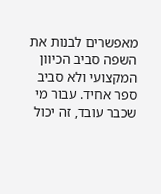מאפשרים לבנות את השפה סביב הכיוון המקצועי ולא סביב ספר אחיד. עבור מי שכבר עובד, זה יכול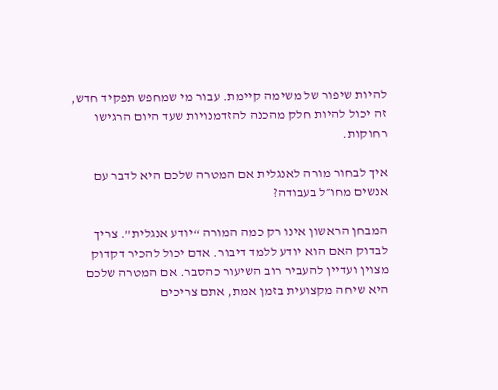להיות שיפור של משימה קיימת. עבור מי שמחפש תפקיד חדש, זה יכול להיות חלק מהכנה להזדמנויות שעד היום הרגישו רחוקות.

איך לבחור מורה לאנגלית אם המטרה שלכם היא לדבר עם אנשים מחו״ל בעבודה?

המבחן הראשון אינו רק כמה המורה “יודע אנגלית”. צריך לבדוק האם הוא יודע ללמד דיבור. אדם יכול להכיר דקדוק מצוין ועדיין להעביר רוב השיעור כהסבר. אם המטרה שלכם היא שיחה מקצועית בזמן אמת, אתם צריכים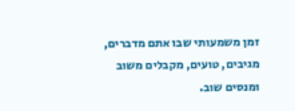זמן משמעותי שבו אתם מדברים, מגיבים, טועים, מקבלים משוב ומנסים שוב.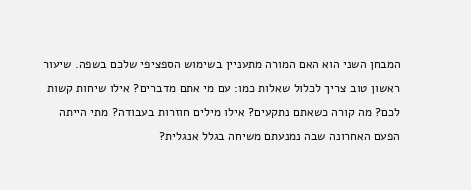המבחן השני הוא האם המורה מתעניין בשימוש הספציפי שלכם בשפה. שיעור ראשון טוב צריך לכלול שאלות כמו: עם מי אתם מדברים? אילו שיחות קשות לכם? מה קורה כשאתם נתקעים? אילו מילים חוזרות בעבודה? מתי הייתה הפעם האחרונה שבה נמנעתם משיחה בגלל אנגלית?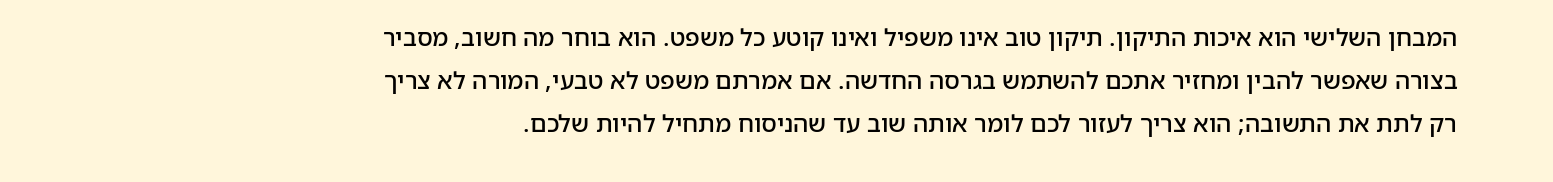המבחן השלישי הוא איכות התיקון. תיקון טוב אינו משפיל ואינו קוטע כל משפט. הוא בוחר מה חשוב, מסביר בצורה שאפשר להבין ומחזיר אתכם להשתמש בגרסה החדשה. אם אמרתם משפט לא טבעי, המורה לא צריך רק לתת את התשובה; הוא צריך לעזור לכם לומר אותה שוב עד שהניסוח מתחיל להיות שלכם.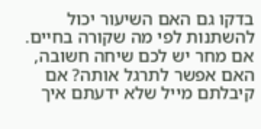בדקו גם האם השיעור יכול להשתנות לפי מה שקורה בחיים. אם מחר יש לכם שיחה חשובה, האם אפשר לתרגל אותה? אם קיבלתם מייל שלא ידעתם איך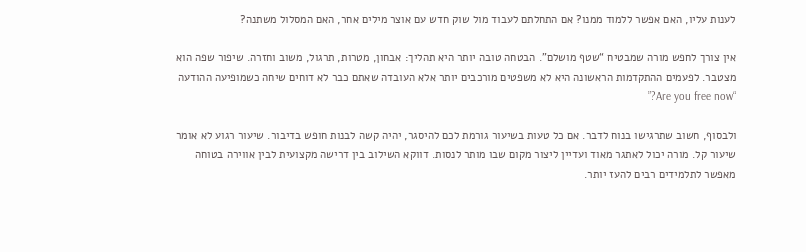לענות עליו, האם אפשר ללמוד ממנו? אם התחלתם לעבוד מול שוק חדש עם אוצר מילים אחר, האם המסלול משתנה?

אין צורך לחפש מורה שמבטיח “שטף מושלם”. הבטחה טובה יותר היא תהליך: אבחון, מטרות, תרגול, משוב וחזרה. שיפור שפה הוא מצטבר. לפעמים ההתקדמות הראשונה היא לא משפטים מורכבים יותר אלא העובדה שאתם כבר לא דוחים שיחה כשמופיעה ההודעה “Are you free now?”

ולבסוף, חשוב שתרגישו בנוח לדבר. אם כל טעות בשיעור גורמת לכם להיסגר, יהיה קשה לבנות חופש בדיבור. שיעור רגוע לא אומר שיעור קל. מורה יכול לאתגר מאוד ועדיין ליצור מקום שבו מותר לנסות. דווקא השילוב בין דרישה מקצועית לבין אווירה בטוחה מאפשר לתלמידים רבים להעז יותר.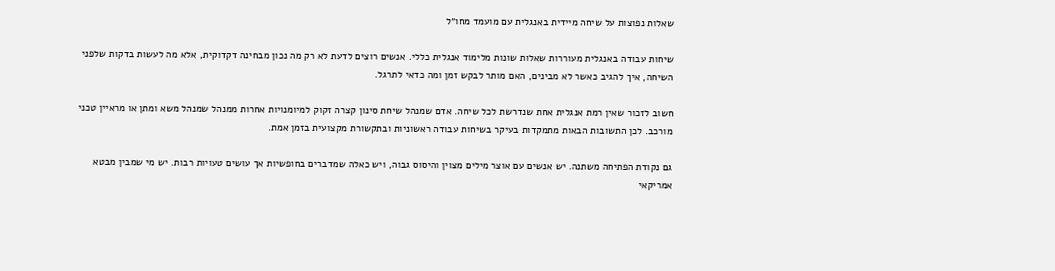שאלות נפוצות על שיחה מיידית באנגלית עם מועמד מחו״ל

שיחות עבודה באנגלית מעוררות שאלות שונות מלימוד אנגלית כללי. אנשים רוצים לדעת לא רק מה נכון מבחינה דקדוקית, אלא מה לעשות בדקות שלפני השיחה, איך להגיב כאשר לא מבינים, האם מותר לבקש זמן ומה כדאי לתרגל.

חשוב לזכור שאין רמת אנגלית אחת שנדרשת לכל שיחה. אדם שמנהל שיחת סינון קצרה זקוק למיומנויות אחרות ממנהל שמנהל משא ומתן או מראיין טכני מורכב. לכן התשובות הבאות מתמקדות בעיקר בשיחות עבודה ראשוניות ובתקשורת מקצועית בזמן אמת.

גם נקודת הפתיחה משתנה. יש אנשים עם אוצר מילים מצוין והיסוס גבוה, ויש כאלה שמדברים בחופשיות אך עושים טעויות רבות. יש מי שמבין מבטא אמריקאי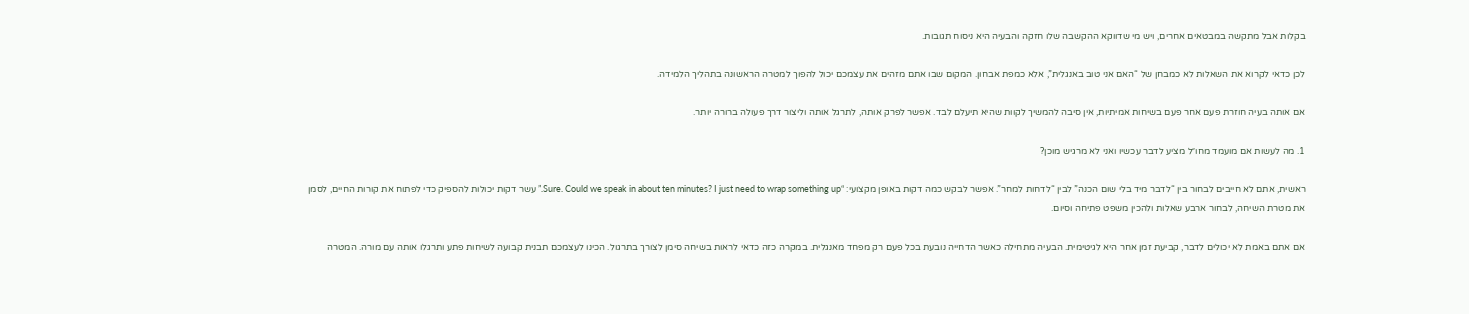בקלות אבל מתקשה במבטאים אחרים, ויש מי שדווקא ההקשבה שלו חזקה והבעיה היא ניסוח תגובות.

לכן כדאי לקרוא את השאלות לא כמבחן של “האם אני טוב באנגלית”, אלא כמפת אבחון. המקום שבו אתם מזהים את עצמכם יכול להפוך למטרה הראשונה בתהליך הלמידה.

אם אותה בעיה חוזרת פעם אחר פעם בשיחות אמיתיות, אין סיבה להמשיך לקוות שהיא תיעלם לבד. אפשר לפרק אותה, לתרגל אותה וליצור דרך פעולה ברורה יותר.

1. מה לעשות אם מועמד מחו״ל מציע לדבר עכשיו ואני לא מרגיש מוכן?

ראשית, אתם לא חייבים לבחור בין “לדבר מיד בלי שום הכנה” לבין “לדחות למחר”. אפשר לבקש כמה דקות באופן מקצועי: “Sure. Could we speak in about ten minutes? I just need to wrap something up.” עשר דקות יכולות להספיק כדי לפתוח את קורות החיים, לסמן את מטרת השיחה, לבחור ארבע שאלות ולהכין משפט פתיחה וסיום.

אם אתם באמת לא יכולים לדבר, קביעת זמן אחר היא לגיטימית. הבעיה מתחילה כאשר הדחייה נובעת בכל פעם רק מפחד מאנגלית. במקרה כזה כדאי לראות בשיחה סימן לצורך בתרגול. הכינו לעצמכם תבנית קבועה לשיחות פתע ותרגלו אותה עם מורה. המטרה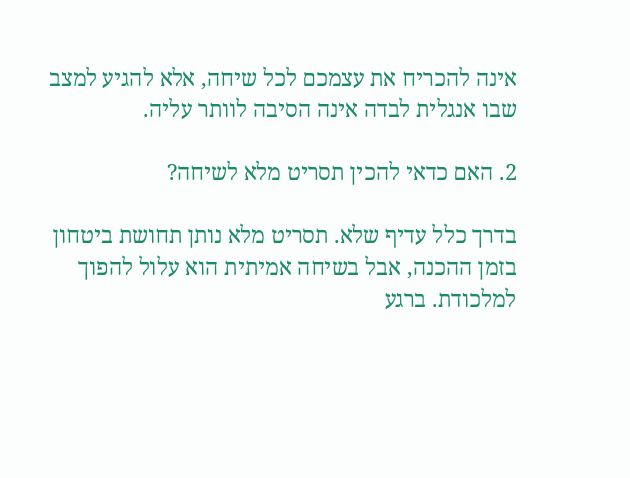אינה להכריח את עצמכם לכל שיחה, אלא להגיע למצב שבו אנגלית לבדה אינה הסיבה לוותר עליה.

2. האם כדאי להכין תסריט מלא לשיחה?

בדרך כלל עדיף שלא. תסריט מלא נותן תחושת ביטחון בזמן ההכנה, אבל בשיחה אמיתית הוא עלול להפוך למלכודת. ברגע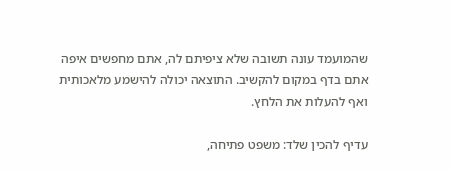שהמועמד עונה תשובה שלא ציפיתם לה, אתם מחפשים איפה אתם בדף במקום להקשיב. התוצאה יכולה להישמע מלאכותית ואף להעלות את הלחץ.

עדיף להכין שלד: משפט פתיחה,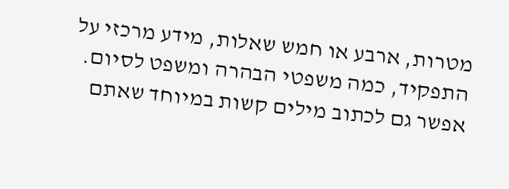מטרות, ארבע או חמש שאלות, מידע מרכזי על התפקיד, כמה משפטי הבהרה ומשפט לסיום. אפשר גם לכתוב מילים קשות במיוחד שאתם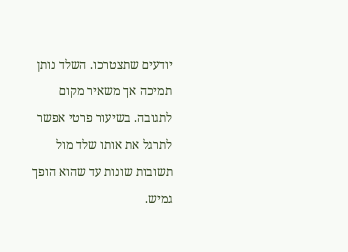יודעים שתצטרכו. השלד נותן תמיכה אך משאיר מקום לתגובה. בשיעור פרטי אפשר לתרגל את אותו שלד מול תשובות שונות עד שהוא הופך גמיש.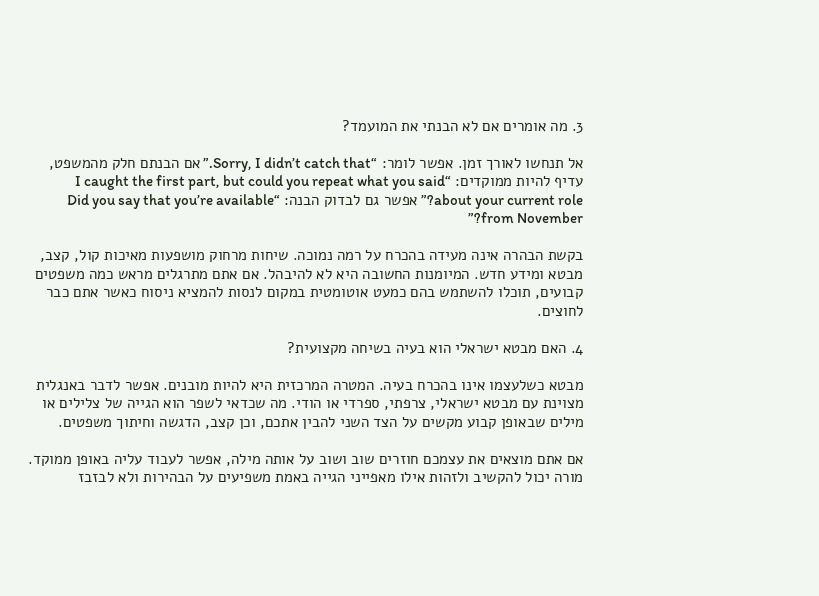3. מה אומרים אם לא הבנתי את המועמד?

אל תנחשו לאורך זמן. אפשר לומר: “Sorry, I didn’t catch that.” אם הבנתם חלק מהמשפט, עדיף להיות ממוקדים: “I caught the first part, but could you repeat what you said about your current role?” אפשר גם לבדוק הבנה: “Did you say that you’re available from November?”

בקשת הבהרה אינה מעידה בהכרח על רמה נמוכה. שיחות מרחוק מושפעות מאיכות קול, קצב, מבטא ומידע חדש. המיומנות החשובה היא לא להיבהל. אם אתם מתרגלים מראש כמה משפטים קבועים, תוכלו להשתמש בהם כמעט אוטומטית במקום לנסות להמציא ניסוח כאשר אתם כבר לחוצים.

4. האם מבטא ישראלי הוא בעיה בשיחה מקצועית?

מבטא כשלעצמו אינו בהכרח בעיה. המטרה המרכזית היא להיות מובנים. אפשר לדבר באנגלית מצוינת עם מבטא ישראלי, צרפתי, ספרדי או הודי. מה שכדאי לשפר הוא הגייה של צלילים או מילים שבאופן קבוע מקשים על הצד השני להבין אתכם, וכן קצב, הדגשה וחיתוך משפטים.

אם אתם מוצאים את עצמכם חוזרים שוב ושוב על אותה מילה, אפשר לעבוד עליה באופן ממוקד. מורה יכול להקשיב ולזהות אילו מאפייני הגייה באמת משפיעים על הבהירות ולא לבזבז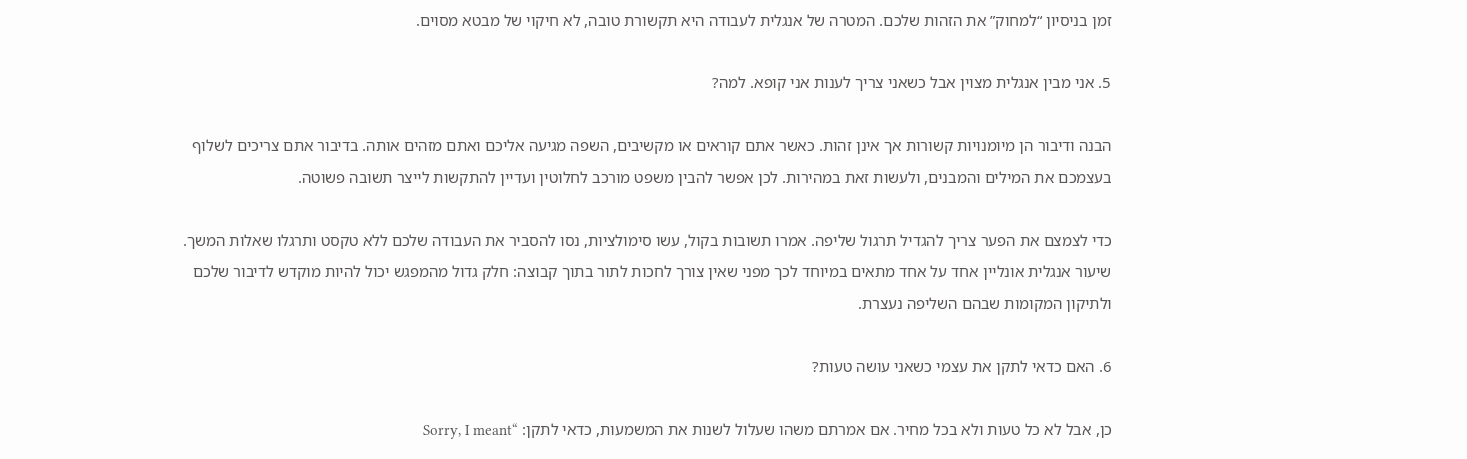זמן בניסיון “למחוק” את הזהות שלכם. המטרה של אנגלית לעבודה היא תקשורת טובה, לא חיקוי של מבטא מסוים.

5. אני מבין אנגלית מצוין אבל כשאני צריך לענות אני קופא. למה?

הבנה ודיבור הן מיומנויות קשורות אך אינן זהות. כאשר אתם קוראים או מקשיבים, השפה מגיעה אליכם ואתם מזהים אותה. בדיבור אתם צריכים לשלוף בעצמכם את המילים והמבנים, ולעשות זאת במהירות. לכן אפשר להבין משפט מורכב לחלוטין ועדיין להתקשות לייצר תשובה פשוטה.

כדי לצמצם את הפער צריך להגדיל תרגול שליפה. אמרו תשובות בקול, עשו סימולציות, נסו להסביר את העבודה שלכם ללא טקסט ותרגלו שאלות המשך. שיעור אנגלית אונליין אחד על אחד מתאים במיוחד לכך מפני שאין צורך לחכות לתור בתוך קבוצה: חלק גדול מהמפגש יכול להיות מוקדש לדיבור שלכם ולתיקון המקומות שבהם השליפה נעצרת.

6. האם כדאי לתקן את עצמי כשאני עושה טעות?

כן, אבל לא כל טעות ולא בכל מחיר. אם אמרתם משהו שעלול לשנות את המשמעות, כדאי לתקן: “Sorry, I meant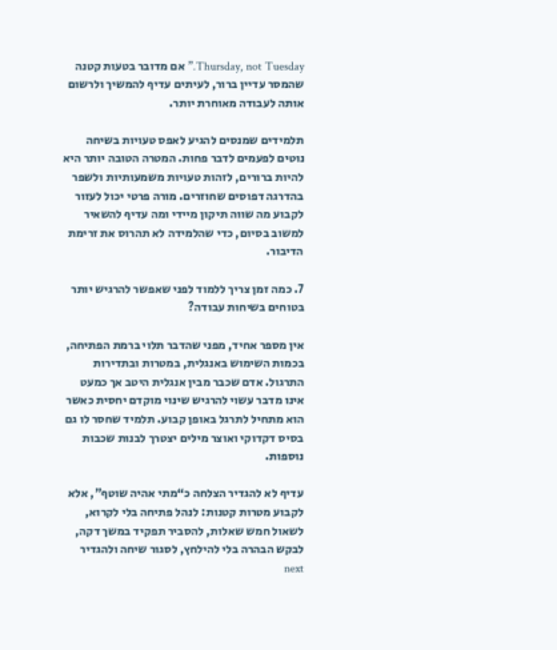Thursday, not Tuesday.” אם מדובר בטעות קטנה שהמסר עדיין ברור, לעיתים עדיף להמשיך ולרשום אותה לעבודה מאוחרת יותר.

תלמידים שמנסים להגיע לאפס טעויות בשיחה נוטים לפעמים לדבר פחות. המטרה הטובה יותר היא להיות ברורים, לזהות טעויות משמעותיות ולשפר בהדרגה דפוסים שחוזרים. מורה פרטי יכול לעזור לקבוע מה שווה תיקון מיידי ומה עדיף להשאיר למשוב בסיום, כדי שהלמידה לא תהרוס את זרימת הדיבור.

7. כמה זמן צריך ללמוד לפני שאפשר להרגיש יותר בטוחים בשיחות עבודה?

אין מספר אחיד, מפני שהדבר תלוי ברמת הפתיחה, בכמות השימוש באנגלית, במטרות ובתדירות התרגול. אדם שכבר מבין אנגלית היטב אך כמעט אינו מדבר עשוי להרגיש שינוי מוקדם יחסית כאשר הוא מתחיל לתרגל באופן קבוע. תלמיד שחסר לו גם בסיס דקדוקי ואוצר מילים יצטרך לבנות שכבות נוספות.

עדיף לא להגדיר הצלחה כ“מתי אהיה שוטף”, אלא לקבוע מטרות קטנות: לנהל פתיחה בלי לקרוא, לשאול חמש שאלות, להסביר תפקיד במשך דקה, לבקש הבהרה בלי להילחץ, לסגור שיחה ולהגדיר next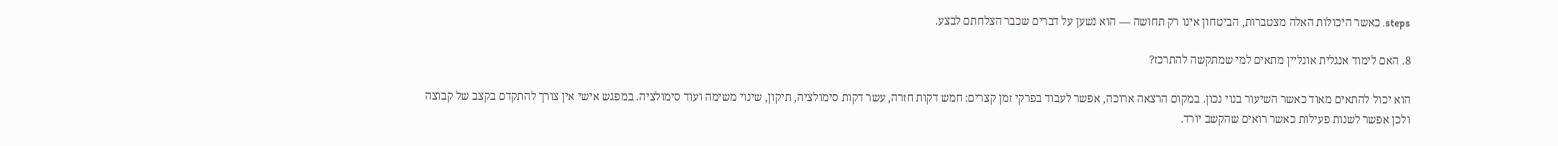steps. כאשר היכולות האלה מצטברות, הביטחון אינו רק תחושה — הוא נשען על דברים שכבר הצלחתם לבצע.

8. האם לימוד אנגלית אונליין מתאים למי שמתקשה להתרכז?

הוא יכול להתאים מאוד כאשר השיעור בנוי נכון. במקום הרצאה ארוכה, אפשר לעבוד בפרקי זמן קצרים: חמש דקות חזרה, עשר דקות סימולציה, תיקון, שינוי משימה ועוד סימולציה. במפגש אישי אין צורך להתקדם בקצב של קבוצה ולכן אפשר לשנות פעילות כאשר רואים שהקשב יורד.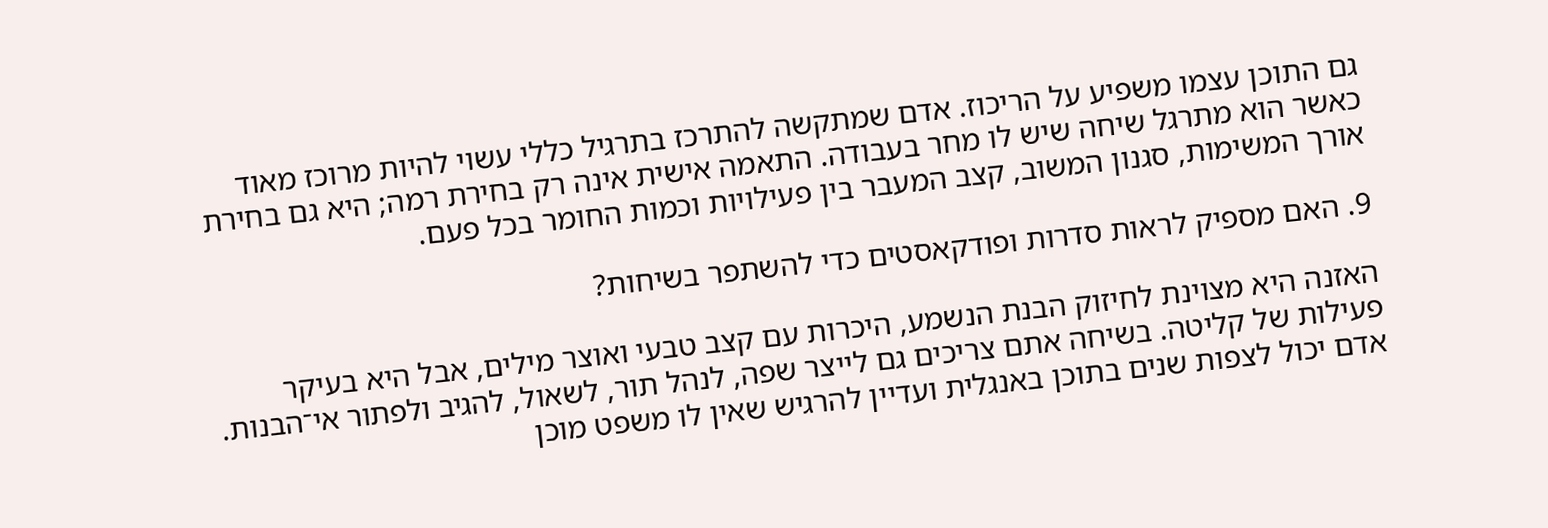גם התוכן עצמו משפיע על הריכוז. אדם שמתקשה להתרכז בתרגיל כללי עשוי להיות מרוכז מאוד כאשר הוא מתרגל שיחה שיש לו מחר בעבודה. התאמה אישית אינה רק בחירת רמה; היא גם בחירת אורך המשימות, סגנון המשוב, קצב המעבר בין פעילויות וכמות החומר בכל פעם.

9. האם מספיק לראות סדרות ופודקאסטים כדי להשתפר בשיחות?

האזנה היא מצוינת לחיזוק הבנת הנשמע, היכרות עם קצב טבעי ואוצר מילים, אבל היא בעיקר פעילות של קליטה. בשיחה אתם צריכים גם לייצר שפה, לנהל תור, לשאול, להגיב ולפתור אי־הבנות. אדם יכול לצפות שנים בתוכן באנגלית ועדיין להרגיש שאין לו משפט מוכן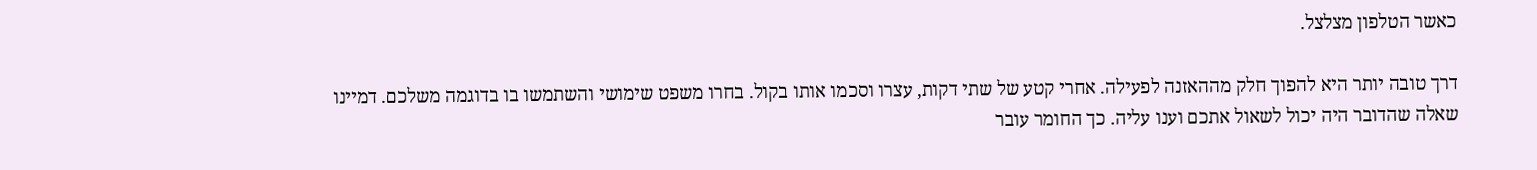כאשר הטלפון מצלצל.

דרך טובה יותר היא להפוך חלק מההאזנה לפעילה. אחרי קטע של שתי דקות, עצרו וסכמו אותו בקול. בחרו משפט שימושי והשתמשו בו בדוגמה משלכם. דמיינו שאלה שהדובר היה יכול לשאול אתכם וענו עליה. כך החומר עובר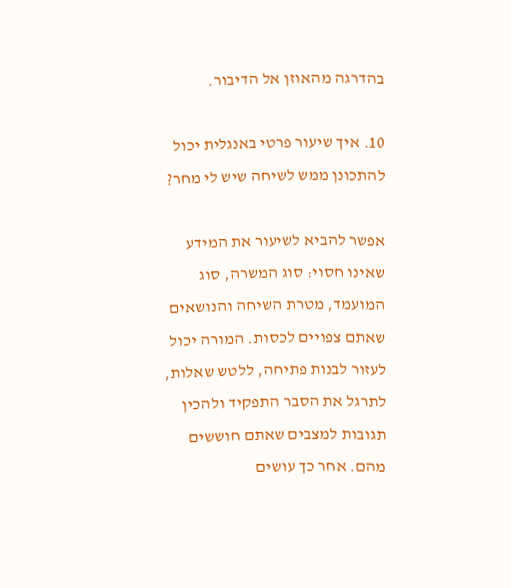בהדרגה מהאוזן אל הדיבור.

10. איך שיעור פרטי באנגלית יכול להתכונן ממש לשיחה שיש לי מחר?

אפשר להביא לשיעור את המידע שאינו חסוי: סוג המשרה, סוג המועמד, מטרת השיחה והנושאים שאתם צפויים לכסות. המורה יכול לעזור לבנות פתיחה, ללטש שאלות, לתרגל את הסבר התפקיד ולהכין תגובות למצבים שאתם חוששים מהם. אחר כך עושים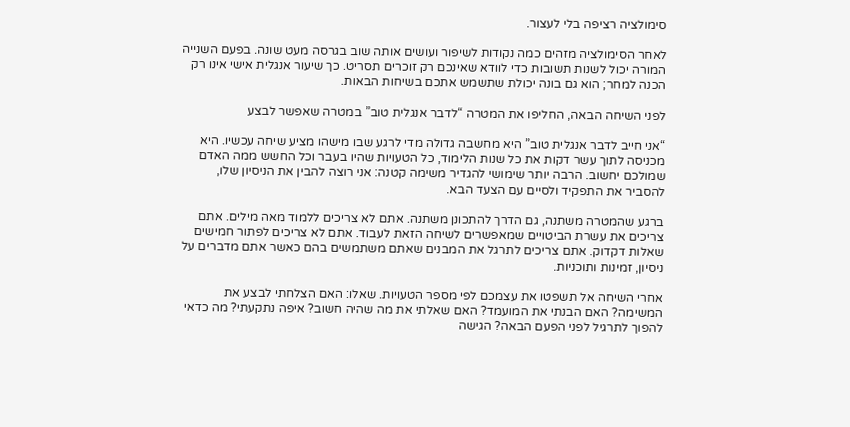סימולציה רציפה בלי לעצור.

לאחר הסימולציה מזהים כמה נקודות לשיפור ועושים אותה שוב בגרסה מעט שונה. בפעם השנייה המורה יכול לשנות תשובות כדי לוודא שאינכם רק זוכרים תסריט. כך שיעור אנגלית אישי אינו רק הכנה למחר; הוא גם בונה יכולת שתשמש אתכם בשיחות הבאות.

לפני השיחה הבאה, החליפו את המטרה “לדבר אנגלית טוב” במטרה שאפשר לבצע

“אני חייב לדבר אנגלית טוב” היא מחשבה גדולה מדי לרגע שבו מישהו מציע שיחה עכשיו. היא מכניסה לתוך עשר דקות את כל שנות הלימוד, כל הטעויות שהיו בעבר וכל החשש ממה האדם שמולכם יחשוב. הרבה יותר שימושי להגדיר משימה קטנה: אני רוצה להבין את הניסיון שלו, להסביר את התפקיד ולסיים עם הצעד הבא.

ברגע שהמטרה משתנה, גם הדרך להתכונן משתנה. אתם לא צריכים ללמוד מאה מילים. אתם צריכים את עשרת הביטויים שמאפשרים לשיחה הזאת לעבוד. אתם לא צריכים לפתור חמישים שאלות דקדוק. אתם צריכים לתרגל את המבנים שאתם משתמשים בהם כאשר אתם מדברים על ניסיון, זמינות ותוכניות.

אחרי השיחה אל תשפטו את עצמכם לפי מספר הטעויות. שאלו: האם הצלחתי לבצע את המשימה? האם הבנתי את המועמד? האם שאלתי את מה שהיה חשוב? איפה נתקעתי? מה כדאי להפוך לתרגיל לפני הפעם הבאה? הגישה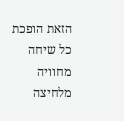הזאת הופכת כל שיחה מחוויה מלחיצה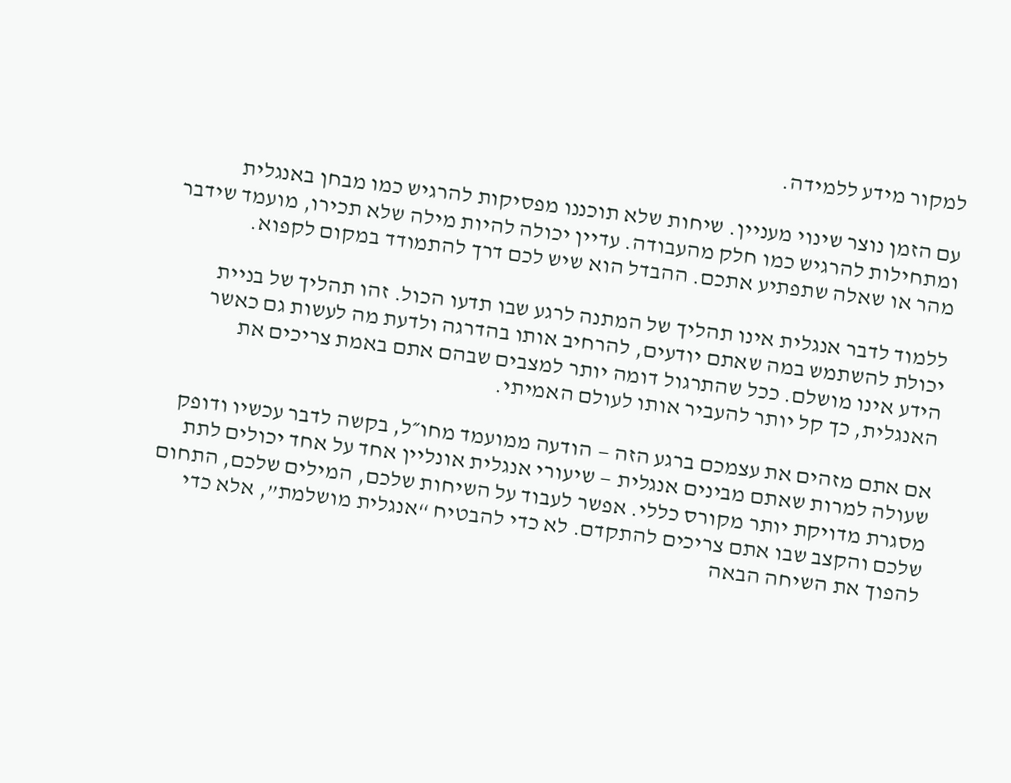למקור מידע ללמידה.

עם הזמן נוצר שינוי מעניין. שיחות שלא תוכננו מפסיקות להרגיש כמו מבחן באנגלית ומתחילות להרגיש כמו חלק מהעבודה. עדיין יכולה להיות מילה שלא תכירו, מועמד שידבר מהר או שאלה שתפתיע אתכם. ההבדל הוא שיש לכם דרך להתמודד במקום לקפוא.

ללמוד לדבר אנגלית אינו תהליך של המתנה לרגע שבו תדעו הכול. זהו תהליך של בניית יכולת להשתמש במה שאתם יודעים, להרחיב אותו בהדרגה ולדעת מה לעשות גם כאשר הידע אינו מושלם. ככל שהתרגול דומה יותר למצבים שבהם אתם באמת צריכים את האנגלית, כך קל יותר להעביר אותו לעולם האמיתי.

אם אתם מזהים את עצמכם ברגע הזה — הודעה ממועמד מחו״ל, בקשה לדבר עכשיו ודופק שעולה למרות שאתם מבינים אנגלית — שיעורי אנגלית אונליין אחד על אחד יכולים לתת מסגרת מדויקת יותר מקורס כללי. אפשר לעבוד על השיחות שלכם, המילים שלכם, התחום שלכם והקצב שבו אתם צריכים להתקדם. לא כדי להבטיח “אנגלית מושלמת”, אלא כדי להפוך את השיחה הבאה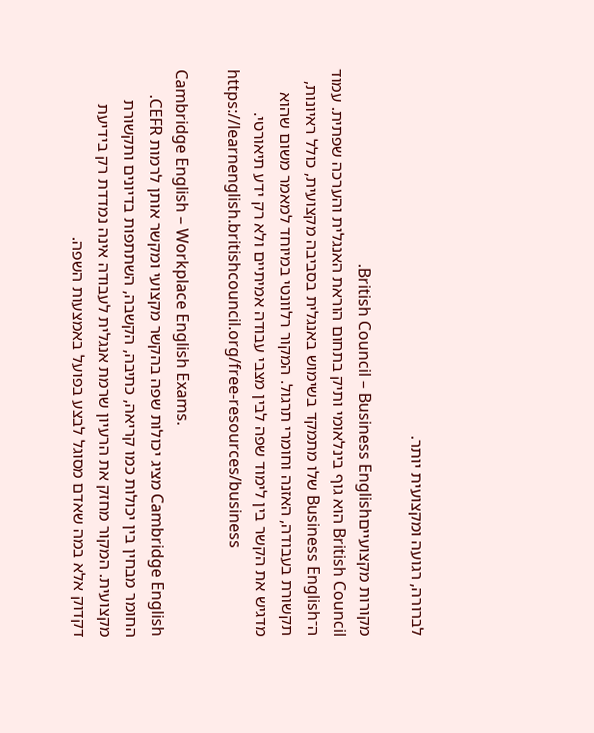לברורה, רגועה ומקצועית יותר.

מקורות מקצועייםBritish Council – Business English.
British Council הוא גוף בינלאומי ותיק בתחום הוראת האנגלית והערכה שפתית. עמוד ה־Business English שלו מתמקד בשימוש באנגלית בסביבה מקצועית, כולל ראיונות, תקשורת בעבודה, האזנה וחומרי תרגול. המקור רלוונטי במיוחד למאמר משום שהוא מדגיש את הקשר בין לימוד שפה לבין מצבי עבודה אמיתיים ולא רק ידע תיאורטי.
https://learnenglish.britishcouncil.org/free-resources/business

Cambridge English – Workplace English Exams.
Cambridge English מציג יכולות שפה בהקשר מקצועי ומקשר אותן לרמות CEFR. החומר מבחין בין יכולות כמו קריאה, כתיבה, הקשבה, השתתפות בדיונים ותקשורת מקצועית. המקור מחזק את הרעיון שרמת אנגלית לעבודה אינה נמדדת רק בידיעת דקדוק אלא במה שאדם מסוגל לבצע בפועל באמצעות השפה.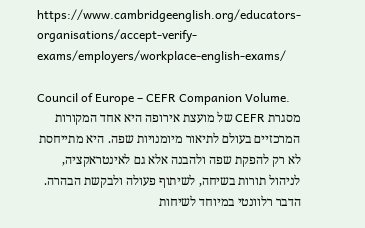https://www.cambridgeenglish.org/educators-organisations/accept-verify-exams/employers/workplace-english-exams/

Council of Europe – CEFR Companion Volume.
מסגרת CEFR של מועצת אירופה היא אחד המקורות המרכזיים בעולם לתיאור מיומנויות שפה. היא מתייחסת לא רק להפקת שפה ולהבנה אלא גם לאינטראקציה, לניהול תורות בשיחה, לשיתוף פעולה ולבקשת הבהרה. הדבר רלוונטי במיוחד לשיחות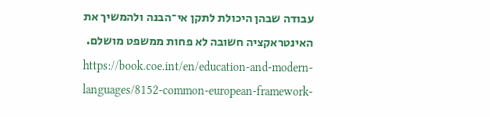עבודה שבהן היכולת לתקן אי־הבנה ולהמשיך את האינטראקציה חשובה לא פחות ממשפט מושלם.
https://book.coe.int/en/education-and-modern-languages/8152-common-european-framework-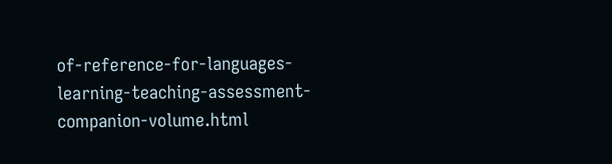of-reference-for-languages-learning-teaching-assessment-companion-volume.html